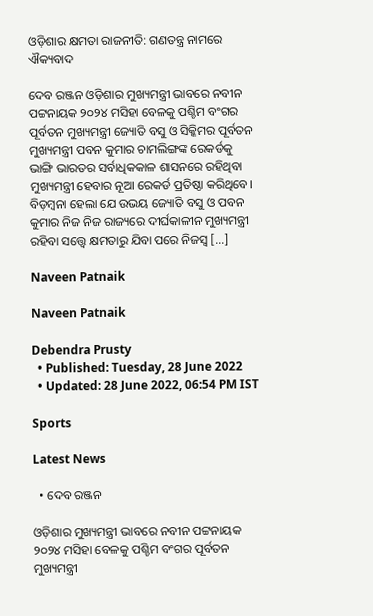ଓଡ଼ିଶାର କ୍ଷମତା ରାଜନୀତି: ଗଣତନ୍ତ୍ର ନାମରେ ଐକ୍ୟବାଦ

ଦେବ ରଞ୍ଜନ ଓଡ଼ିଶାର ମୁଖ୍ୟମନ୍ତ୍ରୀ ଭାବରେ ନବୀନ ପଟ୍ଟନାୟକ ୨୦୨୪ ମସିହା ବେଳକୁ ପଶ୍ଚିମ ବଂଗର ପୂର୍ବତନ ମୁଖ୍ୟମନ୍ତ୍ରୀ ଜ୍ୟୋତି ବସୁ ଓ ସିକ୍କିମର ପୂର୍ବତନ ମୁଖ୍ୟମନ୍ତ୍ରୀ ପବନ କୁମାର ଚାମଲିଙ୍ଗଙ୍କ ରେକର୍ଡକୁ ଭାଙ୍ଗି ଭାରତର ସର୍ବାଧିକକାଳ ଶାସନରେ ରହିଥିବା ମୁଖ୍ୟମନ୍ତ୍ରୀ ହେବାର ନୂଆ ରେକର୍ଡ ପ୍ରତିଷ୍ଠା କରିଥିବେ। ବିଡ଼ମ୍ବନା ହେଲା ଯେ ଉଭୟ ଜ୍ୟୋତି ବସୁ ଓ ପବନ କୁମାର ନିଜ ନିଜ ରାଜ୍ୟରେ ଦୀର୍ଘକାଳୀନ ମୁଖ୍ୟମନ୍ତ୍ରୀ ରହିବା ସତ୍ତ୍ୱେ କ୍ଷମତାରୁ ଯିବା ପରେ ନିଜସ୍ଵ […]

Naveen Patnaik

Naveen Patnaik

Debendra Prusty
  • Published: Tuesday, 28 June 2022
  • Updated: 28 June 2022, 06:54 PM IST

Sports

Latest News

  • ଦେବ ରଞ୍ଜନ

ଓଡ଼ିଶାର ମୁଖ୍ୟମନ୍ତ୍ରୀ ଭାବରେ ନବୀନ ପଟ୍ଟନାୟକ ୨୦୨୪ ମସିହା ବେଳକୁ ପଶ୍ଚିମ ବଂଗର ପୂର୍ବତନ ମୁଖ୍ୟମନ୍ତ୍ରୀ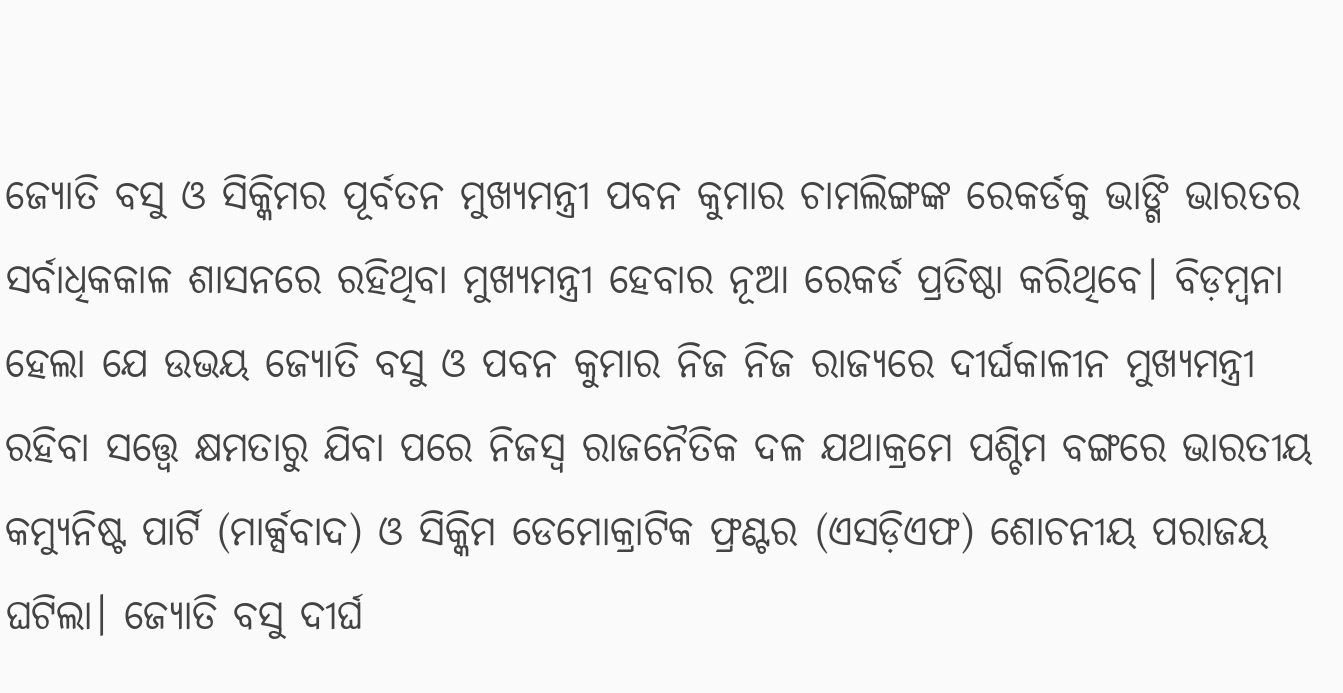ଜ୍ୟୋତି ବସୁ ଓ ସିକ୍କିମର ପୂର୍ବତନ ମୁଖ୍ୟମନ୍ତ୍ରୀ ପବନ କୁମାର ଚାମଲିଙ୍ଗଙ୍କ ରେକର୍ଡକୁ ଭାଙ୍ଗି ଭାରତର ସର୍ବାଧିକକାଳ ଶାସନରେ ରହିଥିବା ମୁଖ୍ୟମନ୍ତ୍ରୀ ହେବାର ନୂଆ ରେକର୍ଡ ପ୍ରତିଷ୍ଠା କରିଥିବେ। ବିଡ଼ମ୍ବନା ହେଲା ଯେ ଉଭୟ ଜ୍ୟୋତି ବସୁ ଓ ପବନ କୁମାର ନିଜ ନିଜ ରାଜ୍ୟରେ ଦୀର୍ଘକାଳୀନ ମୁଖ୍ୟମନ୍ତ୍ରୀ ରହିବା ସତ୍ତ୍ୱେ କ୍ଷମତାରୁ ଯିବା ପରେ ନିଜସ୍ଵ ରାଜନୈତିକ ଦଳ ଯଥାକ୍ରମେ ପଶ୍ଚିମ ବଙ୍ଗରେ ଭାରତୀୟ କମ୍ୟୁନିଷ୍ଟ ପାର୍ଟି (ମାର୍କ୍ସବାଦ) ଓ ସିକ୍କିମ ଡେମୋକ୍ରାଟିକ ଫ୍ରଣ୍ଟର (ଏସଡ଼ିଏଫ) ଶୋଚନୀୟ ପରାଜୟ ଘଟିଲା। ଜ୍ୟୋତି ବସୁ ଦୀର୍ଘ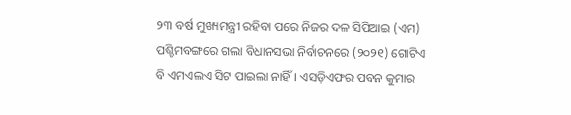୨୩ ବର୍ଷ ମୁଖ୍ୟମନ୍ତ୍ରୀ ରହିବା ପରେ ନିଜର ଦଳ ସିପିଆଇ (ଏମ) ପଶ୍ଚିମବଙ୍ଗରେ ଗଲା ବିଧାନସଭା ନିର୍ବାଚନରେ (୨୦୨୧) ଗୋଟିଏ ବି ଏମଏଲଏ ସିଟ ପାଇଲା ନାହିଁ। ଏସଡ଼ିଏଫର ପବନ କୁମାର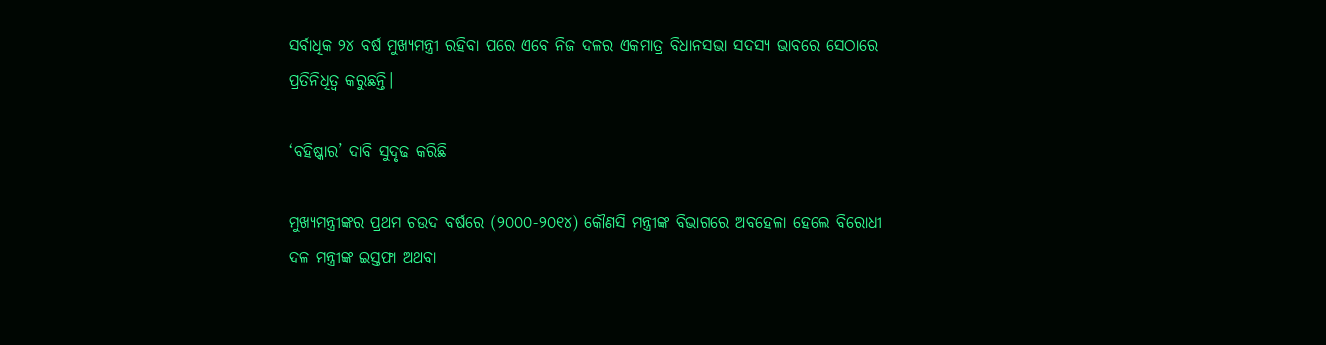ସର୍ବାଧିକ ୨୪ ବର୍ଷ ମୁଖ୍ୟମନ୍ତ୍ରୀ ରହିବା ପରେ ଏବେ ନିଜ ଦଳର ଏକମାତ୍ର ବିଧାନସଭା ସଦସ୍ୟ ଭାବରେ ସେଠାରେ ପ୍ରତିନିଧିତ୍ଵ କରୁଛନ୍ତି।

‘ବହିଷ୍କାର’ ଦାବି ସୁଦୃଢ କରିଛି

ମୁଖ୍ୟମନ୍ତ୍ରୀଙ୍କର ପ୍ରଥମ ଚଉଦ ବର୍ଷରେ (୨୦୦୦-୨୦୧୪) କୌଣସି ମନ୍ତ୍ରୀଙ୍କ ବିଭାଗରେ ଅବହେଳା ହେଲେ ବିରୋଧୀ ଦଳ ମନ୍ତ୍ରୀଙ୍କ ଇସ୍ତଫା ଅଥବା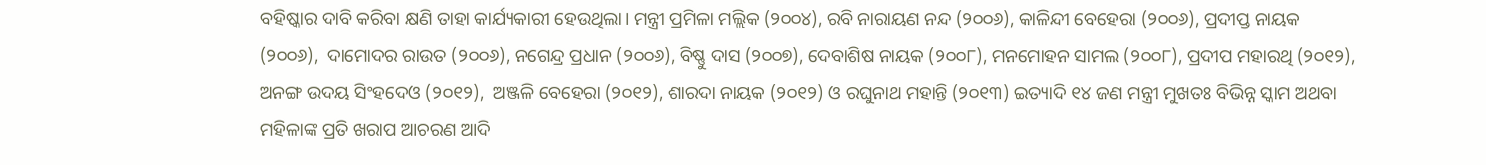ବହିଷ୍କାର ଦାବି କରିବା କ୍ଷଣି ତାହା କାର୍ଯ୍ୟକାରୀ ହେଉଥିଲା। ମନ୍ତ୍ରୀ ପ୍ରମିଳା ମଲ୍ଲିକ (୨୦୦୪), ରବି ନାରାୟଣ ନନ୍ଦ (୨୦୦୬), କାଳିନ୍ଦୀ ବେହେରା (୨୦୦୬), ପ୍ରଦୀପ୍ତ ନାୟକ (୨୦୦୬),  ଦାମୋଦର ରାଉତ (୨୦୦୬), ନଗେନ୍ଦ୍ର ପ୍ରଧାନ (୨୦୦୬), ବିଷ୍ଣୁ ଦାସ (୨୦୦୭), ଦେବାଶିଷ ନାୟକ (୨୦୦୮), ମନମୋହନ ସାମଲ (୨୦୦୮), ପ୍ରଦୀପ ମହାରଥି (୨୦୧୨), ଅନଙ୍ଗ ଉଦୟ ସିଂହଦେଓ (୨୦୧୨),  ଅଞ୍ଜଳି ବେହେରା (୨୦୧୨), ଶାରଦା ନାୟକ (୨୦୧୨) ଓ ରଘୁନାଥ ମହାନ୍ତି (୨୦୧୩) ଇତ୍ୟାଦି ୧୪ ଜଣ ମନ୍ତ୍ରୀ ମୁଖତଃ ବିଭିନ୍ନ ସ୍କାମ ଅଥବା ମହିଳାଙ୍କ ପ୍ରତି ଖରାପ ଆଚରଣ ଆଦି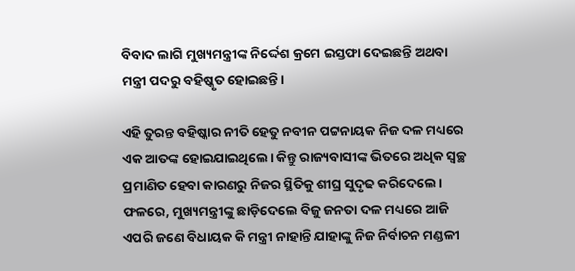ବିବାଦ ଲାଗି ମୁଖ୍ୟମନ୍ତ୍ରୀଙ୍କ ନିର୍ଦ୍ଦେଶ କ୍ରମେ ଇସ୍ତଫା ଦେଇଛନ୍ତି ଅଥବା ମନ୍ତ୍ରୀ ପଦରୁ ବହିଷ୍କୃତ ହୋଇଛନ୍ତି।

ଏହି ତୁରନ୍ତ ବହିଷ୍କାର ନୀତି ହେତୁ ନବୀନ ପଟ୍ଟନାୟକ ନିଜ ଦଳ ମଧ୍ୟରେ ଏକ ଆତଙ୍କ ହୋଇଯାଇଥିଲେ। କିନ୍ତୁ ରାଜ୍ୟବାସୀଙ୍କ ଭିତରେ ଅଧିକ ସ୍ବଚ୍ଛ ପ୍ରମାଣିତ ହେବା କାରଣରୁ ନିଜର ସ୍ଥିତିକୁ ଶୀଘ୍ର ସୁଦୃଢ କରିଦେଲେ। ଫଳରେ, ମୁଖ୍ୟମନ୍ତ୍ରୀଙ୍କୁ ଛାଡ଼ିଦେଲେ ବିଜୁ ଜନତା ଦଳ ମଧ୍ୟରେ ଆଜି ଏପରି ଜଣେ ବିଧାୟକ କି ମନ୍ତ୍ରୀ ନାହାନ୍ତି ଯାହାଙ୍କୁ ନିଜ ନିର୍ବାଚନ ମଣ୍ଡଳୀ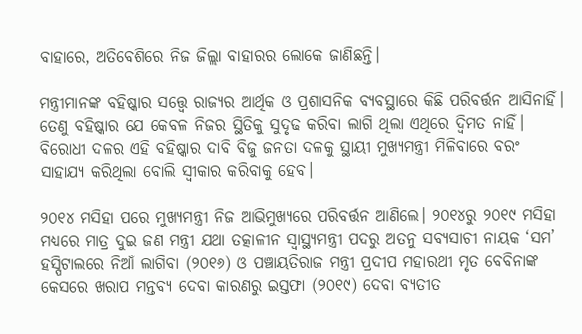ବାହାରେ, ଅତିବେଶିରେ ନିଜ ଜିଲ୍ଲା ବାହାରର ଲୋକେ ଜାଣିଛନ୍ତି।

ମନ୍ତ୍ରୀମାନଙ୍କ ବହିଷ୍କାର ସତ୍ତ୍ୱେ ରାଜ୍ୟର ଆର୍ଥିକ ଓ ପ୍ରଶାସନିକ ବ୍ୟବସ୍ଥାରେ କିଛି ପରିବର୍ତ୍ତନ ଆସିନାହିଁ। ତେଣୁ ବହିଷ୍କାର ଯେ କେବଳ ନିଜର ସ୍ଥିତିକୁ ସୁଦୃଢ କରିବା ଲାଗି ଥିଲା ଏଥିରେ ଦ୍ଵିମତ ନାହିଁ। ବିରୋଧୀ ଦଳର ଏହି ବହିଷ୍କାର ଦାବି ବିଜୁ ଜନତା ଦଳକୁ ସ୍ଥାୟୀ ମୁଖ୍ୟମନ୍ତ୍ରୀ ମିଳିବାରେ ବରଂ ସାହାଯ୍ୟ କରିଥିଲା ବୋଲି ସ୍ଵୀକାର କରିବାକୁ ହେବ।

୨୦୧୪ ମସିହା ପରେ ମୁଖ୍ୟମନ୍ତ୍ରୀ ନିଜ ଆଭିମୁଖ୍ୟରେ ପରିବର୍ତ୍ତନ ଆଣିଲେ। ୨୦୧୪ରୁ ୨୦୧୯ ମସିହା ମଧ୍ୟରେ ମାତ୍ର ଦୁଇ ଜଣ ମନ୍ତ୍ରୀ ଯଥା ତତ୍କାଳୀନ ସ୍ୱାସ୍ଥ୍ୟମନ୍ତ୍ରୀ ପଦରୁ ଅତନୁ ସବ୍ୟସାଚୀ ନାୟକ ‘ସମ’ ହସ୍ପିଟାଲରେ ନିଆଁ ଲାଗିବା (୨୦୧୬) ଓ ପଞ୍ଚାୟତିରାଜ ମନ୍ତ୍ରୀ ପ୍ରଦୀପ ମହାରଥୀ ମୃତ ବେବିନାଙ୍କ କେସରେ ଖରାପ ମନ୍ତବ୍ୟ ଦେବା କାରଣରୁ ଇସ୍ତଫା (୨୦୧୯) ଦେବା ବ୍ୟତୀତ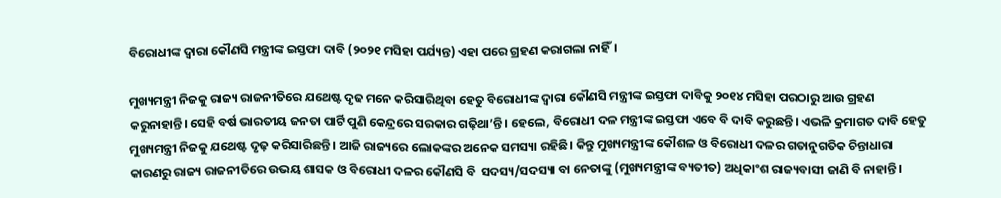ବିରୋଧୀଙ୍କ ଦ୍ଵାରା କୌଣସି ମନ୍ତ୍ରୀଙ୍କ ଇସ୍ତଫା ଦାବି (୨୦୨୧ ମସିହା ପର୍ଯ୍ୟନ୍ତ) ଏହା ପରେ ଗ୍ରହଣ କରାଗଲା ନାହିଁ।

ମୁଖ୍ୟମନ୍ତ୍ରୀ ନିଜକୁ ରାଜ୍ୟ ରାଜନୀତିରେ ଯଥେଷ୍ଟ ଦୃଢ ମନେ କରିସାରିଥିବା ହେତୁ ବିରୋଧୀଙ୍କ ଦ୍ଵାରା କୌଣସି ମନ୍ତ୍ରୀଙ୍କ ଇସ୍ତଫା ଦାବିକୁ ୨୦୧୪ ମସିହା ପରଠାରୁ ଆଉ ଗ୍ରହଣ କରୁନାହାନ୍ତି। ସେହି ବର୍ଷ ଭାରତୀୟ ଜନତା ପାର୍ଟି ପୁଣି କେନ୍ଦ୍ରରେ ସରକାର ଗଢ଼ିଥା’ନ୍ତି। ହେଲେ, ବିରୋଧୀ ଦଳ ମନ୍ତ୍ରୀଙ୍କ ଇସ୍ତଫା ଏବେ ବି ଦାବି କରୁଛନ୍ତି। ଏଭଳି କ୍ରମାଗତ ଦାବି ହେତୁ ମୁଖ୍ୟମନ୍ତ୍ରୀ ନିଜକୁ ଯଥେଷ୍ଟ ଦୃଢ଼ କରିସାରିଛନ୍ତି। ଆଜି ରାଜ୍ୟରେ ଲୋକଙ୍କର ଅନେକ ସମସ୍ୟା ରହିଛି। କିନ୍ତୁ ମୁଖ୍ୟମନ୍ତ୍ରୀଙ୍କ କୌଶଳ ଓ ବିରୋଧୀ ଦଳର ଗତାନୁଗତିକ ଚିନ୍ତାଧାରା କାରଣରୁ ରାଜ୍ୟ ରାଜନୀତିରେ ଉଭୟ ଶାସକ ଓ ବିରୋଧୀ ଦଳର କୌଣସି ବି  ସଦସ୍ୟ/ସଦସ୍ୟା ବା ନେତାଙ୍କୁ (ମୁଖ୍ୟମନ୍ତ୍ରୀଙ୍କ ବ୍ୟତୀତ) ଅଧିକାଂଶ ରାଜ୍ୟବାସୀ ଜାଣି ବି ନାହାନ୍ତି।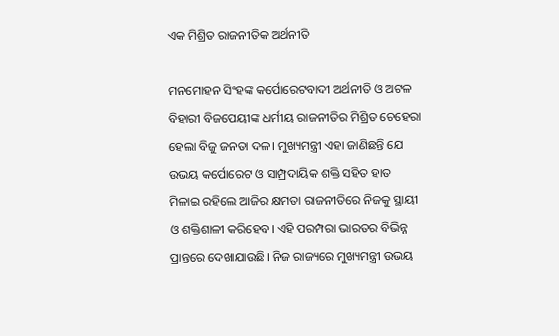ଏକ ମିଶ୍ରିତ ରାଜନୀତିକ ଅର୍ଥନୀତି

ମନମୋହନ ସିଂହଙ୍କ କର୍ପୋରେଟବାଦୀ ଅର୍ଥନୀତି ଓ ଅଟଳ ବିହାରୀ ବିଜପେୟୀଙ୍କ ଧର୍ମୀୟ ରାଜନୀତିର ମିଶ୍ରିତ ଚେହେରା ହେଲା ବିଜୁ ଜନତା ଦଳ। ମୁଖ୍ୟମନ୍ତ୍ରୀ ଏହା ଜାଣିଛନ୍ତି ଯେ ଉଭୟ କର୍ପୋରେଟ ଓ ସାମ୍ପ୍ରଦାୟିକ ଶକ୍ତି ସହିତ ହାତ ମିଳାଇ ରହିଲେ ଆଜିର କ୍ଷମତା ରାଜନୀତିରେ ନିଜକୁ ସ୍ଥାୟୀ ଓ ଶକ୍ତିଶାଳୀ କରିହେବ। ଏହି ପରମ୍ପରା ଭାରତର ବିଭିନ୍ନ ପ୍ରାନ୍ତରେ ଦେଖାଯାଉଛି। ନିଜ ରାଜ୍ୟରେ ମୁଖ୍ୟମନ୍ତ୍ରୀ ଉଭୟ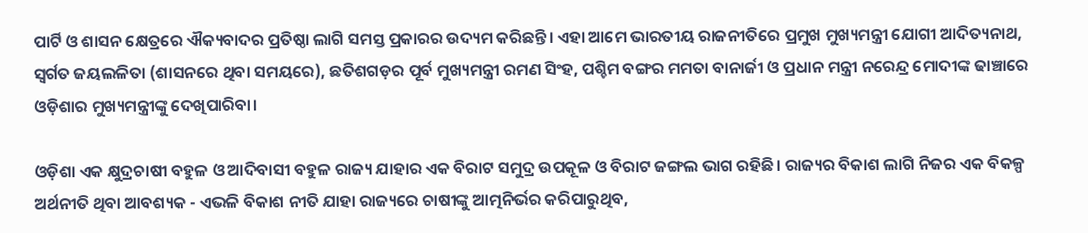ପାର୍ଟି ଓ ଶାସନ କ୍ଷେତ୍ରରେ ଐକ୍ୟବାଦର ପ୍ରତିଷ୍ଠା ଲାଗି ସମସ୍ତ ପ୍ରକାରର ଉଦ୍ୟମ କରିଛନ୍ତି। ଏହା ଆମେ ଭାରତୀୟ ରାଜନୀତିରେ ପ୍ରମୁଖ ମୁଖ୍ୟମନ୍ତ୍ରୀ ଯୋଗୀ ଆଦିତ୍ୟନାଥ, ସ୍ଵର୍ଗତ ଜୟଲଳିତା (ଶାସନରେ ଥିବା ସମୟରେ), ଛତିଶଗଡ଼ର ପୂର୍ବ ମୁଖ୍ୟମନ୍ତ୍ରୀ ରମଣ ସିଂହ, ପଶ୍ଚିମ ବଙ୍ଗର ମମତା ବାନାର୍ଜୀ ଓ ପ୍ରଧାନ ମନ୍ତ୍ରୀ ନରେନ୍ଦ୍ର ମୋଦୀଙ୍କ ଢାଞ୍ଚାରେ ଓଡ଼ିଶାର ମୁଖ୍ୟମନ୍ତ୍ରୀଙ୍କୁ ଦେଖିପାରିବା।

ଓଡ଼ିଶା ଏକ କ୍ଷୁଦ୍ରଚାଷୀ ବହୁଳ ଓ ଆଦିବାସୀ ବହୁଳ ରାଜ୍ୟ ଯାହାର ଏକ ବିରାଟ ସମୁଦ୍ର ଉପକୂଳ ଓ ବିରାଟ ଜଙ୍ଗଲ ଭାଗ ରହିଛି। ରାଜ୍ୟର ବିକାଶ ଲାଗି ନିଜର ଏକ ବିକଳ୍ପ ଅର୍ଥନୀତି ଥିବା ଆବଶ୍ୟକ - ଏଭଳି ବିକାଶ ନୀତି ଯାହା ରାଜ୍ୟରେ ଚାଷୀଙ୍କୁ ଆତ୍ମନିର୍ଭର କରିପାରୁଥିବ,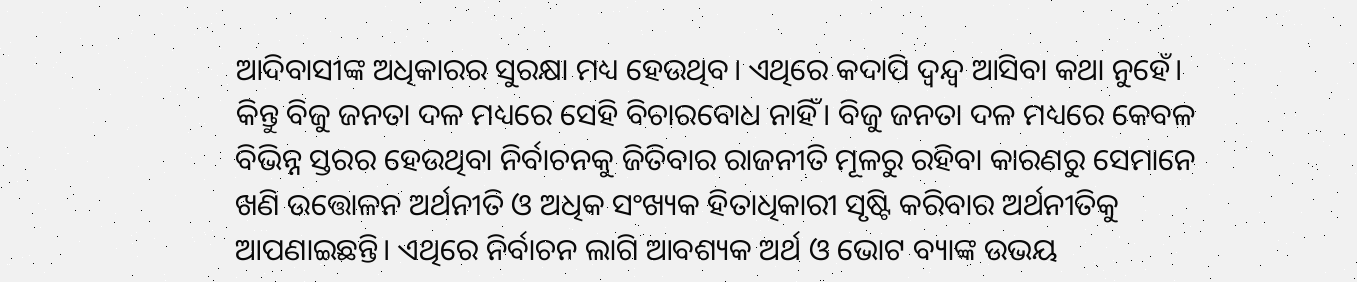ଆଦିବାସୀଙ୍କ ଅଧିକାରର ସୁରକ୍ଷା ମଧ୍ୟ ହେଉଥିବ। ଏଥିରେ କଦାପି ଦ୍ଵନ୍ଦ୍ୱ ଆସିବା କଥା ନୁହେଁ। କିନ୍ତୁ ବିଜୁ ଜନତା ଦଳ ମଧ୍ୟରେ ସେହି ବିଚାରବୋଧ ନାହିଁ। ବିଜୁ ଜନତା ଦଳ ମଧ୍ୟରେ କେବଳ ବିଭିନ୍ନ ସ୍ତରର ହେଉଥିବା ନିର୍ବାଚନକୁ ଜିତିବାର ରାଜନୀତି ମୂଳରୁ ରହିବା କାରଣରୁ ସେମାନେ ଖଣି ଉତ୍ତୋଳନ ଅର୍ଥନୀତି ଓ ଅଧିକ ସଂଖ୍ୟକ ହିତାଧିକାରୀ ସୃଷ୍ଟି କରିବାର ଅର୍ଥନୀତିକୁ ଆପଣାଇଛନ୍ତି। ଏଥିରେ ନିର୍ବାଚନ ଲାଗି ଆବଶ୍ୟକ ଅର୍ଥ ଓ ଭୋଟ ବ୍ୟାଙ୍କ ଉଭୟ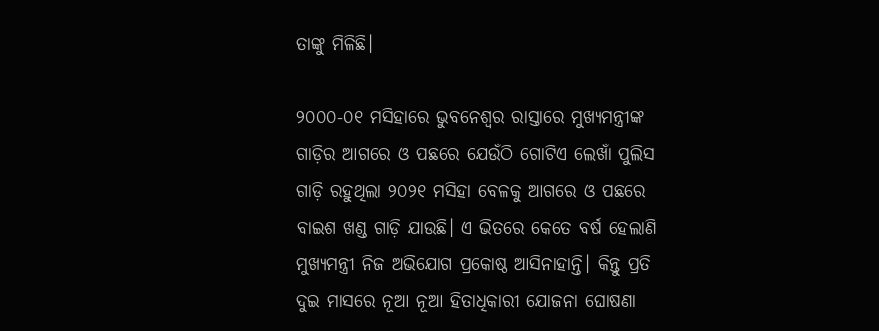ତାଙ୍କୁ ମିଳିଛି।

୨୦୦୦-୦୧ ମସିହାରେ ଭୁବନେଶ୍ୱର ରାସ୍ତାରେ ମୁଖ୍ୟମନ୍ତ୍ରୀଙ୍କ ଗାଡ଼ିର ଆଗରେ ଓ ପଛରେ ଯେଉଁଠି ଗୋଟିଏ ଲେଖାଁ ପୁଲିସ ଗାଡ଼ି ରହୁଥିଲା ୨୦୨୧ ମସିହା ବେଳକୁ ଆଗରେ ଓ ପଛରେ ବାଇଶ ଖଣ୍ଡ ଗାଡ଼ି ଯାଉଛି। ଏ ଭିତରେ କେତେ ବର୍ଷ ହେଲାଣି ମୁଖ୍ୟମନ୍ତ୍ରୀ ନିଜ ଅଭିଯୋଗ ପ୍ରକୋଷ୍ଠ ଆସିନାହାନ୍ତି। କିନ୍ତୁ ପ୍ରତି ଦୁଇ ମାସରେ ନୂଆ ନୂଆ ହିତାଧିକାରୀ ଯୋଜନା ଘୋଷଣା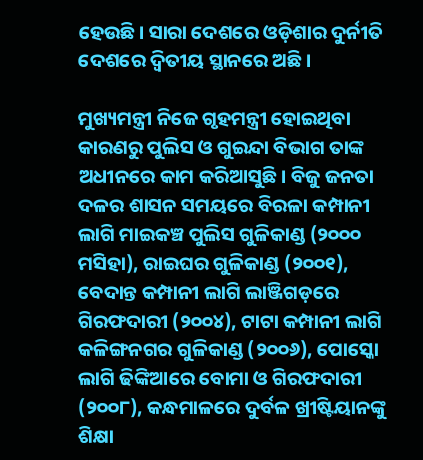ହେଉଛି। ସାରା ଦେଶରେ ଓଡ଼ିଶାର ଦୁର୍ନୀତି ଦେଶରେ ଦ୍ଵିତୀୟ ସ୍ଥାନରେ ଅଛି।

ମୁଖ୍ୟମନ୍ତ୍ରୀ ନିଜେ ଗୃହମନ୍ତ୍ରୀ ହୋଇଥିବା କାରଣରୁ ପୁଲିସ ଓ ଗୁଇନ୍ଦା ବିଭାଗ ତାଙ୍କ ଅଧୀନରେ କାମ କରିଆସୁଛି। ବିଜୁ ଜନତା ଦଳର ଶାସନ ସମୟରେ ବିରଳା କମ୍ପାନୀ ଲାଗି ମାଇକଞ୍ଚ ପୁଲିସ ଗୁଳିକାଣ୍ଡ (୨୦୦୦ ମସିହା), ରାଇଘର ଗୁଳିକାଣ୍ଡ (୨୦୦୧), ବେଦାନ୍ତ କମ୍ପାନୀ ଲାଗି ଲାଞ୍ଜିଗଡ଼ରେ ଗିରଫଦାରୀ (୨୦୦୪), ଟାଟା କମ୍ପାନୀ ଲାଗି କଳିଙ୍ଗନଗର ଗୁଳିକାଣ୍ଡ (୨୦୦୬), ପୋସ୍କୋ ଲାଗି ଢିଙ୍କିଆରେ ବୋମା ଓ ଗିରଫଦାରୀ (୨୦୦୮), କନ୍ଧମାଳରେ ଦୁର୍ବଳ ଖ୍ରୀଷ୍ଟିୟାନଙ୍କୁ ଶିକ୍ଷା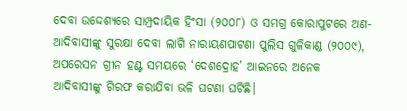ଦେବା ଉଦ୍ଦେଶ୍ୟରେ ସାମ୍ପ୍ରଦାୟିକ ହିଂସା (୨୦୦୮) ଓ ସମଗ୍ର କୋରାପୁଟରେ ଅଣ-ଆଦିବାସୀଙ୍କୁ ସୁରକ୍ଷା ଦେବା ଲାଗି ନାରାୟଣପାଟଣା ପୁଲିସ ଗୁଳିକାଣ୍ଡ (୨୦୦୯), ଅପରେସନ ଗ୍ରୀନ ହଣ୍ଟ ସମୟରେ ‘ଦେଶଦ୍ରୋହ’ ଆଇନରେ ଅନେକ ଆଦିବାସୀଙ୍କୁ ଗିରଫ କରାଯିବା ଭଳି ଘଟଣା ଘଟିଛି।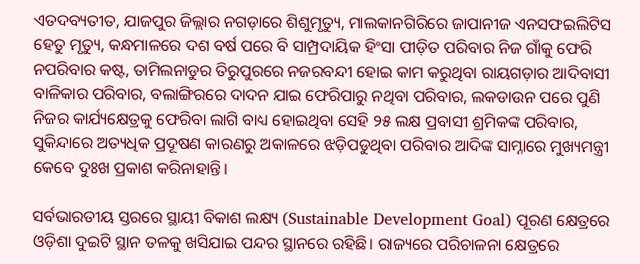ଏତଦବ୍ୟତୀତ, ଯାଜପୁର ଜିଲ୍ଲାର ନଗଡ଼ାରେ ଶିଶୁମୃତ୍ୟୁ, ମାଲକାନଗିରିରେ ଜାପାନୀଜ ଏନସଫଇଲିଟିସ ହେତୁ ମୃତ୍ୟୁ, କନ୍ଧମାଳରେ ଦଶ ବର୍ଷ ପରେ ବି ସାମ୍ପ୍ରଦାୟିକ ହିଂସା ପୀଡ଼ିତ ପରିବାର ନିଜ ଗାଁକୁ ଫେରି ନପରିବାର କଷ୍ଟ, ତାମିଲନାଡୁର ତିରୁପୁରରେ ନଜରବନ୍ଦୀ ହୋଇ କାମ କରୁଥିବା ରାୟଗଡ଼ାର ଆଦିବାସୀ ବାଳିକାର ପରିବାର, ବଲାଙ୍ଗିରରେ ଦାଦନ ଯାଇ ଫେରିପାରୁ ନଥିବା ପରିବାର, ଲକଡାଉନ ପରେ ପୁଣି ନିଜର କାର୍ଯ୍ୟକ୍ଷେତ୍ରକୁ ଫେରିବା ଲାଗି ବାଧ୍ୟ ହୋଇଥିବା ସେହି ୨୫ ଲକ୍ଷ ପ୍ରବାସୀ ଶ୍ରମିକଙ୍କ ପରିବାର, ସୁକିନ୍ଦାରେ ଅତ୍ୟଧିକ ପ୍ରଦୂଷଣ କାରଣରୁ ଅକାଳରେ ଝଡ଼ିପଡୁଥିବା ପରିବାର ଆଦିଙ୍କ ସାମ୍ନାରେ ମୁଖ୍ୟମନ୍ତ୍ରୀ କେବେ ଦୁଃଖ ପ୍ରକାଶ କରିନାହାନ୍ତି।

ସର୍ବଭାରତୀୟ ସ୍ତରରେ ସ୍ଥାୟୀ ବିକାଶ ଲକ୍ଷ୍ୟ (Sustainable Development Goal) ପୂରଣ କ୍ଷେତ୍ରରେ ଓଡ଼ିଶା ଦୁଇଟି ସ୍ଥାନ ତଳକୁ ଖସିଯାଇ ପନ୍ଦର ସ୍ଥାନରେ ରହିଛି। ରାଜ୍ୟରେ ପରିଚାଳନା କ୍ଷେତ୍ରରେ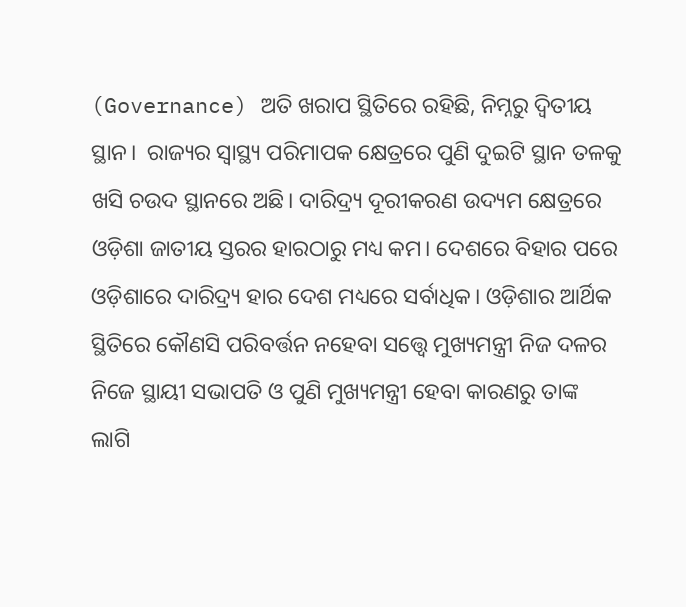(Governance) ଅତି ଖରାପ ସ୍ଥିତିରେ ରହିଛି, ନିମ୍ନରୁ ଦ୍ଵିତୀୟ ସ୍ଥାନ।  ରାଜ୍ୟର ସ୍ୱାସ୍ଥ୍ୟ ପରିମାପକ କ୍ଷେତ୍ରରେ ପୁଣି ଦୁଇଟି ସ୍ଥାନ ତଳକୁ ଖସି ଚଉଦ ସ୍ଥାନରେ ଅଛି। ଦାରିଦ୍ର୍ୟ ଦୂରୀକରଣ ଉଦ୍ୟମ କ୍ଷେତ୍ରରେ ଓଡ଼ିଶା ଜାତୀୟ ସ୍ତରର ହାରଠାରୁ ମଧ୍ୟ କମ। ଦେଶରେ ବିହାର ପରେ ଓଡ଼ିଶାରେ ଦାରିଦ୍ର୍ୟ ହାର ଦେଶ ମଧ୍ୟରେ ସର୍ବାଧିକ। ଓଡ଼ିଶାର ଆର୍ଥିକ ସ୍ଥିତିରେ କୌଣସି ପରିବର୍ତ୍ତନ ନହେବା ସତ୍ତ୍ୱେ ମୁଖ୍ୟମନ୍ତ୍ରୀ ନିଜ ଦଳର ନିଜେ ସ୍ଥାୟୀ ସଭାପତି ଓ ପୁଣି ମୁଖ୍ୟମନ୍ତ୍ରୀ ହେବା କାରଣରୁ ତାଙ୍କ ଲାଗି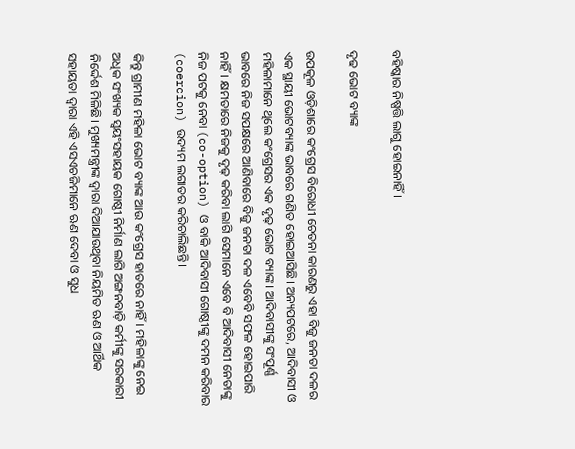ବହିଷ୍କାର ନିଷ୍ପତ୍ତି ଲାଗୁ ହୋଇନାହିଁ।

ଦୃଢ ଭୋଟ ବ୍ୟାଙ୍କ

ଉପକୂଳ ଓଡ଼ିଶାରେ କଂଗ୍ରେସ ବିରୋଧୀ ଚେତନା କାରଣରୁ ଏହା ବିଜୁ ଜନତା ଦଳର ଏକ ସ୍ଥାୟୀ ଭୋଟବ୍ୟାଙ୍କ ଭାବରେ ଗଣିତ ହୋଇଆସିଛି। ଅନ୍ୟପଟରେ, ଆଦିବାସୀ ଓ ମହିଳାମାନେ ଥିଲେ କଂଗ୍ରେସର ଏକ ଦୃଢ଼ ଭୋଟ ବ୍ୟାଙ୍କ। ଆଦିବାସୀଙ୍କୁ ସଂପୂର୍ଣ୍ଣ ଭାବରେ ନିଜ ସପକ୍ଷରେ ଆଣିବାରେ ବିଜୁ ଜନତା ଦଳ ଏବେବି ସଫଳ ହୋଇପାରି ନାହିଁ। କ୍ଷମତାରେ ନିଜକୁ ଦୃଢ଼ କରିବା ଲାଗି ସେମାନେ ଏବେ ବି ଆଦିବାସୀ ନେତାଙ୍କୁ ନିଜ ପଟକୁ ନେବା (co-option) ଓ ବାକି ଆଦିବାସୀ ଗୋଷ୍ଠୀଙ୍କୁ ଦମନ କରିବାର (coercion) ଉଦ୍ୟମ ଲଗାତର କରିଚାଲିଛନ୍ତି।

କିନ୍ତୁ ଗ୍ରାମୀଣ ମହିଳା ଭୋଟ ବ୍ୟାଙ୍କ ଆଉ କଂଗ୍ରେସ ହାତରେ ନାହିଁ। ମହିଳାଙ୍କୁ ନେଇ ଅଧିକ ସଂଖ୍ୟକ ସ୍ଵୟଂସହାୟକ ଗୋଷ୍ଠୀ ନିର୍ମାଣ ଲାଗି ଅଙ୍ଗନବାଡ଼ି କର୍ମୀଙ୍କୁ ସରକାରୀ ନିର୍ଦ୍ଦେଶ ମିଳିଛି। ମୁଖ୍ୟମନ୍ତ୍ରୀଙ୍କ ଦ୍ଵାରା ଦିଆଯାଉଥିବା ନିୟମିତ ଋଣ ଓ ଆର୍ଥିକ ସହାୟତା ଦ୍ଵାରା ଏହି ଏସଏଚଜିମାନେ ଋଣ ଦେବା ଓ ସୁଧ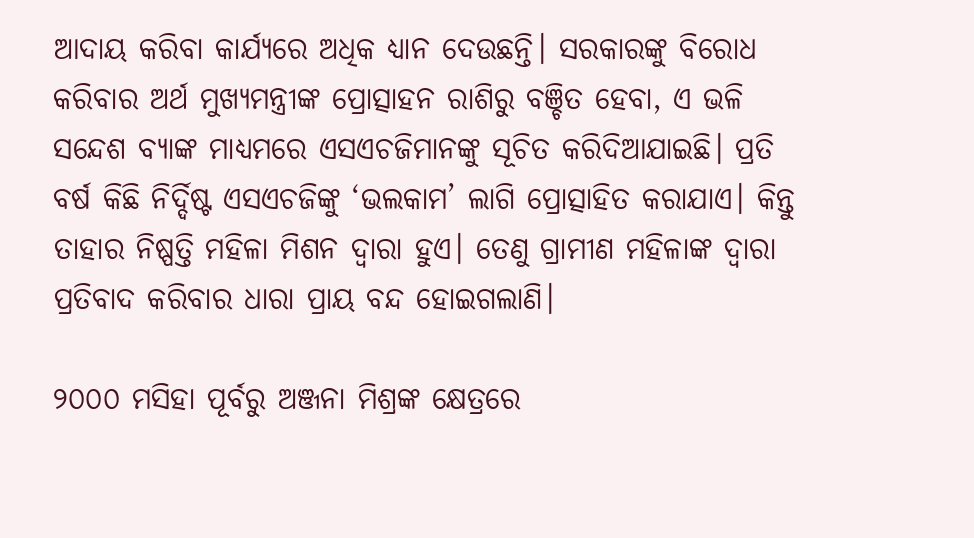ଆଦାୟ କରିବା କାର୍ଯ୍ୟରେ ଅଧିକ ଧ୍ୟାନ ଦେଉଛନ୍ତି। ସରକାରଙ୍କୁ ବିରୋଧ କରିବାର ଅର୍ଥ ମୁଖ୍ୟମନ୍ତ୍ରୀଙ୍କ ପ୍ରୋତ୍ସାହନ ରାଶିରୁ ବଞ୍ଚିତ ହେବା, ଏ ଭଳି ସନ୍ଦେଶ ବ୍ୟାଙ୍କ ମାଧ୍ୟମରେ ଏସଏଚଜିମାନଙ୍କୁ ସୂଚିତ କରିଦିଆଯାଇଛି। ପ୍ରତି ବର୍ଷ କିଛି ନିର୍ଦ୍ଦିଷ୍ଟ ଏସଏଚଜିଙ୍କୁ ‘ଭଲକାମ’ ଲାଗି ପ୍ରୋତ୍ସାହିତ କରାଯାଏ। କିନ୍ତୁ ତାହାର ନିଷ୍ପତ୍ତି ମହିଳା ମିଶନ ଦ୍ଵାରା ହୁଏ। ତେଣୁ ଗ୍ରାମୀଣ ମହିଳାଙ୍କ ଦ୍ଵାରା ପ୍ରତିବାଦ କରିବାର ଧାରା ପ୍ରାୟ ବନ୍ଦ ହୋଇଗଲାଣି।

୨୦୦୦ ମସିହା ପୂର୍ବରୁ ଅଞ୍ଜନା ମିଶ୍ରଙ୍କ କ୍ଷେତ୍ରରେ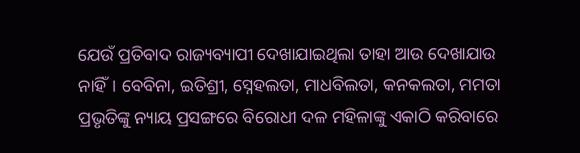ଯେଉଁ ପ୍ରତିବାଦ ରାଜ୍ୟବ୍ୟାପୀ ଦେଖାଯାଇଥିଲା ତାହା ଆଉ ଦେଖାଯାଉ ନାହିଁ। ବେବିନା, ଇତିଶ୍ରୀ, ସ୍ନେହଲତା, ମାଧବିଲତା, କନକଲତା, ମମତା ପ୍ରଭୃତିଙ୍କୁ ନ୍ୟାୟ ପ୍ରସଙ୍ଗରେ ବିରୋଧୀ ଦଳ ମହିଳାଙ୍କୁ ଏକାଠି କରିବାରେ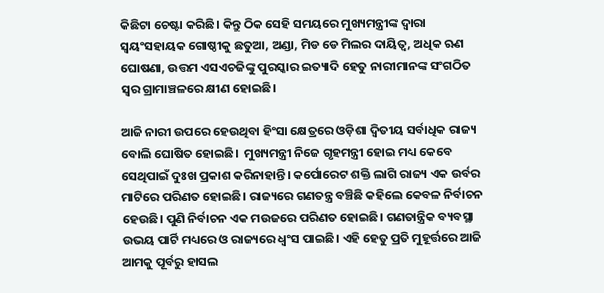କିଛିଟା ଚେଷ୍ଟା କରିଛି। କିନ୍ତୁ ଠିକ ସେହି ସମୟରେ ମୁଖ୍ୟମନ୍ତ୍ରୀଙ୍କ ଦ୍ଵାରା ସ୍ଵୟଂସହାୟକ ଗୋଷ୍ଠୀକୁ ଛତୁଆ, ଅଣ୍ଡା, ମିଡ ଡେ ମିଲର ଦାୟିତ୍ଵ, ଅଧିକ ଋଣ ଘୋଷଣା, ଉତ୍ତମ ଏସଏଚଜିଙ୍କୁ ପୁରସ୍କାର ଇତ୍ୟାଦି ହେତୁ ନାରୀମାନଙ୍କ ସଂଗଠିତ ସ୍ଵର ଗ୍ରାମାଞ୍ଚଳରେ କ୍ଷୀଣ ହୋଇଛି।

ଆଜି ନାରୀ ଉପରେ ହେଉଥିବା ହିଂସା କ୍ଷେତ୍ରରେ ଓଡ଼ିଶା ଦ୍ଵିତୀୟ ସର୍ବାଧିକ ରାଜ୍ୟ ବୋଲି ଘୋଷିତ ହୋଇଛି।  ମୁଖ୍ୟମନ୍ତ୍ରୀ ନିଜେ ଗୃହମନ୍ତ୍ରୀ ହୋଇ ମଧ୍ୟ କେବେ ସେଥିପାଇଁ ଦୁଃଖ ପ୍ରକାଶ କରିନାହାନ୍ତି। କର୍ପୋରେଟ ଶକ୍ତି ଲାଗି ରାଜ୍ୟ ଏକ ଉର୍ବର ମାଟିରେ ପରିଣତ ହୋଇଛି। ରାଜ୍ୟରେ ଗଣତନ୍ତ୍ର ବଞ୍ଚିଛି କହିଲେ କେବଳ ନିର୍ବାଚନ ହେଉଛି। ପୁଣି ନିର୍ବାଚନ ଏକ ମଉଜରେ ପରିଣତ ହୋଇଛି। ଗଣତାନ୍ତ୍ରିକ ବ୍ୟବସ୍ଥା ଉଭୟ ପାର୍ଟି ମଧ୍ୟରେ ଓ ରାଜ୍ୟରେ ଧ୍ଵଂସ ପାଇଛି। ଏହି ହେତୁ ପ୍ରତି ମୁହୂର୍ତ୍ତରେ ଆଜି ଆମକୁ ପୂର୍ବରୁ ହାସଲ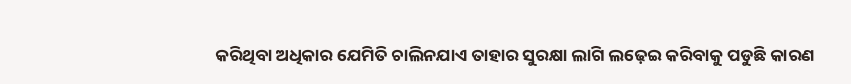କରିଥିବା ଅଧିକାର ଯେମିତି ଚାଲିନଯାଏ ତାହାର ସୁରକ୍ଷା ଲାଗି ଲଢ଼େଇ କରିବାକୁ ପଡୁଛି କାରଣ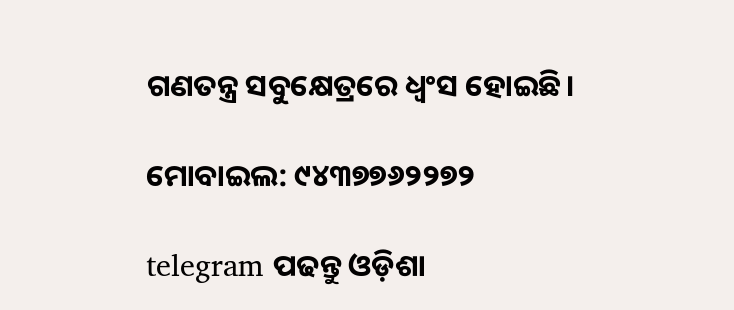ଗଣତନ୍ତ୍ର ସବୁକ୍ଷେତ୍ରରେ ଧ୍ଵଂସ ହୋଇଛି।

ମୋବାଇଲ: ୯୪୩୭୭୬୨୨୭୨

telegram ପଢନ୍ତୁ ଓଡ଼ିଶା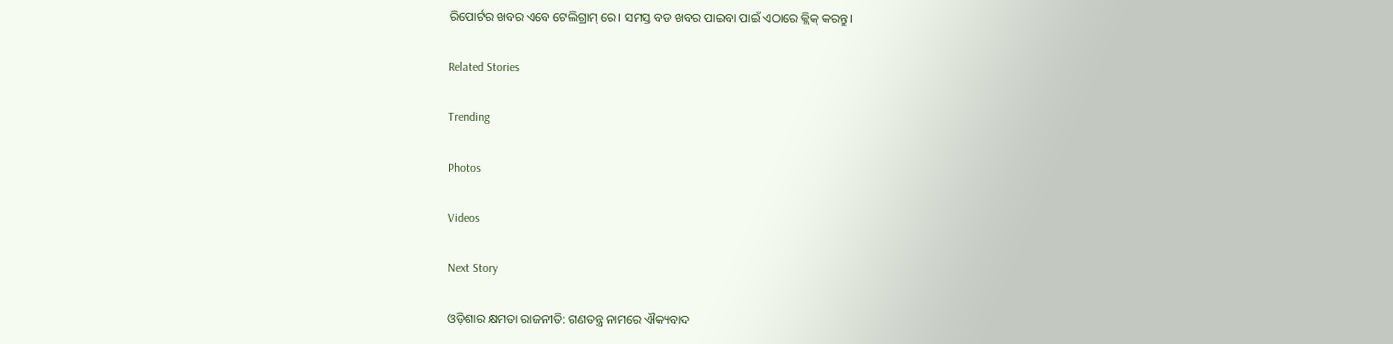ରିପୋର୍ଟର ଖବର ଏବେ ଟେଲିଗ୍ରାମ୍ ରେ। ସମସ୍ତ ବଡ ଖବର ପାଇବା ପାଇଁ ଏଠାରେ କ୍ଲିକ୍ କରନ୍ତୁ।

Related Stories

Trending

Photos

Videos

Next Story

ଓଡ଼ିଶାର କ୍ଷମତା ରାଜନୀତି: ଗଣତନ୍ତ୍ର ନାମରେ ଐକ୍ୟବାଦ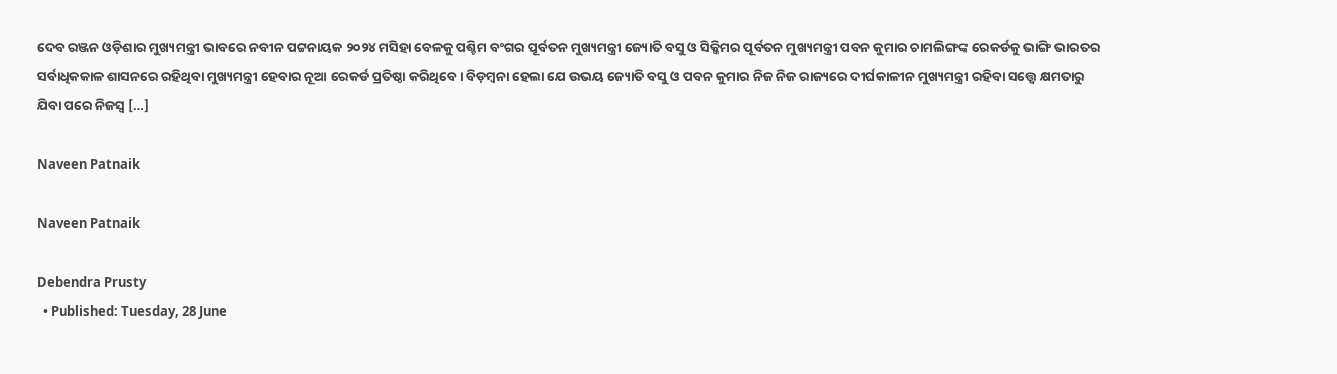ଦେବ ରଞ୍ଜନ ଓଡ଼ିଶାର ମୁଖ୍ୟମନ୍ତ୍ରୀ ଭାବରେ ନବୀନ ପଟ୍ଟନାୟକ ୨୦୨୪ ମସିହା ବେଳକୁ ପଶ୍ଚିମ ବଂଗର ପୂର୍ବତନ ମୁଖ୍ୟମନ୍ତ୍ରୀ ଜ୍ୟୋତି ବସୁ ଓ ସିକ୍କିମର ପୂର୍ବତନ ମୁଖ୍ୟମନ୍ତ୍ରୀ ପବନ କୁମାର ଚାମଲିଙ୍ଗଙ୍କ ରେକର୍ଡକୁ ଭାଙ୍ଗି ଭାରତର ସର୍ବାଧିକକାଳ ଶାସନରେ ରହିଥିବା ମୁଖ୍ୟମନ୍ତ୍ରୀ ହେବାର ନୂଆ ରେକର୍ଡ ପ୍ରତିଷ୍ଠା କରିଥିବେ। ବିଡ଼ମ୍ବନା ହେଲା ଯେ ଉଭୟ ଜ୍ୟୋତି ବସୁ ଓ ପବନ କୁମାର ନିଜ ନିଜ ରାଜ୍ୟରେ ଦୀର୍ଘକାଳୀନ ମୁଖ୍ୟମନ୍ତ୍ରୀ ରହିବା ସତ୍ତ୍ୱେ କ୍ଷମତାରୁ ଯିବା ପରେ ନିଜସ୍ଵ […]

Naveen Patnaik

Naveen Patnaik

Debendra Prusty
  • Published: Tuesday, 28 June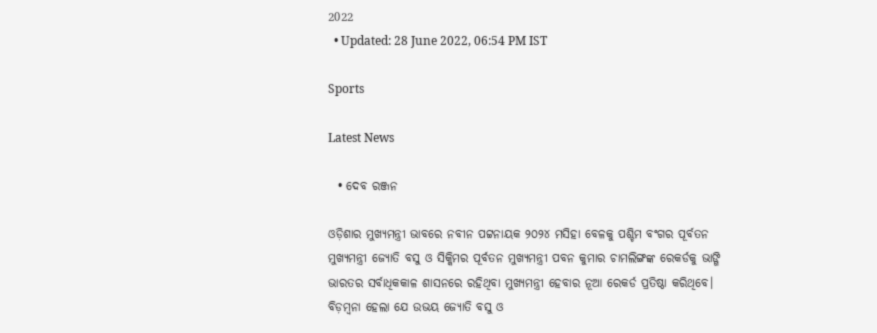2022
  • Updated: 28 June 2022, 06:54 PM IST

Sports

Latest News

  • ଦେବ ରଞ୍ଜନ

ଓଡ଼ିଶାର ମୁଖ୍ୟମନ୍ତ୍ରୀ ଭାବରେ ନବୀନ ପଟ୍ଟନାୟକ ୨୦୨୪ ମସିହା ବେଳକୁ ପଶ୍ଚିମ ବଂଗର ପୂର୍ବତନ ମୁଖ୍ୟମନ୍ତ୍ରୀ ଜ୍ୟୋତି ବସୁ ଓ ସିକ୍କିମର ପୂର୍ବତନ ମୁଖ୍ୟମନ୍ତ୍ରୀ ପବନ କୁମାର ଚାମଲିଙ୍ଗଙ୍କ ରେକର୍ଡକୁ ଭାଙ୍ଗି ଭାରତର ସର୍ବାଧିକକାଳ ଶାସନରେ ରହିଥିବା ମୁଖ୍ୟମନ୍ତ୍ରୀ ହେବାର ନୂଆ ରେକର୍ଡ ପ୍ରତିଷ୍ଠା କରିଥିବେ। ବିଡ଼ମ୍ବନା ହେଲା ଯେ ଉଭୟ ଜ୍ୟୋତି ବସୁ ଓ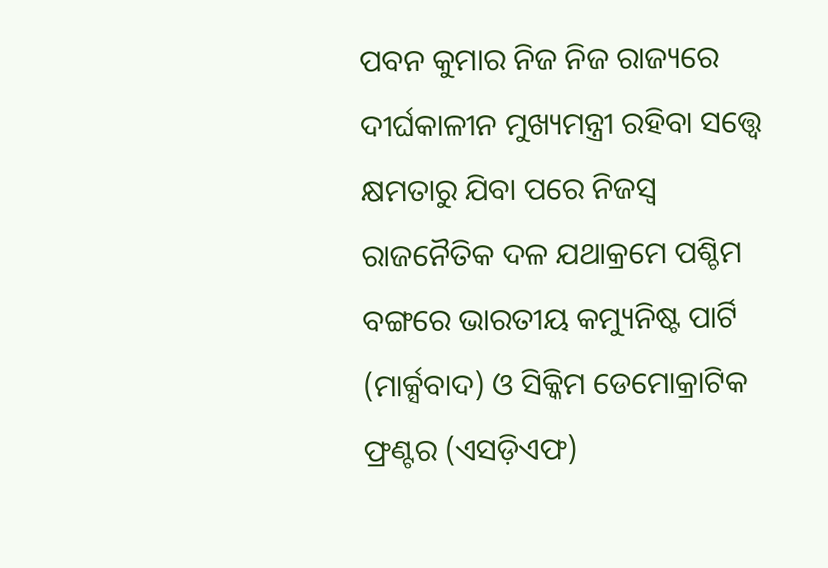ପବନ କୁମାର ନିଜ ନିଜ ରାଜ୍ୟରେ ଦୀର୍ଘକାଳୀନ ମୁଖ୍ୟମନ୍ତ୍ରୀ ରହିବା ସତ୍ତ୍ୱେ କ୍ଷମତାରୁ ଯିବା ପରେ ନିଜସ୍ଵ ରାଜନୈତିକ ଦଳ ଯଥାକ୍ରମେ ପଶ୍ଚିମ ବଙ୍ଗରେ ଭାରତୀୟ କମ୍ୟୁନିଷ୍ଟ ପାର୍ଟି (ମାର୍କ୍ସବାଦ) ଓ ସିକ୍କିମ ଡେମୋକ୍ରାଟିକ ଫ୍ରଣ୍ଟର (ଏସଡ଼ିଏଫ)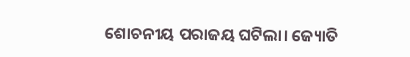ଶୋଚନୀୟ ପରାଜୟ ଘଟିଲା। ଜ୍ୟୋତି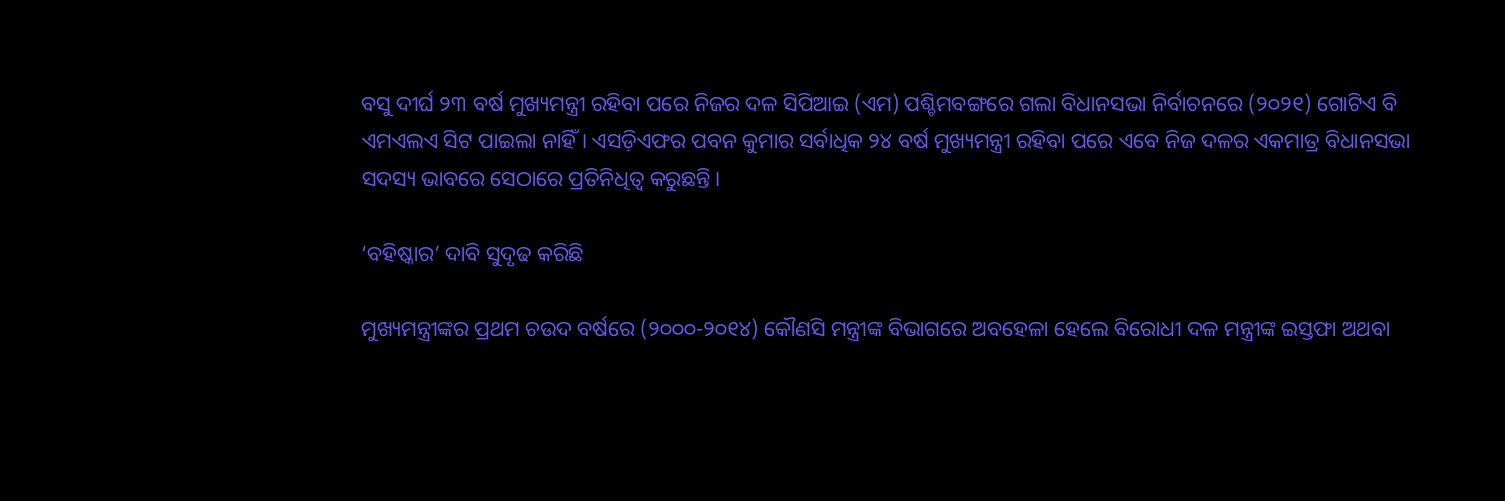ବସୁ ଦୀର୍ଘ ୨୩ ବର୍ଷ ମୁଖ୍ୟମନ୍ତ୍ରୀ ରହିବା ପରେ ନିଜର ଦଳ ସିପିଆଇ (ଏମ) ପଶ୍ଚିମବଙ୍ଗରେ ଗଲା ବିଧାନସଭା ନିର୍ବାଚନରେ (୨୦୨୧) ଗୋଟିଏ ବି ଏମଏଲଏ ସିଟ ପାଇଲା ନାହିଁ। ଏସଡ଼ିଏଫର ପବନ କୁମାର ସର୍ବାଧିକ ୨୪ ବର୍ଷ ମୁଖ୍ୟମନ୍ତ୍ରୀ ରହିବା ପରେ ଏବେ ନିଜ ଦଳର ଏକମାତ୍ର ବିଧାନସଭା ସଦସ୍ୟ ଭାବରେ ସେଠାରେ ପ୍ରତିନିଧିତ୍ଵ କରୁଛନ୍ତି।

‘ବହିଷ୍କାର’ ଦାବି ସୁଦୃଢ କରିଛି

ମୁଖ୍ୟମନ୍ତ୍ରୀଙ୍କର ପ୍ରଥମ ଚଉଦ ବର୍ଷରେ (୨୦୦୦-୨୦୧୪) କୌଣସି ମନ୍ତ୍ରୀଙ୍କ ବିଭାଗରେ ଅବହେଳା ହେଲେ ବିରୋଧୀ ଦଳ ମନ୍ତ୍ରୀଙ୍କ ଇସ୍ତଫା ଅଥବା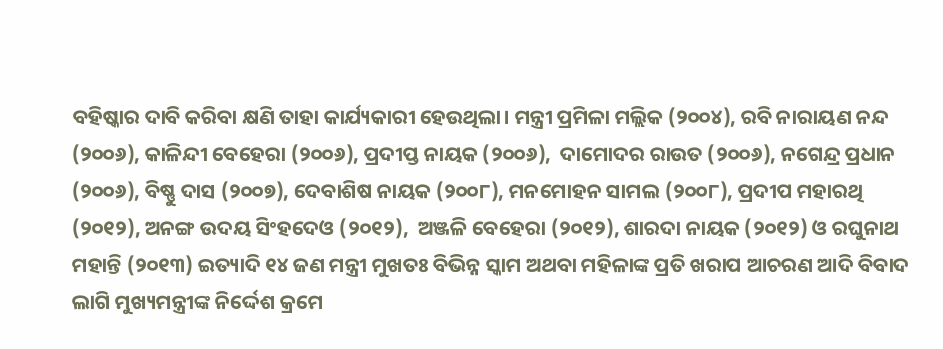ବହିଷ୍କାର ଦାବି କରିବା କ୍ଷଣି ତାହା କାର୍ଯ୍ୟକାରୀ ହେଉଥିଲା। ମନ୍ତ୍ରୀ ପ୍ରମିଳା ମଲ୍ଲିକ (୨୦୦୪), ରବି ନାରାୟଣ ନନ୍ଦ (୨୦୦୬), କାଳିନ୍ଦୀ ବେହେରା (୨୦୦୬), ପ୍ରଦୀପ୍ତ ନାୟକ (୨୦୦୬),  ଦାମୋଦର ରାଉତ (୨୦୦୬), ନଗେନ୍ଦ୍ର ପ୍ରଧାନ (୨୦୦୬), ବିଷ୍ଣୁ ଦାସ (୨୦୦୭), ଦେବାଶିଷ ନାୟକ (୨୦୦୮), ମନମୋହନ ସାମଲ (୨୦୦୮), ପ୍ରଦୀପ ମହାରଥି (୨୦୧୨), ଅନଙ୍ଗ ଉଦୟ ସିଂହଦେଓ (୨୦୧୨),  ଅଞ୍ଜଳି ବେହେରା (୨୦୧୨), ଶାରଦା ନାୟକ (୨୦୧୨) ଓ ରଘୁନାଥ ମହାନ୍ତି (୨୦୧୩) ଇତ୍ୟାଦି ୧୪ ଜଣ ମନ୍ତ୍ରୀ ମୁଖତଃ ବିଭିନ୍ନ ସ୍କାମ ଅଥବା ମହିଳାଙ୍କ ପ୍ରତି ଖରାପ ଆଚରଣ ଆଦି ବିବାଦ ଲାଗି ମୁଖ୍ୟମନ୍ତ୍ରୀଙ୍କ ନିର୍ଦ୍ଦେଶ କ୍ରମେ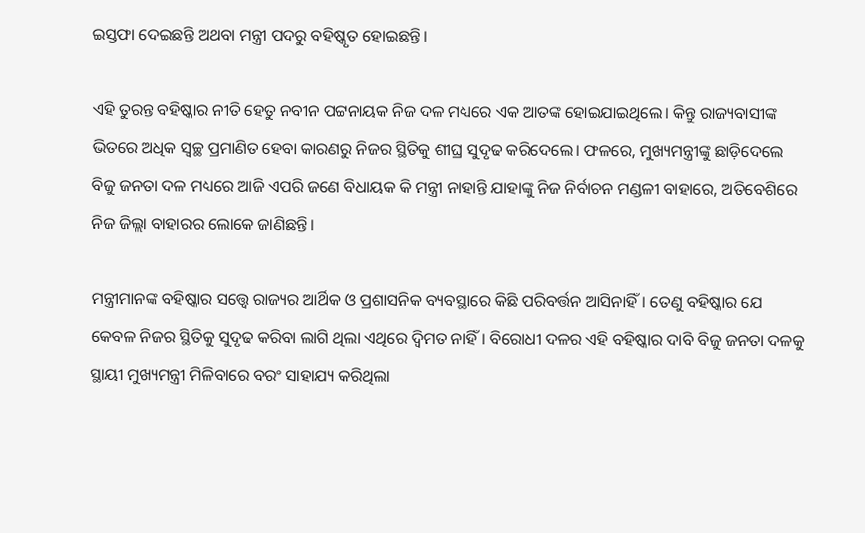ଇସ୍ତଫା ଦେଇଛନ୍ତି ଅଥବା ମନ୍ତ୍ରୀ ପଦରୁ ବହିଷ୍କୃତ ହୋଇଛନ୍ତି।

ଏହି ତୁରନ୍ତ ବହିଷ୍କାର ନୀତି ହେତୁ ନବୀନ ପଟ୍ଟନାୟକ ନିଜ ଦଳ ମଧ୍ୟରେ ଏକ ଆତଙ୍କ ହୋଇଯାଇଥିଲେ। କିନ୍ତୁ ରାଜ୍ୟବାସୀଙ୍କ ଭିତରେ ଅଧିକ ସ୍ବଚ୍ଛ ପ୍ରମାଣିତ ହେବା କାରଣରୁ ନିଜର ସ୍ଥିତିକୁ ଶୀଘ୍ର ସୁଦୃଢ କରିଦେଲେ। ଫଳରେ, ମୁଖ୍ୟମନ୍ତ୍ରୀଙ୍କୁ ଛାଡ଼ିଦେଲେ ବିଜୁ ଜନତା ଦଳ ମଧ୍ୟରେ ଆଜି ଏପରି ଜଣେ ବିଧାୟକ କି ମନ୍ତ୍ରୀ ନାହାନ୍ତି ଯାହାଙ୍କୁ ନିଜ ନିର୍ବାଚନ ମଣ୍ଡଳୀ ବାହାରେ, ଅତିବେଶିରେ ନିଜ ଜିଲ୍ଲା ବାହାରର ଲୋକେ ଜାଣିଛନ୍ତି।

ମନ୍ତ୍ରୀମାନଙ୍କ ବହିଷ୍କାର ସତ୍ତ୍ୱେ ରାଜ୍ୟର ଆର୍ଥିକ ଓ ପ୍ରଶାସନିକ ବ୍ୟବସ୍ଥାରେ କିଛି ପରିବର୍ତ୍ତନ ଆସିନାହିଁ। ତେଣୁ ବହିଷ୍କାର ଯେ କେବଳ ନିଜର ସ୍ଥିତିକୁ ସୁଦୃଢ କରିବା ଲାଗି ଥିଲା ଏଥିରେ ଦ୍ଵିମତ ନାହିଁ। ବିରୋଧୀ ଦଳର ଏହି ବହିଷ୍କାର ଦାବି ବିଜୁ ଜନତା ଦଳକୁ ସ୍ଥାୟୀ ମୁଖ୍ୟମନ୍ତ୍ରୀ ମିଳିବାରେ ବରଂ ସାହାଯ୍ୟ କରିଥିଲା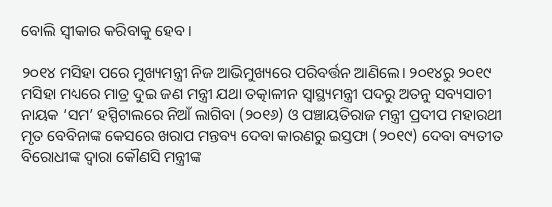ବୋଲି ସ୍ଵୀକାର କରିବାକୁ ହେବ।

୨୦୧୪ ମସିହା ପରେ ମୁଖ୍ୟମନ୍ତ୍ରୀ ନିଜ ଆଭିମୁଖ୍ୟରେ ପରିବର୍ତ୍ତନ ଆଣିଲେ। ୨୦୧୪ରୁ ୨୦୧୯ ମସିହା ମଧ୍ୟରେ ମାତ୍ର ଦୁଇ ଜଣ ମନ୍ତ୍ରୀ ଯଥା ତତ୍କାଳୀନ ସ୍ୱାସ୍ଥ୍ୟମନ୍ତ୍ରୀ ପଦରୁ ଅତନୁ ସବ୍ୟସାଚୀ ନାୟକ ‘ସମ’ ହସ୍ପିଟାଲରେ ନିଆଁ ଲାଗିବା (୨୦୧୬) ଓ ପଞ୍ଚାୟତିରାଜ ମନ୍ତ୍ରୀ ପ୍ରଦୀପ ମହାରଥୀ ମୃତ ବେବିନାଙ୍କ କେସରେ ଖରାପ ମନ୍ତବ୍ୟ ଦେବା କାରଣରୁ ଇସ୍ତଫା (୨୦୧୯) ଦେବା ବ୍ୟତୀତ ବିରୋଧୀଙ୍କ ଦ୍ଵାରା କୌଣସି ମନ୍ତ୍ରୀଙ୍କ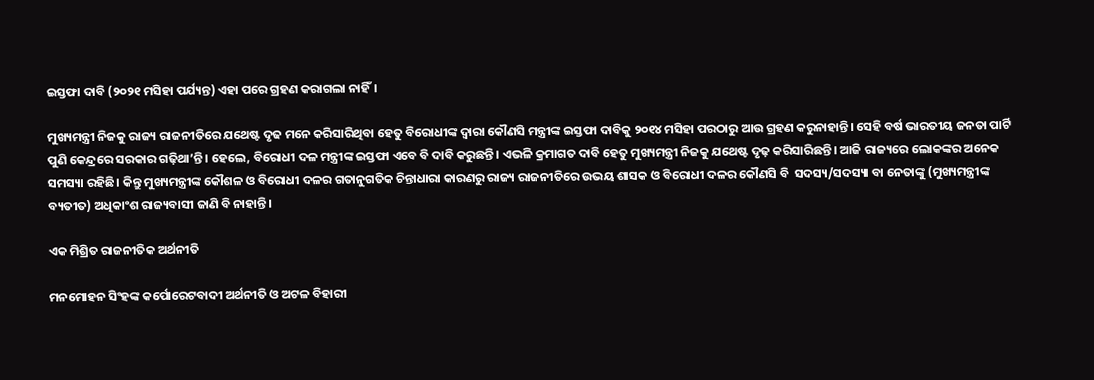ଇସ୍ତଫା ଦାବି (୨୦୨୧ ମସିହା ପର୍ଯ୍ୟନ୍ତ) ଏହା ପରେ ଗ୍ରହଣ କରାଗଲା ନାହିଁ।

ମୁଖ୍ୟମନ୍ତ୍ରୀ ନିଜକୁ ରାଜ୍ୟ ରାଜନୀତିରେ ଯଥେଷ୍ଟ ଦୃଢ ମନେ କରିସାରିଥିବା ହେତୁ ବିରୋଧୀଙ୍କ ଦ୍ଵାରା କୌଣସି ମନ୍ତ୍ରୀଙ୍କ ଇସ୍ତଫା ଦାବିକୁ ୨୦୧୪ ମସିହା ପରଠାରୁ ଆଉ ଗ୍ରହଣ କରୁନାହାନ୍ତି। ସେହି ବର୍ଷ ଭାରତୀୟ ଜନତା ପାର୍ଟି ପୁଣି କେନ୍ଦ୍ରରେ ସରକାର ଗଢ଼ିଥା’ନ୍ତି। ହେଲେ, ବିରୋଧୀ ଦଳ ମନ୍ତ୍ରୀଙ୍କ ଇସ୍ତଫା ଏବେ ବି ଦାବି କରୁଛନ୍ତି। ଏଭଳି କ୍ରମାଗତ ଦାବି ହେତୁ ମୁଖ୍ୟମନ୍ତ୍ରୀ ନିଜକୁ ଯଥେଷ୍ଟ ଦୃଢ଼ କରିସାରିଛନ୍ତି। ଆଜି ରାଜ୍ୟରେ ଲୋକଙ୍କର ଅନେକ ସମସ୍ୟା ରହିଛି। କିନ୍ତୁ ମୁଖ୍ୟମନ୍ତ୍ରୀଙ୍କ କୌଶଳ ଓ ବିରୋଧୀ ଦଳର ଗତାନୁଗତିକ ଚିନ୍ତାଧାରା କାରଣରୁ ରାଜ୍ୟ ରାଜନୀତିରେ ଉଭୟ ଶାସକ ଓ ବିରୋଧୀ ଦଳର କୌଣସି ବି  ସଦସ୍ୟ/ସଦସ୍ୟା ବା ନେତାଙ୍କୁ (ମୁଖ୍ୟମନ୍ତ୍ରୀଙ୍କ ବ୍ୟତୀତ) ଅଧିକାଂଶ ରାଜ୍ୟବାସୀ ଜାଣି ବି ନାହାନ୍ତି।

ଏକ ମିଶ୍ରିତ ରାଜନୀତିକ ଅର୍ଥନୀତି

ମନମୋହନ ସିଂହଙ୍କ କର୍ପୋରେଟବାଦୀ ଅର୍ଥନୀତି ଓ ଅଟଳ ବିହାରୀ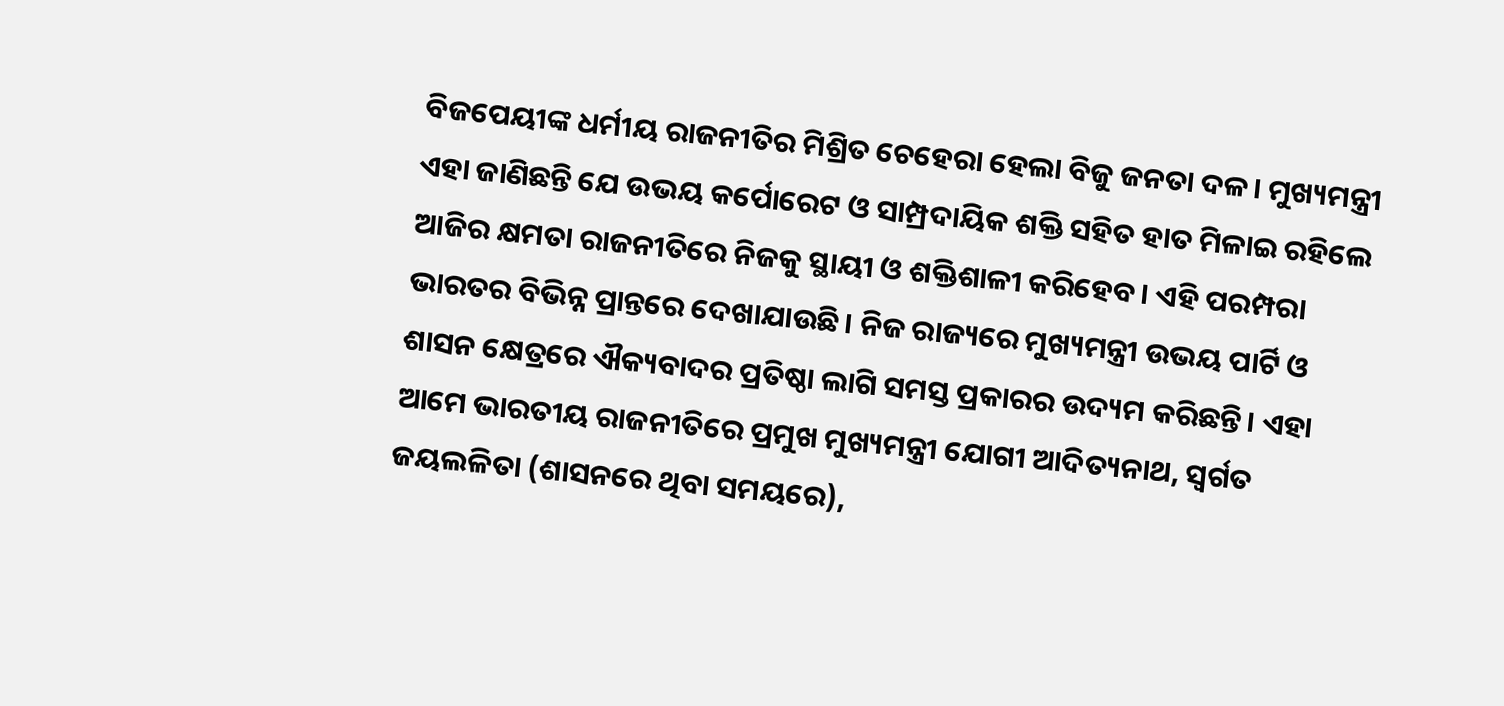ବିଜପେୟୀଙ୍କ ଧର୍ମୀୟ ରାଜନୀତିର ମିଶ୍ରିତ ଚେହେରା ହେଲା ବିଜୁ ଜନତା ଦଳ। ମୁଖ୍ୟମନ୍ତ୍ରୀ ଏହା ଜାଣିଛନ୍ତି ଯେ ଉଭୟ କର୍ପୋରେଟ ଓ ସାମ୍ପ୍ରଦାୟିକ ଶକ୍ତି ସହିତ ହାତ ମିଳାଇ ରହିଲେ ଆଜିର କ୍ଷମତା ରାଜନୀତିରେ ନିଜକୁ ସ୍ଥାୟୀ ଓ ଶକ୍ତିଶାଳୀ କରିହେବ। ଏହି ପରମ୍ପରା ଭାରତର ବିଭିନ୍ନ ପ୍ରାନ୍ତରେ ଦେଖାଯାଉଛି। ନିଜ ରାଜ୍ୟରେ ମୁଖ୍ୟମନ୍ତ୍ରୀ ଉଭୟ ପାର୍ଟି ଓ ଶାସନ କ୍ଷେତ୍ରରେ ଐକ୍ୟବାଦର ପ୍ରତିଷ୍ଠା ଲାଗି ସମସ୍ତ ପ୍ରକାରର ଉଦ୍ୟମ କରିଛନ୍ତି। ଏହା ଆମେ ଭାରତୀୟ ରାଜନୀତିରେ ପ୍ରମୁଖ ମୁଖ୍ୟମନ୍ତ୍ରୀ ଯୋଗୀ ଆଦିତ୍ୟନାଥ, ସ୍ଵର୍ଗତ ଜୟଲଳିତା (ଶାସନରେ ଥିବା ସମୟରେ),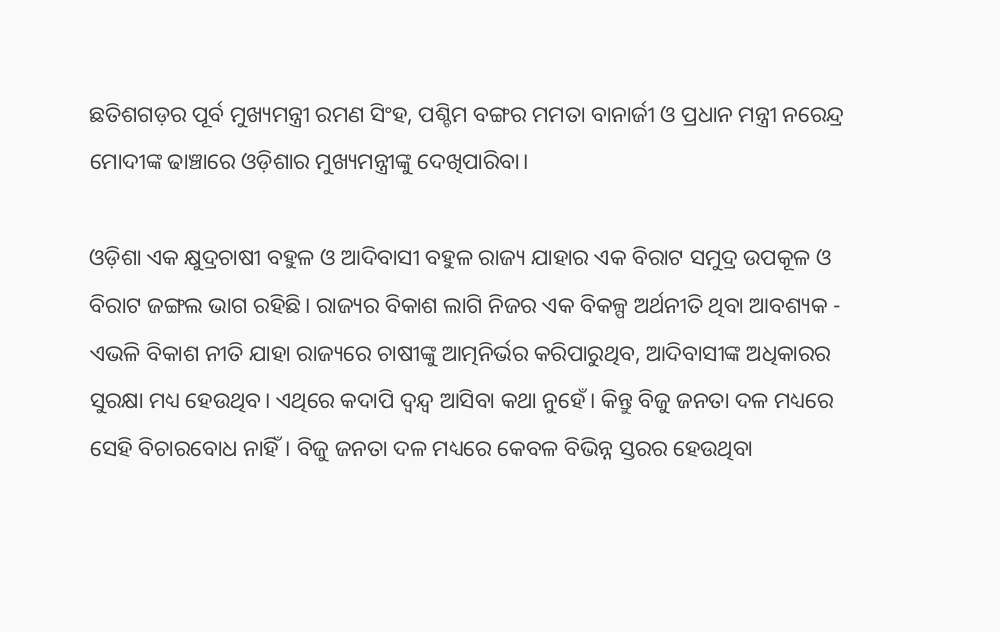ଛତିଶଗଡ଼ର ପୂର୍ବ ମୁଖ୍ୟମନ୍ତ୍ରୀ ରମଣ ସିଂହ, ପଶ୍ଚିମ ବଙ୍ଗର ମମତା ବାନାର୍ଜୀ ଓ ପ୍ରଧାନ ମନ୍ତ୍ରୀ ନରେନ୍ଦ୍ର ମୋଦୀଙ୍କ ଢାଞ୍ଚାରେ ଓଡ଼ିଶାର ମୁଖ୍ୟମନ୍ତ୍ରୀଙ୍କୁ ଦେଖିପାରିବା।

ଓଡ଼ିଶା ଏକ କ୍ଷୁଦ୍ରଚାଷୀ ବହୁଳ ଓ ଆଦିବାସୀ ବହୁଳ ରାଜ୍ୟ ଯାହାର ଏକ ବିରାଟ ସମୁଦ୍ର ଉପକୂଳ ଓ ବିରାଟ ଜଙ୍ଗଲ ଭାଗ ରହିଛି। ରାଜ୍ୟର ବିକାଶ ଲାଗି ନିଜର ଏକ ବିକଳ୍ପ ଅର୍ଥନୀତି ଥିବା ଆବଶ୍ୟକ - ଏଭଳି ବିକାଶ ନୀତି ଯାହା ରାଜ୍ୟରେ ଚାଷୀଙ୍କୁ ଆତ୍ମନିର୍ଭର କରିପାରୁଥିବ, ଆଦିବାସୀଙ୍କ ଅଧିକାରର ସୁରକ୍ଷା ମଧ୍ୟ ହେଉଥିବ। ଏଥିରେ କଦାପି ଦ୍ଵନ୍ଦ୍ୱ ଆସିବା କଥା ନୁହେଁ। କିନ୍ତୁ ବିଜୁ ଜନତା ଦଳ ମଧ୍ୟରେ ସେହି ବିଚାରବୋଧ ନାହିଁ। ବିଜୁ ଜନତା ଦଳ ମଧ୍ୟରେ କେବଳ ବିଭିନ୍ନ ସ୍ତରର ହେଉଥିବା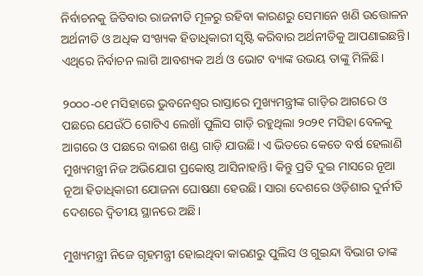ନିର୍ବାଚନକୁ ଜିତିବାର ରାଜନୀତି ମୂଳରୁ ରହିବା କାରଣରୁ ସେମାନେ ଖଣି ଉତ୍ତୋଳନ ଅର୍ଥନୀତି ଓ ଅଧିକ ସଂଖ୍ୟକ ହିତାଧିକାରୀ ସୃଷ୍ଟି କରିବାର ଅର୍ଥନୀତିକୁ ଆପଣାଇଛନ୍ତି। ଏଥିରେ ନିର୍ବାଚନ ଲାଗି ଆବଶ୍ୟକ ଅର୍ଥ ଓ ଭୋଟ ବ୍ୟାଙ୍କ ଉଭୟ ତାଙ୍କୁ ମିଳିଛି।

୨୦୦୦-୦୧ ମସିହାରେ ଭୁବନେଶ୍ୱର ରାସ୍ତାରେ ମୁଖ୍ୟମନ୍ତ୍ରୀଙ୍କ ଗାଡ଼ିର ଆଗରେ ଓ ପଛରେ ଯେଉଁଠି ଗୋଟିଏ ଲେଖାଁ ପୁଲିସ ଗାଡ଼ି ରହୁଥିଲା ୨୦୨୧ ମସିହା ବେଳକୁ ଆଗରେ ଓ ପଛରେ ବାଇଶ ଖଣ୍ଡ ଗାଡ଼ି ଯାଉଛି। ଏ ଭିତରେ କେତେ ବର୍ଷ ହେଲାଣି ମୁଖ୍ୟମନ୍ତ୍ରୀ ନିଜ ଅଭିଯୋଗ ପ୍ରକୋଷ୍ଠ ଆସିନାହାନ୍ତି। କିନ୍ତୁ ପ୍ରତି ଦୁଇ ମାସରେ ନୂଆ ନୂଆ ହିତାଧିକାରୀ ଯୋଜନା ଘୋଷଣା ହେଉଛି। ସାରା ଦେଶରେ ଓଡ଼ିଶାର ଦୁର୍ନୀତି ଦେଶରେ ଦ୍ଵିତୀୟ ସ୍ଥାନରେ ଅଛି।

ମୁଖ୍ୟମନ୍ତ୍ରୀ ନିଜେ ଗୃହମନ୍ତ୍ରୀ ହୋଇଥିବା କାରଣରୁ ପୁଲିସ ଓ ଗୁଇନ୍ଦା ବିଭାଗ ତାଙ୍କ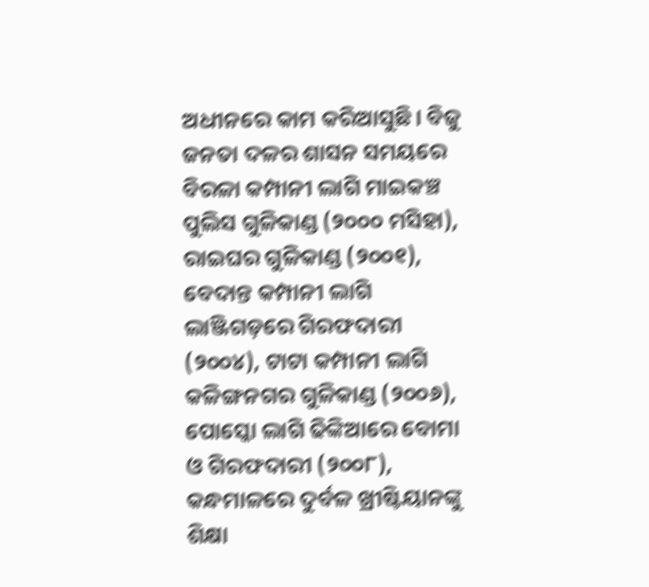ଅଧୀନରେ କାମ କରିଆସୁଛି। ବିଜୁ ଜନତା ଦଳର ଶାସନ ସମୟରେ ବିରଳା କମ୍ପାନୀ ଲାଗି ମାଇକଞ୍ଚ ପୁଲିସ ଗୁଳିକାଣ୍ଡ (୨୦୦୦ ମସିହା), ରାଇଘର ଗୁଳିକାଣ୍ଡ (୨୦୦୧), ବେଦାନ୍ତ କମ୍ପାନୀ ଲାଗି ଲାଞ୍ଜିଗଡ଼ରେ ଗିରଫଦାରୀ (୨୦୦୪), ଟାଟା କମ୍ପାନୀ ଲାଗି କଳିଙ୍ଗନଗର ଗୁଳିକାଣ୍ଡ (୨୦୦୬), ପୋସ୍କୋ ଲାଗି ଢିଙ୍କିଆରେ ବୋମା ଓ ଗିରଫଦାରୀ (୨୦୦୮), କନ୍ଧମାଳରେ ଦୁର୍ବଳ ଖ୍ରୀଷ୍ଟିୟାନଙ୍କୁ ଶିକ୍ଷା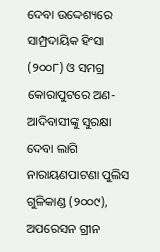ଦେବା ଉଦ୍ଦେଶ୍ୟରେ ସାମ୍ପ୍ରଦାୟିକ ହିଂସା (୨୦୦୮) ଓ ସମଗ୍ର କୋରାପୁଟରେ ଅଣ-ଆଦିବାସୀଙ୍କୁ ସୁରକ୍ଷା ଦେବା ଲାଗି ନାରାୟଣପାଟଣା ପୁଲିସ ଗୁଳିକାଣ୍ଡ (୨୦୦୯), ଅପରେସନ ଗ୍ରୀନ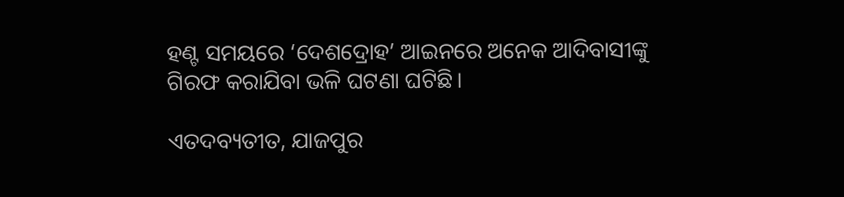ହଣ୍ଟ ସମୟରେ ‘ଦେଶଦ୍ରୋହ’ ଆଇନରେ ଅନେକ ଆଦିବାସୀଙ୍କୁ ଗିରଫ କରାଯିବା ଭଳି ଘଟଣା ଘଟିଛି।

ଏତଦବ୍ୟତୀତ, ଯାଜପୁର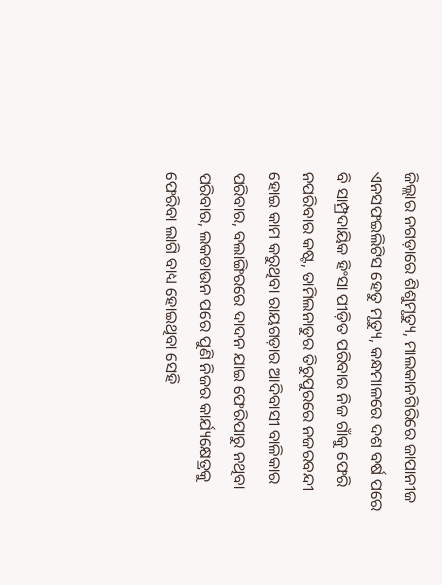ଜିଲ୍ଲାର ନଗଡ଼ାରେ ଶିଶୁମୃତ୍ୟୁ, ମାଲକାନଗିରିରେ ଜାପାନୀଜ ଏନସଫଇଲିଟିସ ହେତୁ ମୃତ୍ୟୁ, କନ୍ଧମାଳରେ ଦଶ ବର୍ଷ ପରେ ବି ସାମ୍ପ୍ରଦାୟିକ ହିଂସା ପୀଡ଼ିତ ପରିବାର ନିଜ ଗାଁକୁ ଫେରି ନପରିବାର କଷ୍ଟ, ତାମିଲନାଡୁର ତିରୁପୁରରେ ନଜରବନ୍ଦୀ ହୋଇ କାମ କରୁଥିବା ରାୟଗଡ଼ାର ଆଦିବାସୀ ବାଳିକାର ପରିବାର, ବଲାଙ୍ଗିରରେ ଦାଦନ ଯାଇ ଫେରିପାରୁ ନଥିବା ପରିବାର, ଲକଡାଉନ ପରେ ପୁଣି ନିଜର କାର୍ଯ୍ୟକ୍ଷେତ୍ରକୁ ଫେରିବା ଲାଗି ବାଧ୍ୟ ହୋଇଥିବା ସେହି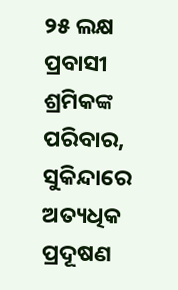୨୫ ଲକ୍ଷ ପ୍ରବାସୀ ଶ୍ରମିକଙ୍କ ପରିବାର, ସୁକିନ୍ଦାରେ ଅତ୍ୟଧିକ ପ୍ରଦୂଷଣ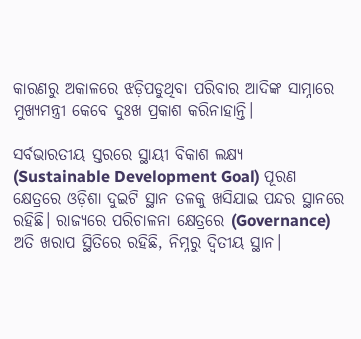କାରଣରୁ ଅକାଳରେ ଝଡ଼ିପଡୁଥିବା ପରିବାର ଆଦିଙ୍କ ସାମ୍ନାରେ ମୁଖ୍ୟମନ୍ତ୍ରୀ କେବେ ଦୁଃଖ ପ୍ରକାଶ କରିନାହାନ୍ତି।

ସର୍ବଭାରତୀୟ ସ୍ତରରେ ସ୍ଥାୟୀ ବିକାଶ ଲକ୍ଷ୍ୟ (Sustainable Development Goal) ପୂରଣ କ୍ଷେତ୍ରରେ ଓଡ଼ିଶା ଦୁଇଟି ସ୍ଥାନ ତଳକୁ ଖସିଯାଇ ପନ୍ଦର ସ୍ଥାନରେ ରହିଛି। ରାଜ୍ୟରେ ପରିଚାଳନା କ୍ଷେତ୍ରରେ (Governance) ଅତି ଖରାପ ସ୍ଥିତିରେ ରହିଛି, ନିମ୍ନରୁ ଦ୍ଵିତୀୟ ସ୍ଥାନ।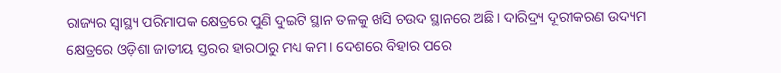ରାଜ୍ୟର ସ୍ୱାସ୍ଥ୍ୟ ପରିମାପକ କ୍ଷେତ୍ରରେ ପୁଣି ଦୁଇଟି ସ୍ଥାନ ତଳକୁ ଖସି ଚଉଦ ସ୍ଥାନରେ ଅଛି। ଦାରିଦ୍ର୍ୟ ଦୂରୀକରଣ ଉଦ୍ୟମ କ୍ଷେତ୍ରରେ ଓଡ଼ିଶା ଜାତୀୟ ସ୍ତରର ହାରଠାରୁ ମଧ୍ୟ କମ। ଦେଶରେ ବିହାର ପରେ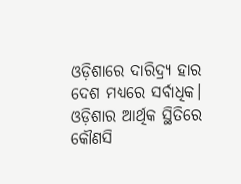ଓଡ଼ିଶାରେ ଦାରିଦ୍ର୍ୟ ହାର ଦେଶ ମଧ୍ୟରେ ସର୍ବାଧିକ। ଓଡ଼ିଶାର ଆର୍ଥିକ ସ୍ଥିତିରେ କୌଣସି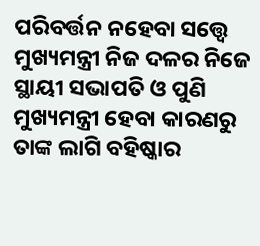ପରିବର୍ତ୍ତନ ନହେବା ସତ୍ତ୍ୱେ ମୁଖ୍ୟମନ୍ତ୍ରୀ ନିଜ ଦଳର ନିଜେ ସ୍ଥାୟୀ ସଭାପତି ଓ ପୁଣି ମୁଖ୍ୟମନ୍ତ୍ରୀ ହେବା କାରଣରୁ ତାଙ୍କ ଲାଗି ବହିଷ୍କାର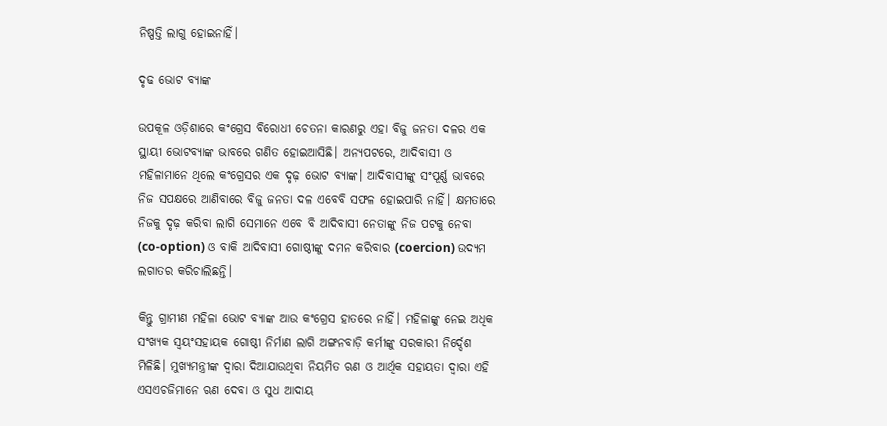ନିଷ୍ପତ୍ତି ଲାଗୁ ହୋଇନାହିଁ।

ଦୃଢ ଭୋଟ ବ୍ୟାଙ୍କ

ଉପକୂଳ ଓଡ଼ିଶାରେ କଂଗ୍ରେସ ବିରୋଧୀ ଚେତନା କାରଣରୁ ଏହା ବିଜୁ ଜନତା ଦଳର ଏକ ସ୍ଥାୟୀ ଭୋଟବ୍ୟାଙ୍କ ଭାବରେ ଗଣିତ ହୋଇଆସିଛି। ଅନ୍ୟପଟରେ, ଆଦିବାସୀ ଓ ମହିଳାମାନେ ଥିଲେ କଂଗ୍ରେସର ଏକ ଦୃଢ଼ ଭୋଟ ବ୍ୟାଙ୍କ। ଆଦିବାସୀଙ୍କୁ ସଂପୂର୍ଣ୍ଣ ଭାବରେ ନିଜ ସପକ୍ଷରେ ଆଣିବାରେ ବିଜୁ ଜନତା ଦଳ ଏବେବି ସଫଳ ହୋଇପାରି ନାହିଁ। କ୍ଷମତାରେ ନିଜକୁ ଦୃଢ଼ କରିବା ଲାଗି ସେମାନେ ଏବେ ବି ଆଦିବାସୀ ନେତାଙ୍କୁ ନିଜ ପଟକୁ ନେବା (co-option) ଓ ବାକି ଆଦିବାସୀ ଗୋଷ୍ଠୀଙ୍କୁ ଦମନ କରିବାର (coercion) ଉଦ୍ୟମ ଲଗାତର କରିଚାଲିଛନ୍ତି।

କିନ୍ତୁ ଗ୍ରାମୀଣ ମହିଳା ଭୋଟ ବ୍ୟାଙ୍କ ଆଉ କଂଗ୍ରେସ ହାତରେ ନାହିଁ। ମହିଳାଙ୍କୁ ନେଇ ଅଧିକ ସଂଖ୍ୟକ ସ୍ଵୟଂସହାୟକ ଗୋଷ୍ଠୀ ନିର୍ମାଣ ଲାଗି ଅଙ୍ଗନବାଡ଼ି କର୍ମୀଙ୍କୁ ସରକାରୀ ନିର୍ଦ୍ଦେଶ ମିଳିଛି। ମୁଖ୍ୟମନ୍ତ୍ରୀଙ୍କ ଦ୍ଵାରା ଦିଆଯାଉଥିବା ନିୟମିତ ଋଣ ଓ ଆର୍ଥିକ ସହାୟତା ଦ୍ଵାରା ଏହି ଏସଏଚଜିମାନେ ଋଣ ଦେବା ଓ ସୁଧ ଆଦାୟ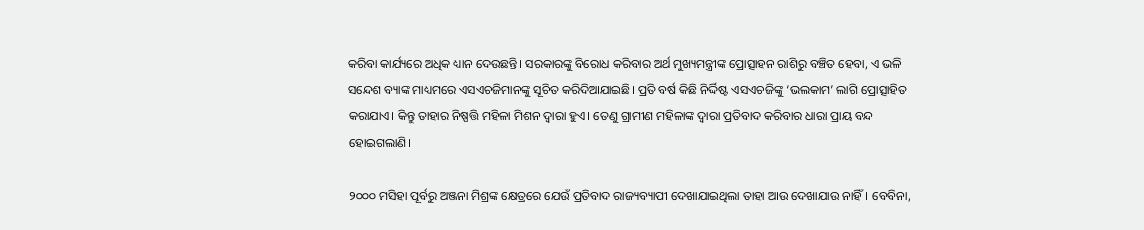କରିବା କାର୍ଯ୍ୟରେ ଅଧିକ ଧ୍ୟାନ ଦେଉଛନ୍ତି। ସରକାରଙ୍କୁ ବିରୋଧ କରିବାର ଅର୍ଥ ମୁଖ୍ୟମନ୍ତ୍ରୀଙ୍କ ପ୍ରୋତ୍ସାହନ ରାଶିରୁ ବଞ୍ଚିତ ହେବା, ଏ ଭଳି ସନ୍ଦେଶ ବ୍ୟାଙ୍କ ମାଧ୍ୟମରେ ଏସଏଚଜିମାନଙ୍କୁ ସୂଚିତ କରିଦିଆଯାଇଛି। ପ୍ରତି ବର୍ଷ କିଛି ନିର୍ଦ୍ଦିଷ୍ଟ ଏସଏଚଜିଙ୍କୁ ‘ଭଲକାମ’ ଲାଗି ପ୍ରୋତ୍ସାହିତ କରାଯାଏ। କିନ୍ତୁ ତାହାର ନିଷ୍ପତ୍ତି ମହିଳା ମିଶନ ଦ୍ଵାରା ହୁଏ। ତେଣୁ ଗ୍ରାମୀଣ ମହିଳାଙ୍କ ଦ୍ଵାରା ପ୍ରତିବାଦ କରିବାର ଧାରା ପ୍ରାୟ ବନ୍ଦ ହୋଇଗଲାଣି।

୨୦୦୦ ମସିହା ପୂର୍ବରୁ ଅଞ୍ଜନା ମିଶ୍ରଙ୍କ କ୍ଷେତ୍ରରେ ଯେଉଁ ପ୍ରତିବାଦ ରାଜ୍ୟବ୍ୟାପୀ ଦେଖାଯାଇଥିଲା ତାହା ଆଉ ଦେଖାଯାଉ ନାହିଁ। ବେବିନା,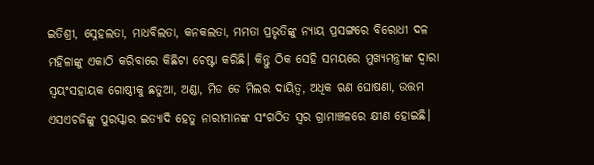ଇତିଶ୍ରୀ, ସ୍ନେହଲତା, ମାଧବିଲତା, କନକଲତା, ମମତା ପ୍ରଭୃତିଙ୍କୁ ନ୍ୟାୟ ପ୍ରସଙ୍ଗରେ ବିରୋଧୀ ଦଳ ମହିଳାଙ୍କୁ ଏକାଠି କରିବାରେ କିଛିଟା ଚେଷ୍ଟା କରିଛି। କିନ୍ତୁ ଠିକ ସେହି ସମୟରେ ମୁଖ୍ୟମନ୍ତ୍ରୀଙ୍କ ଦ୍ଵାରା ସ୍ଵୟଂସହାୟକ ଗୋଷ୍ଠୀକୁ ଛତୁଆ, ଅଣ୍ଡା, ମିଡ ଡେ ମିଲର ଦାୟିତ୍ଵ, ଅଧିକ ଋଣ ଘୋଷଣା, ଉତ୍ତମ ଏସଏଚଜିଙ୍କୁ ପୁରସ୍କାର ଇତ୍ୟାଦି ହେତୁ ନାରୀମାନଙ୍କ ସଂଗଠିତ ସ୍ଵର ଗ୍ରାମାଞ୍ଚଳରେ କ୍ଷୀଣ ହୋଇଛି।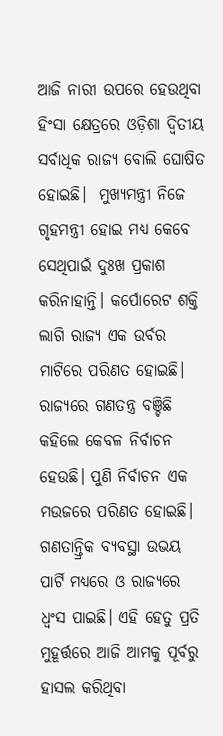ଆଜି ନାରୀ ଉପରେ ହେଉଥିବା ହିଂସା କ୍ଷେତ୍ରରେ ଓଡ଼ିଶା ଦ୍ଵିତୀୟ ସର୍ବାଧିକ ରାଜ୍ୟ ବୋଲି ଘୋଷିତ ହୋଇଛି।  ମୁଖ୍ୟମନ୍ତ୍ରୀ ନିଜେ ଗୃହମନ୍ତ୍ରୀ ହୋଇ ମଧ୍ୟ କେବେ ସେଥିପାଇଁ ଦୁଃଖ ପ୍ରକାଶ କରିନାହାନ୍ତି। କର୍ପୋରେଟ ଶକ୍ତି ଲାଗି ରାଜ୍ୟ ଏକ ଉର୍ବର ମାଟିରେ ପରିଣତ ହୋଇଛି। ରାଜ୍ୟରେ ଗଣତନ୍ତ୍ର ବଞ୍ଚିଛି କହିଲେ କେବଳ ନିର୍ବାଚନ ହେଉଛି। ପୁଣି ନିର୍ବାଚନ ଏକ ମଉଜରେ ପରିଣତ ହୋଇଛି। ଗଣତାନ୍ତ୍ରିକ ବ୍ୟବସ୍ଥା ଉଭୟ ପାର୍ଟି ମଧ୍ୟରେ ଓ ରାଜ୍ୟରେ ଧ୍ଵଂସ ପାଇଛି। ଏହି ହେତୁ ପ୍ରତି ମୁହୂର୍ତ୍ତରେ ଆଜି ଆମକୁ ପୂର୍ବରୁ ହାସଲ କରିଥିବା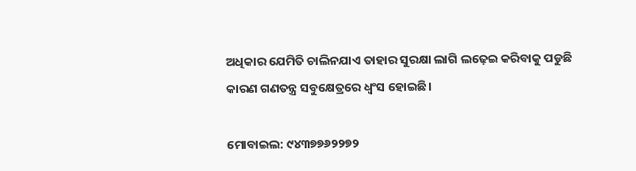ଅଧିକାର ଯେମିତି ଚାଲିନଯାଏ ତାହାର ସୁରକ୍ଷା ଲାଗି ଲଢ଼େଇ କରିବାକୁ ପଡୁଛି କାରଣ ଗଣତନ୍ତ୍ର ସବୁକ୍ଷେତ୍ରରେ ଧ୍ଵଂସ ହୋଇଛି।

ମୋବାଇଲ: ୯୪୩୭୭୬୨୨୭୨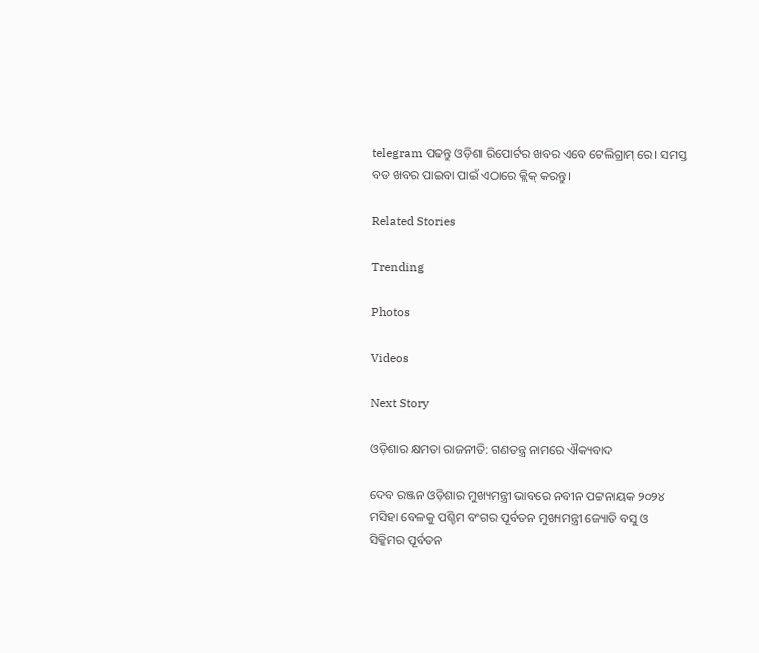telegram ପଢନ୍ତୁ ଓଡ଼ିଶା ରିପୋର୍ଟର ଖବର ଏବେ ଟେଲିଗ୍ରାମ୍ ରେ। ସମସ୍ତ ବଡ ଖବର ପାଇବା ପାଇଁ ଏଠାରେ କ୍ଲିକ୍ କରନ୍ତୁ।

Related Stories

Trending

Photos

Videos

Next Story

ଓଡ଼ିଶାର କ୍ଷମତା ରାଜନୀତି: ଗଣତନ୍ତ୍ର ନାମରେ ଐକ୍ୟବାଦ

ଦେବ ରଞ୍ଜନ ଓଡ଼ିଶାର ମୁଖ୍ୟମନ୍ତ୍ରୀ ଭାବରେ ନବୀନ ପଟ୍ଟନାୟକ ୨୦୨୪ ମସିହା ବେଳକୁ ପଶ୍ଚିମ ବଂଗର ପୂର୍ବତନ ମୁଖ୍ୟମନ୍ତ୍ରୀ ଜ୍ୟୋତି ବସୁ ଓ ସିକ୍କିମର ପୂର୍ବତନ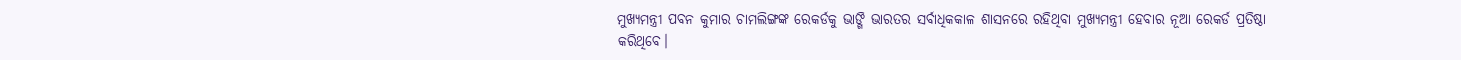ମୁଖ୍ୟମନ୍ତ୍ରୀ ପବନ କୁମାର ଚାମଲିଙ୍ଗଙ୍କ ରେକର୍ଡକୁ ଭାଙ୍ଗି ଭାରତର ସର୍ବାଧିକକାଳ ଶାସନରେ ରହିଥିବା ମୁଖ୍ୟମନ୍ତ୍ରୀ ହେବାର ନୂଆ ରେକର୍ଡ ପ୍ରତିଷ୍ଠା କରିଥିବେ।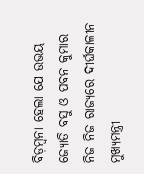ବିଡ଼ମ୍ବନା ହେଲା ଯେ ଉଭୟ ଜ୍ୟୋତି ବସୁ ଓ ପବନ କୁମାର ନିଜ ନିଜ ରାଜ୍ୟରେ ଦୀର୍ଘକାଳୀନ ମୁଖ୍ୟମନ୍ତ୍ରୀ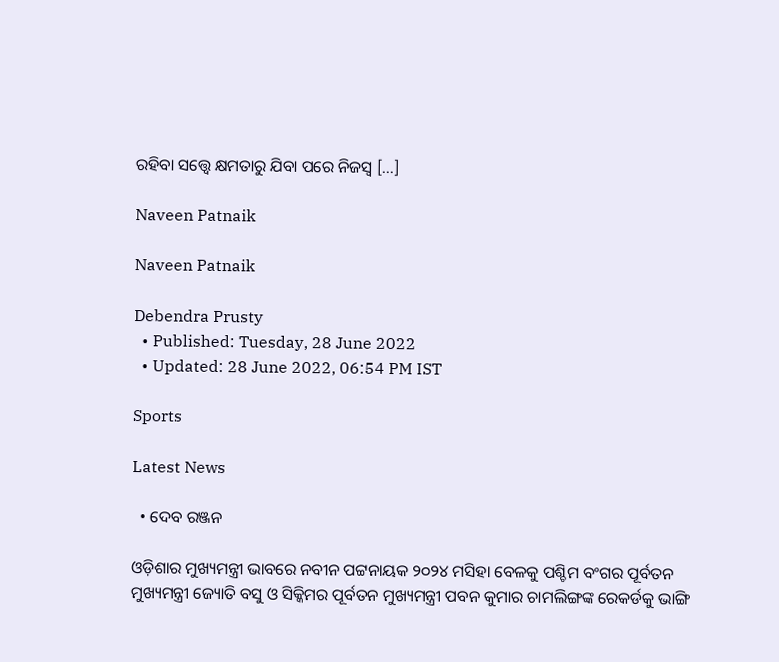ରହିବା ସତ୍ତ୍ୱେ କ୍ଷମତାରୁ ଯିବା ପରେ ନିଜସ୍ଵ […]

Naveen Patnaik

Naveen Patnaik

Debendra Prusty
  • Published: Tuesday, 28 June 2022
  • Updated: 28 June 2022, 06:54 PM IST

Sports

Latest News

  • ଦେବ ରଞ୍ଜନ

ଓଡ଼ିଶାର ମୁଖ୍ୟମନ୍ତ୍ରୀ ଭାବରେ ନବୀନ ପଟ୍ଟନାୟକ ୨୦୨୪ ମସିହା ବେଳକୁ ପଶ୍ଚିମ ବଂଗର ପୂର୍ବତନ ମୁଖ୍ୟମନ୍ତ୍ରୀ ଜ୍ୟୋତି ବସୁ ଓ ସିକ୍କିମର ପୂର୍ବତନ ମୁଖ୍ୟମନ୍ତ୍ରୀ ପବନ କୁମାର ଚାମଲିଙ୍ଗଙ୍କ ରେକର୍ଡକୁ ଭାଙ୍ଗି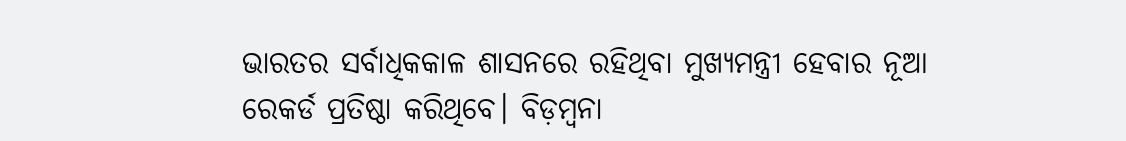ଭାରତର ସର୍ବାଧିକକାଳ ଶାସନରେ ରହିଥିବା ମୁଖ୍ୟମନ୍ତ୍ରୀ ହେବାର ନୂଆ ରେକର୍ଡ ପ୍ରତିଷ୍ଠା କରିଥିବେ। ବିଡ଼ମ୍ବନା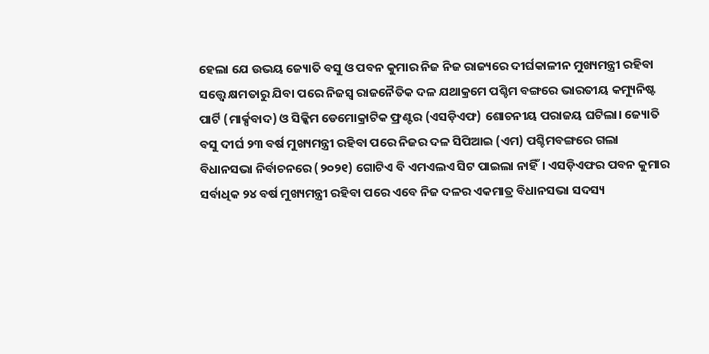ହେଲା ଯେ ଉଭୟ ଜ୍ୟୋତି ବସୁ ଓ ପବନ କୁମାର ନିଜ ନିଜ ରାଜ୍ୟରେ ଦୀର୍ଘକାଳୀନ ମୁଖ୍ୟମନ୍ତ୍ରୀ ରହିବା ସତ୍ତ୍ୱେ କ୍ଷମତାରୁ ଯିବା ପରେ ନିଜସ୍ଵ ରାଜନୈତିକ ଦଳ ଯଥାକ୍ରମେ ପଶ୍ଚିମ ବଙ୍ଗରେ ଭାରତୀୟ କମ୍ୟୁନିଷ୍ଟ ପାର୍ଟି (ମାର୍କ୍ସବାଦ) ଓ ସିକ୍କିମ ଡେମୋକ୍ରାଟିକ ଫ୍ରଣ୍ଟର (ଏସଡ଼ିଏଫ) ଶୋଚନୀୟ ପରାଜୟ ଘଟିଲା। ଜ୍ୟୋତି ବସୁ ଦୀର୍ଘ ୨୩ ବର୍ଷ ମୁଖ୍ୟମନ୍ତ୍ରୀ ରହିବା ପରେ ନିଜର ଦଳ ସିପିଆଇ (ଏମ) ପଶ୍ଚିମବଙ୍ଗରେ ଗଲା ବିଧାନସଭା ନିର୍ବାଚନରେ (୨୦୨୧) ଗୋଟିଏ ବି ଏମଏଲଏ ସିଟ ପାଇଲା ନାହିଁ। ଏସଡ଼ିଏଫର ପବନ କୁମାର ସର୍ବାଧିକ ୨୪ ବର୍ଷ ମୁଖ୍ୟମନ୍ତ୍ରୀ ରହିବା ପରେ ଏବେ ନିଜ ଦଳର ଏକମାତ୍ର ବିଧାନସଭା ସଦସ୍ୟ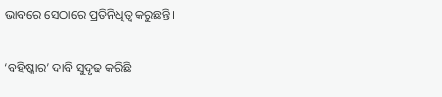ଭାବରେ ସେଠାରେ ପ୍ରତିନିଧିତ୍ଵ କରୁଛନ୍ତି।

‘ବହିଷ୍କାର’ ଦାବି ସୁଦୃଢ କରିଛି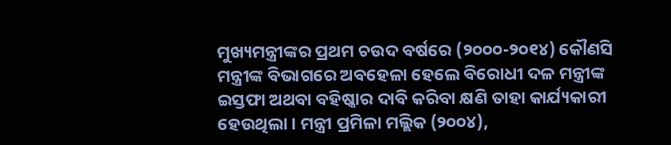ମୁଖ୍ୟମନ୍ତ୍ରୀଙ୍କର ପ୍ରଥମ ଚଉଦ ବର୍ଷରେ (୨୦୦୦-୨୦୧୪) କୌଣସି ମନ୍ତ୍ରୀଙ୍କ ବିଭାଗରେ ଅବହେଳା ହେଲେ ବିରୋଧୀ ଦଳ ମନ୍ତ୍ରୀଙ୍କ ଇସ୍ତଫା ଅଥବା ବହିଷ୍କାର ଦାବି କରିବା କ୍ଷଣି ତାହା କାର୍ଯ୍ୟକାରୀ ହେଉଥିଲା। ମନ୍ତ୍ରୀ ପ୍ରମିଳା ମଲ୍ଲିକ (୨୦୦୪),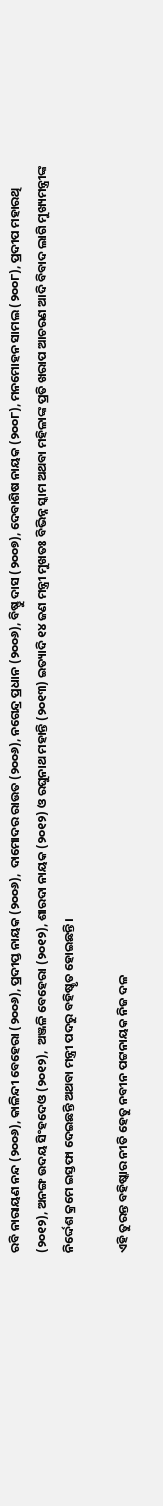ରବି ନାରାୟଣ ନନ୍ଦ (୨୦୦୬), କାଳିନ୍ଦୀ ବେହେରା (୨୦୦୬), ପ୍ରଦୀପ୍ତ ନାୟକ (୨୦୦୬),  ଦାମୋଦର ରାଉତ (୨୦୦୬), ନଗେନ୍ଦ୍ର ପ୍ରଧାନ (୨୦୦୬), ବିଷ୍ଣୁ ଦାସ (୨୦୦୭), ଦେବାଶିଷ ନାୟକ (୨୦୦୮), ମନମୋହନ ସାମଲ (୨୦୦୮), ପ୍ରଦୀପ ମହାରଥି (୨୦୧୨), ଅନଙ୍ଗ ଉଦୟ ସିଂହଦେଓ (୨୦୧୨),  ଅଞ୍ଜଳି ବେହେରା (୨୦୧୨), ଶାରଦା ନାୟକ (୨୦୧୨) ଓ ରଘୁନାଥ ମହାନ୍ତି (୨୦୧୩) ଇତ୍ୟାଦି ୧୪ ଜଣ ମନ୍ତ୍ରୀ ମୁଖତଃ ବିଭିନ୍ନ ସ୍କାମ ଅଥବା ମହିଳାଙ୍କ ପ୍ରତି ଖରାପ ଆଚରଣ ଆଦି ବିବାଦ ଲାଗି ମୁଖ୍ୟମନ୍ତ୍ରୀଙ୍କ ନିର୍ଦ୍ଦେଶ କ୍ରମେ ଇସ୍ତଫା ଦେଇଛନ୍ତି ଅଥବା ମନ୍ତ୍ରୀ ପଦରୁ ବହିଷ୍କୃତ ହୋଇଛନ୍ତି।

ଏହି ତୁରନ୍ତ ବହିଷ୍କାର ନୀତି ହେତୁ ନବୀନ ପଟ୍ଟନାୟକ ନିଜ ଦଳ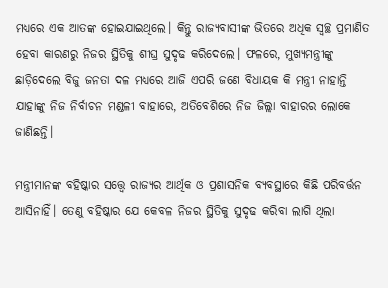ମଧ୍ୟରେ ଏକ ଆତଙ୍କ ହୋଇଯାଇଥିଲେ। କିନ୍ତୁ ରାଜ୍ୟବାସୀଙ୍କ ଭିତରେ ଅଧିକ ସ୍ବଚ୍ଛ ପ୍ରମାଣିତ ହେବା କାରଣରୁ ନିଜର ସ୍ଥିତିକୁ ଶୀଘ୍ର ସୁଦୃଢ କରିଦେଲେ। ଫଳରେ, ମୁଖ୍ୟମନ୍ତ୍ରୀଙ୍କୁ ଛାଡ଼ିଦେଲେ ବିଜୁ ଜନତା ଦଳ ମଧ୍ୟରେ ଆଜି ଏପରି ଜଣେ ବିଧାୟକ କି ମନ୍ତ୍ରୀ ନାହାନ୍ତି ଯାହାଙ୍କୁ ନିଜ ନିର୍ବାଚନ ମଣ୍ଡଳୀ ବାହାରେ, ଅତିବେଶିରେ ନିଜ ଜିଲ୍ଲା ବାହାରର ଲୋକେ ଜାଣିଛନ୍ତି।

ମନ୍ତ୍ରୀମାନଙ୍କ ବହିଷ୍କାର ସତ୍ତ୍ୱେ ରାଜ୍ୟର ଆର୍ଥିକ ଓ ପ୍ରଶାସନିକ ବ୍ୟବସ୍ଥାରେ କିଛି ପରିବର୍ତ୍ତନ ଆସିନାହିଁ। ତେଣୁ ବହିଷ୍କାର ଯେ କେବଳ ନିଜର ସ୍ଥିତିକୁ ସୁଦୃଢ କରିବା ଲାଗି ଥିଲା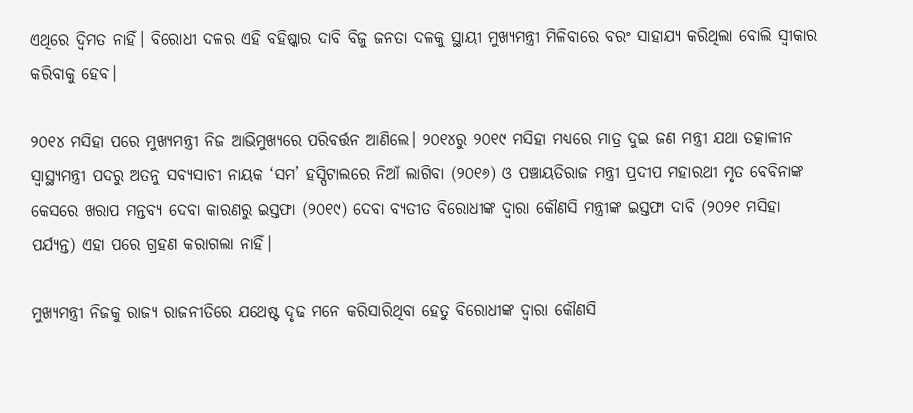ଏଥିରେ ଦ୍ଵିମତ ନାହିଁ। ବିରୋଧୀ ଦଳର ଏହି ବହିଷ୍କାର ଦାବି ବିଜୁ ଜନତା ଦଳକୁ ସ୍ଥାୟୀ ମୁଖ୍ୟମନ୍ତ୍ରୀ ମିଳିବାରେ ବରଂ ସାହାଯ୍ୟ କରିଥିଲା ବୋଲି ସ୍ଵୀକାର କରିବାକୁ ହେବ।

୨୦୧୪ ମସିହା ପରେ ମୁଖ୍ୟମନ୍ତ୍ରୀ ନିଜ ଆଭିମୁଖ୍ୟରେ ପରିବର୍ତ୍ତନ ଆଣିଲେ। ୨୦୧୪ରୁ ୨୦୧୯ ମସିହା ମଧ୍ୟରେ ମାତ୍ର ଦୁଇ ଜଣ ମନ୍ତ୍ରୀ ଯଥା ତତ୍କାଳୀନ ସ୍ୱାସ୍ଥ୍ୟମନ୍ତ୍ରୀ ପଦରୁ ଅତନୁ ସବ୍ୟସାଚୀ ନାୟକ ‘ସମ’ ହସ୍ପିଟାଲରେ ନିଆଁ ଲାଗିବା (୨୦୧୬) ଓ ପଞ୍ଚାୟତିରାଜ ମନ୍ତ୍ରୀ ପ୍ରଦୀପ ମହାରଥୀ ମୃତ ବେବିନାଙ୍କ କେସରେ ଖରାପ ମନ୍ତବ୍ୟ ଦେବା କାରଣରୁ ଇସ୍ତଫା (୨୦୧୯) ଦେବା ବ୍ୟତୀତ ବିରୋଧୀଙ୍କ ଦ୍ଵାରା କୌଣସି ମନ୍ତ୍ରୀଙ୍କ ଇସ୍ତଫା ଦାବି (୨୦୨୧ ମସିହା ପର୍ଯ୍ୟନ୍ତ) ଏହା ପରେ ଗ୍ରହଣ କରାଗଲା ନାହିଁ।

ମୁଖ୍ୟମନ୍ତ୍ରୀ ନିଜକୁ ରାଜ୍ୟ ରାଜନୀତିରେ ଯଥେଷ୍ଟ ଦୃଢ ମନେ କରିସାରିଥିବା ହେତୁ ବିରୋଧୀଙ୍କ ଦ୍ଵାରା କୌଣସି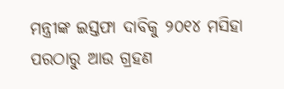ମନ୍ତ୍ରୀଙ୍କ ଇସ୍ତଫା ଦାବିକୁ ୨୦୧୪ ମସିହା ପରଠାରୁ ଆଉ ଗ୍ରହଣ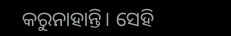କରୁନାହାନ୍ତି। ସେହି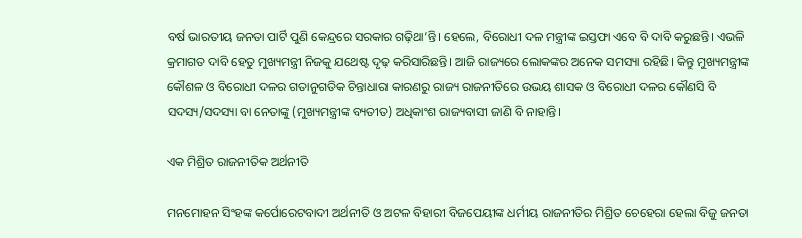ବର୍ଷ ଭାରତୀୟ ଜନତା ପାର୍ଟି ପୁଣି କେନ୍ଦ୍ରରେ ସରକାର ଗଢ଼ିଥା’ନ୍ତି। ହେଲେ, ବିରୋଧୀ ଦଳ ମନ୍ତ୍ରୀଙ୍କ ଇସ୍ତଫା ଏବେ ବି ଦାବି କରୁଛନ୍ତି। ଏଭଳି କ୍ରମାଗତ ଦାବି ହେତୁ ମୁଖ୍ୟମନ୍ତ୍ରୀ ନିଜକୁ ଯଥେଷ୍ଟ ଦୃଢ଼ କରିସାରିଛନ୍ତି। ଆଜି ରାଜ୍ୟରେ ଲୋକଙ୍କର ଅନେକ ସମସ୍ୟା ରହିଛି। କିନ୍ତୁ ମୁଖ୍ୟମନ୍ତ୍ରୀଙ୍କ କୌଶଳ ଓ ବିରୋଧୀ ଦଳର ଗତାନୁଗତିକ ଚିନ୍ତାଧାରା କାରଣରୁ ରାଜ୍ୟ ରାଜନୀତିରେ ଉଭୟ ଶାସକ ଓ ବିରୋଧୀ ଦଳର କୌଣସି ବି  ସଦସ୍ୟ/ସଦସ୍ୟା ବା ନେତାଙ୍କୁ (ମୁଖ୍ୟମନ୍ତ୍ରୀଙ୍କ ବ୍ୟତୀତ) ଅଧିକାଂଶ ରାଜ୍ୟବାସୀ ଜାଣି ବି ନାହାନ୍ତି।

ଏକ ମିଶ୍ରିତ ରାଜନୀତିକ ଅର୍ଥନୀତି

ମନମୋହନ ସିଂହଙ୍କ କର୍ପୋରେଟବାଦୀ ଅର୍ଥନୀତି ଓ ଅଟଳ ବିହାରୀ ବିଜପେୟୀଙ୍କ ଧର୍ମୀୟ ରାଜନୀତିର ମିଶ୍ରିତ ଚେହେରା ହେଲା ବିଜୁ ଜନତା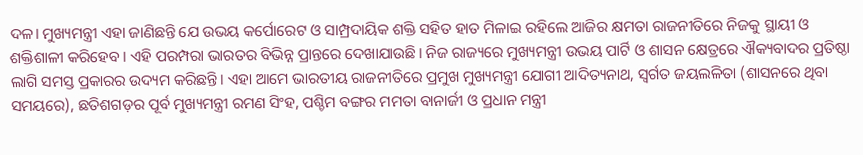ଦଳ। ମୁଖ୍ୟମନ୍ତ୍ରୀ ଏହା ଜାଣିଛନ୍ତି ଯେ ଉଭୟ କର୍ପୋରେଟ ଓ ସାମ୍ପ୍ରଦାୟିକ ଶକ୍ତି ସହିତ ହାତ ମିଳାଇ ରହିଲେ ଆଜିର କ୍ଷମତା ରାଜନୀତିରେ ନିଜକୁ ସ୍ଥାୟୀ ଓ ଶକ୍ତିଶାଳୀ କରିହେବ। ଏହି ପରମ୍ପରା ଭାରତର ବିଭିନ୍ନ ପ୍ରାନ୍ତରେ ଦେଖାଯାଉଛି। ନିଜ ରାଜ୍ୟରେ ମୁଖ୍ୟମନ୍ତ୍ରୀ ଉଭୟ ପାର୍ଟି ଓ ଶାସନ କ୍ଷେତ୍ରରେ ଐକ୍ୟବାଦର ପ୍ରତିଷ୍ଠା ଲାଗି ସମସ୍ତ ପ୍ରକାରର ଉଦ୍ୟମ କରିଛନ୍ତି। ଏହା ଆମେ ଭାରତୀୟ ରାଜନୀତିରେ ପ୍ରମୁଖ ମୁଖ୍ୟମନ୍ତ୍ରୀ ଯୋଗୀ ଆଦିତ୍ୟନାଥ, ସ୍ଵର୍ଗତ ଜୟଲଳିତା (ଶାସନରେ ଥିବା ସମୟରେ), ଛତିଶଗଡ଼ର ପୂର୍ବ ମୁଖ୍ୟମନ୍ତ୍ରୀ ରମଣ ସିଂହ, ପଶ୍ଚିମ ବଙ୍ଗର ମମତା ବାନାର୍ଜୀ ଓ ପ୍ରଧାନ ମନ୍ତ୍ରୀ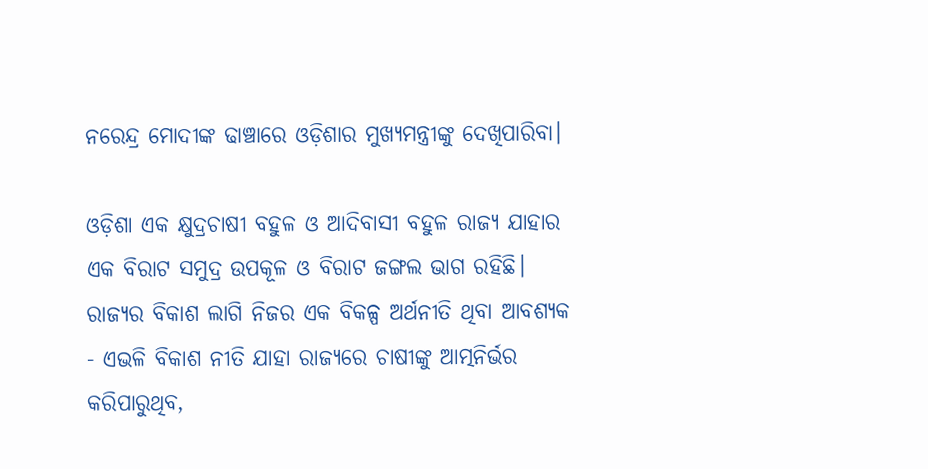ନରେନ୍ଦ୍ର ମୋଦୀଙ୍କ ଢାଞ୍ଚାରେ ଓଡ଼ିଶାର ମୁଖ୍ୟମନ୍ତ୍ରୀଙ୍କୁ ଦେଖିପାରିବା।

ଓଡ଼ିଶା ଏକ କ୍ଷୁଦ୍ରଚାଷୀ ବହୁଳ ଓ ଆଦିବାସୀ ବହୁଳ ରାଜ୍ୟ ଯାହାର ଏକ ବିରାଟ ସମୁଦ୍ର ଉପକୂଳ ଓ ବିରାଟ ଜଙ୍ଗଲ ଭାଗ ରହିଛି। ରାଜ୍ୟର ବିକାଶ ଲାଗି ନିଜର ଏକ ବିକଳ୍ପ ଅର୍ଥନୀତି ଥିବା ଆବଶ୍ୟକ - ଏଭଳି ବିକାଶ ନୀତି ଯାହା ରାଜ୍ୟରେ ଚାଷୀଙ୍କୁ ଆତ୍ମନିର୍ଭର କରିପାରୁଥିବ,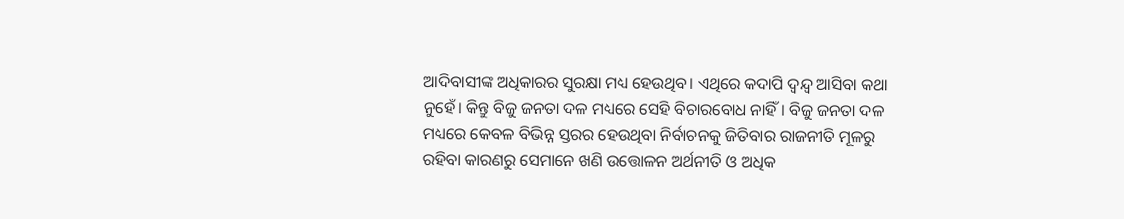ଆଦିବାସୀଙ୍କ ଅଧିକାରର ସୁରକ୍ଷା ମଧ୍ୟ ହେଉଥିବ। ଏଥିରେ କଦାପି ଦ୍ଵନ୍ଦ୍ୱ ଆସିବା କଥା ନୁହେଁ। କିନ୍ତୁ ବିଜୁ ଜନତା ଦଳ ମଧ୍ୟରେ ସେହି ବିଚାରବୋଧ ନାହିଁ। ବିଜୁ ଜନତା ଦଳ ମଧ୍ୟରେ କେବଳ ବିଭିନ୍ନ ସ୍ତରର ହେଉଥିବା ନିର୍ବାଚନକୁ ଜିତିବାର ରାଜନୀତି ମୂଳରୁ ରହିବା କାରଣରୁ ସେମାନେ ଖଣି ଉତ୍ତୋଳନ ଅର୍ଥନୀତି ଓ ଅଧିକ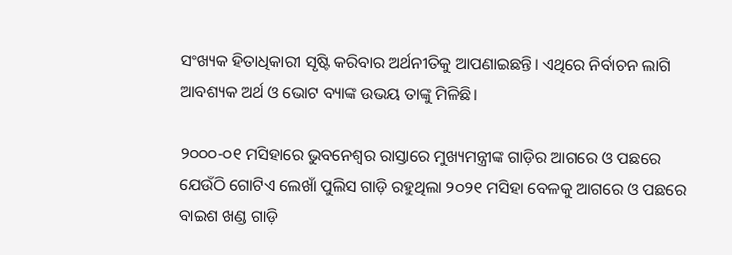ସଂଖ୍ୟକ ହିତାଧିକାରୀ ସୃଷ୍ଟି କରିବାର ଅର୍ଥନୀତିକୁ ଆପଣାଇଛନ୍ତି। ଏଥିରେ ନିର୍ବାଚନ ଲାଗି ଆବଶ୍ୟକ ଅର୍ଥ ଓ ଭୋଟ ବ୍ୟାଙ୍କ ଉଭୟ ତାଙ୍କୁ ମିଳିଛି।

୨୦୦୦-୦୧ ମସିହାରେ ଭୁବନେଶ୍ୱର ରାସ୍ତାରେ ମୁଖ୍ୟମନ୍ତ୍ରୀଙ୍କ ଗାଡ଼ିର ଆଗରେ ଓ ପଛରେ ଯେଉଁଠି ଗୋଟିଏ ଲେଖାଁ ପୁଲିସ ଗାଡ଼ି ରହୁଥିଲା ୨୦୨୧ ମସିହା ବେଳକୁ ଆଗରେ ଓ ପଛରେ ବାଇଶ ଖଣ୍ଡ ଗାଡ଼ି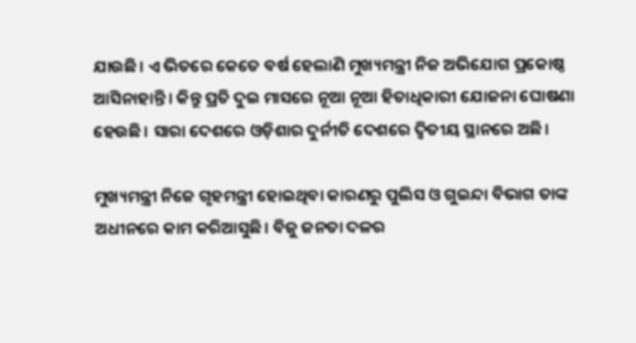ଯାଉଛି। ଏ ଭିତରେ କେତେ ବର୍ଷ ହେଲାଣି ମୁଖ୍ୟମନ୍ତ୍ରୀ ନିଜ ଅଭିଯୋଗ ପ୍ରକୋଷ୍ଠ ଆସିନାହାନ୍ତି। କିନ୍ତୁ ପ୍ରତି ଦୁଇ ମାସରେ ନୂଆ ନୂଆ ହିତାଧିକାରୀ ଯୋଜନା ଘୋଷଣା ହେଉଛି। ସାରା ଦେଶରେ ଓଡ଼ିଶାର ଦୁର୍ନୀତି ଦେଶରେ ଦ୍ଵିତୀୟ ସ୍ଥାନରେ ଅଛି।

ମୁଖ୍ୟମନ୍ତ୍ରୀ ନିଜେ ଗୃହମନ୍ତ୍ରୀ ହୋଇଥିବା କାରଣରୁ ପୁଲିସ ଓ ଗୁଇନ୍ଦା ବିଭାଗ ତାଙ୍କ ଅଧୀନରେ କାମ କରିଆସୁଛି। ବିଜୁ ଜନତା ଦଳର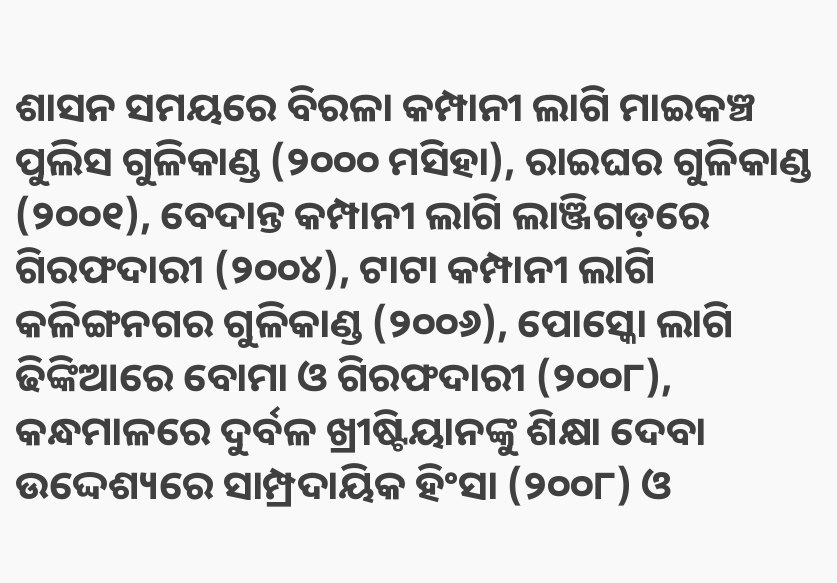ଶାସନ ସମୟରେ ବିରଳା କମ୍ପାନୀ ଲାଗି ମାଇକଞ୍ଚ ପୁଲିସ ଗୁଳିକାଣ୍ଡ (୨୦୦୦ ମସିହା), ରାଇଘର ଗୁଳିକାଣ୍ଡ (୨୦୦୧), ବେଦାନ୍ତ କମ୍ପାନୀ ଲାଗି ଲାଞ୍ଜିଗଡ଼ରେ ଗିରଫଦାରୀ (୨୦୦୪), ଟାଟା କମ୍ପାନୀ ଲାଗି କଳିଙ୍ଗନଗର ଗୁଳିକାଣ୍ଡ (୨୦୦୬), ପୋସ୍କୋ ଲାଗି ଢିଙ୍କିଆରେ ବୋମା ଓ ଗିରଫଦାରୀ (୨୦୦୮), କନ୍ଧମାଳରେ ଦୁର୍ବଳ ଖ୍ରୀଷ୍ଟିୟାନଙ୍କୁ ଶିକ୍ଷା ଦେବା ଉଦ୍ଦେଶ୍ୟରେ ସାମ୍ପ୍ରଦାୟିକ ହିଂସା (୨୦୦୮) ଓ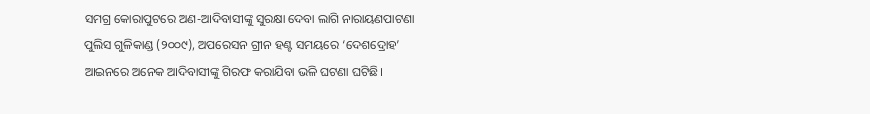ସମଗ୍ର କୋରାପୁଟରେ ଅଣ-ଆଦିବାସୀଙ୍କୁ ସୁରକ୍ଷା ଦେବା ଲାଗି ନାରାୟଣପାଟଣା ପୁଲିସ ଗୁଳିକାଣ୍ଡ (୨୦୦୯), ଅପରେସନ ଗ୍ରୀନ ହଣ୍ଟ ସମୟରେ ‘ଦେଶଦ୍ରୋହ’ ଆଇନରେ ଅନେକ ଆଦିବାସୀଙ୍କୁ ଗିରଫ କରାଯିବା ଭଳି ଘଟଣା ଘଟିଛି।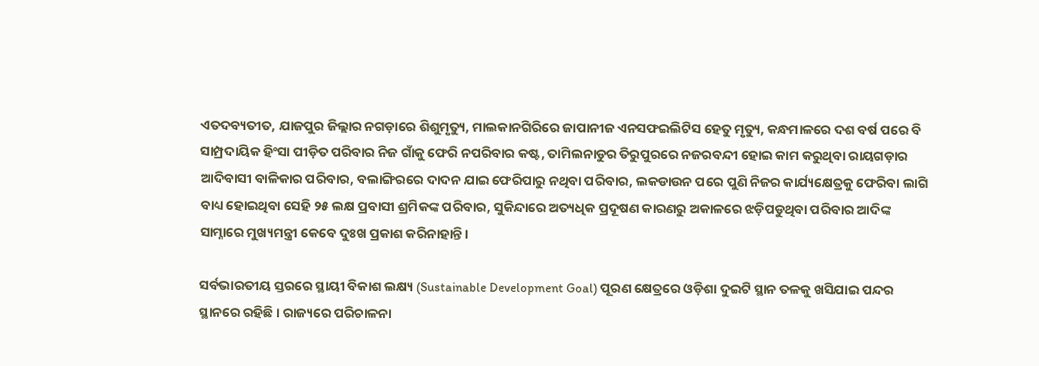ଏତଦବ୍ୟତୀତ, ଯାଜପୁର ଜିଲ୍ଲାର ନଗଡ଼ାରେ ଶିଶୁମୃତ୍ୟୁ, ମାଲକାନଗିରିରେ ଜାପାନୀଜ ଏନସଫଇଲିଟିସ ହେତୁ ମୃତ୍ୟୁ, କନ୍ଧମାଳରେ ଦଶ ବର୍ଷ ପରେ ବି ସାମ୍ପ୍ରଦାୟିକ ହିଂସା ପୀଡ଼ିତ ପରିବାର ନିଜ ଗାଁକୁ ଫେରି ନପରିବାର କଷ୍ଟ, ତାମିଲନାଡୁର ତିରୁପୁରରେ ନଜରବନ୍ଦୀ ହୋଇ କାମ କରୁଥିବା ରାୟଗଡ଼ାର ଆଦିବାସୀ ବାଳିକାର ପରିବାର, ବଲାଙ୍ଗିରରେ ଦାଦନ ଯାଇ ଫେରିପାରୁ ନଥିବା ପରିବାର, ଲକଡାଉନ ପରେ ପୁଣି ନିଜର କାର୍ଯ୍ୟକ୍ଷେତ୍ରକୁ ଫେରିବା ଲାଗି ବାଧ୍ୟ ହୋଇଥିବା ସେହି ୨୫ ଲକ୍ଷ ପ୍ରବାସୀ ଶ୍ରମିକଙ୍କ ପରିବାର, ସୁକିନ୍ଦାରେ ଅତ୍ୟଧିକ ପ୍ରଦୂଷଣ କାରଣରୁ ଅକାଳରେ ଝଡ଼ିପଡୁଥିବା ପରିବାର ଆଦିଙ୍କ ସାମ୍ନାରେ ମୁଖ୍ୟମନ୍ତ୍ରୀ କେବେ ଦୁଃଖ ପ୍ରକାଶ କରିନାହାନ୍ତି।

ସର୍ବଭାରତୀୟ ସ୍ତରରେ ସ୍ଥାୟୀ ବିକାଶ ଲକ୍ଷ୍ୟ (Sustainable Development Goal) ପୂରଣ କ୍ଷେତ୍ରରେ ଓଡ଼ିଶା ଦୁଇଟି ସ୍ଥାନ ତଳକୁ ଖସିଯାଇ ପନ୍ଦର ସ୍ଥାନରେ ରହିଛି। ରାଜ୍ୟରେ ପରିଚାଳନା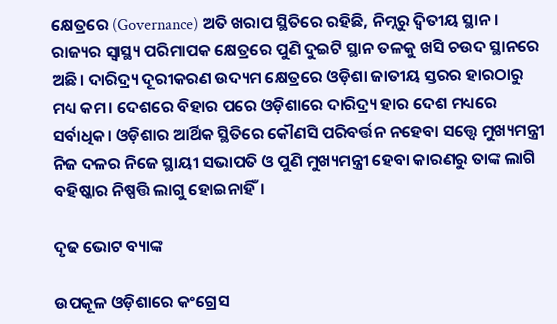କ୍ଷେତ୍ରରେ (Governance) ଅତି ଖରାପ ସ୍ଥିତିରେ ରହିଛି, ନିମ୍ନରୁ ଦ୍ଵିତୀୟ ସ୍ଥାନ।  ରାଜ୍ୟର ସ୍ୱାସ୍ଥ୍ୟ ପରିମାପକ କ୍ଷେତ୍ରରେ ପୁଣି ଦୁଇଟି ସ୍ଥାନ ତଳକୁ ଖସି ଚଉଦ ସ୍ଥାନରେ ଅଛି। ଦାରିଦ୍ର୍ୟ ଦୂରୀକରଣ ଉଦ୍ୟମ କ୍ଷେତ୍ରରେ ଓଡ଼ିଶା ଜାତୀୟ ସ୍ତରର ହାରଠାରୁ ମଧ୍ୟ କମ। ଦେଶରେ ବିହାର ପରେ ଓଡ଼ିଶାରେ ଦାରିଦ୍ର୍ୟ ହାର ଦେଶ ମଧ୍ୟରେ ସର୍ବାଧିକ। ଓଡ଼ିଶାର ଆର୍ଥିକ ସ୍ଥିତିରେ କୌଣସି ପରିବର୍ତ୍ତନ ନହେବା ସତ୍ତ୍ୱେ ମୁଖ୍ୟମନ୍ତ୍ରୀ ନିଜ ଦଳର ନିଜେ ସ୍ଥାୟୀ ସଭାପତି ଓ ପୁଣି ମୁଖ୍ୟମନ୍ତ୍ରୀ ହେବା କାରଣରୁ ତାଙ୍କ ଲାଗି ବହିଷ୍କାର ନିଷ୍ପତ୍ତି ଲାଗୁ ହୋଇନାହିଁ।

ଦୃଢ ଭୋଟ ବ୍ୟାଙ୍କ

ଉପକୂଳ ଓଡ଼ିଶାରେ କଂଗ୍ରେସ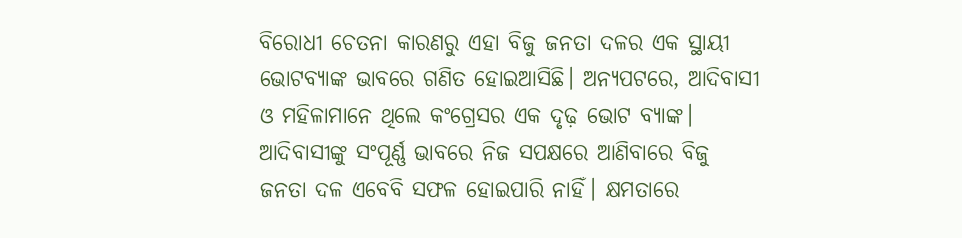ବିରୋଧୀ ଚେତନା କାରଣରୁ ଏହା ବିଜୁ ଜନତା ଦଳର ଏକ ସ୍ଥାୟୀ ଭୋଟବ୍ୟାଙ୍କ ଭାବରେ ଗଣିତ ହୋଇଆସିଛି। ଅନ୍ୟପଟରେ, ଆଦିବାସୀ ଓ ମହିଳାମାନେ ଥିଲେ କଂଗ୍ରେସର ଏକ ଦୃଢ଼ ଭୋଟ ବ୍ୟାଙ୍କ। ଆଦିବାସୀଙ୍କୁ ସଂପୂର୍ଣ୍ଣ ଭାବରେ ନିଜ ସପକ୍ଷରେ ଆଣିବାରେ ବିଜୁ ଜନତା ଦଳ ଏବେବି ସଫଳ ହୋଇପାରି ନାହିଁ। କ୍ଷମତାରେ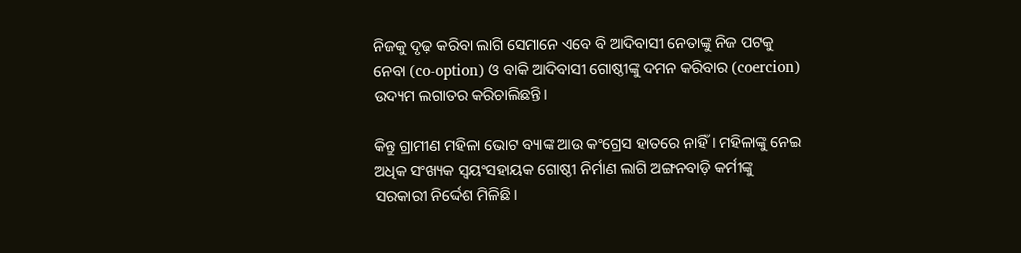ନିଜକୁ ଦୃଢ଼ କରିବା ଲାଗି ସେମାନେ ଏବେ ବି ଆଦିବାସୀ ନେତାଙ୍କୁ ନିଜ ପଟକୁ ନେବା (co-option) ଓ ବାକି ଆଦିବାସୀ ଗୋଷ୍ଠୀଙ୍କୁ ଦମନ କରିବାର (coercion) ଉଦ୍ୟମ ଲଗାତର କରିଚାଲିଛନ୍ତି।

କିନ୍ତୁ ଗ୍ରାମୀଣ ମହିଳା ଭୋଟ ବ୍ୟାଙ୍କ ଆଉ କଂଗ୍ରେସ ହାତରେ ନାହିଁ। ମହିଳାଙ୍କୁ ନେଇ ଅଧିକ ସଂଖ୍ୟକ ସ୍ଵୟଂସହାୟକ ଗୋଷ୍ଠୀ ନିର୍ମାଣ ଲାଗି ଅଙ୍ଗନବାଡ଼ି କର୍ମୀଙ୍କୁ ସରକାରୀ ନିର୍ଦ୍ଦେଶ ମିଳିଛି।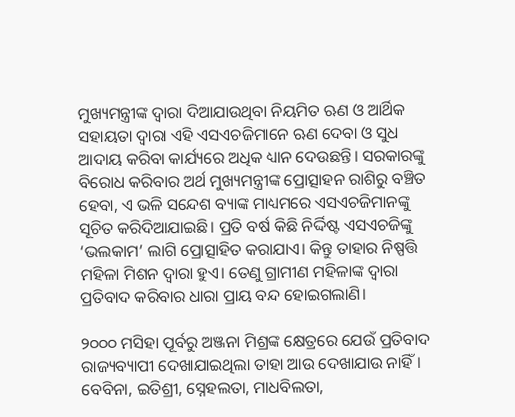ମୁଖ୍ୟମନ୍ତ୍ରୀଙ୍କ ଦ୍ଵାରା ଦିଆଯାଉଥିବା ନିୟମିତ ଋଣ ଓ ଆର୍ଥିକ ସହାୟତା ଦ୍ଵାରା ଏହି ଏସଏଚଜିମାନେ ଋଣ ଦେବା ଓ ସୁଧ ଆଦାୟ କରିବା କାର୍ଯ୍ୟରେ ଅଧିକ ଧ୍ୟାନ ଦେଉଛନ୍ତି। ସରକାରଙ୍କୁ ବିରୋଧ କରିବାର ଅର୍ଥ ମୁଖ୍ୟମନ୍ତ୍ରୀଙ୍କ ପ୍ରୋତ୍ସାହନ ରାଶିରୁ ବଞ୍ଚିତ ହେବା, ଏ ଭଳି ସନ୍ଦେଶ ବ୍ୟାଙ୍କ ମାଧ୍ୟମରେ ଏସଏଚଜିମାନଙ୍କୁ ସୂଚିତ କରିଦିଆଯାଇଛି। ପ୍ରତି ବର୍ଷ କିଛି ନିର୍ଦ୍ଦିଷ୍ଟ ଏସଏଚଜିଙ୍କୁ ‘ଭଲକାମ’ ଲାଗି ପ୍ରୋତ୍ସାହିତ କରାଯାଏ। କିନ୍ତୁ ତାହାର ନିଷ୍ପତ୍ତି ମହିଳା ମିଶନ ଦ୍ଵାରା ହୁଏ। ତେଣୁ ଗ୍ରାମୀଣ ମହିଳାଙ୍କ ଦ୍ଵାରା ପ୍ରତିବାଦ କରିବାର ଧାରା ପ୍ରାୟ ବନ୍ଦ ହୋଇଗଲାଣି।

୨୦୦୦ ମସିହା ପୂର୍ବରୁ ଅଞ୍ଜନା ମିଶ୍ରଙ୍କ କ୍ଷେତ୍ରରେ ଯେଉଁ ପ୍ରତିବାଦ ରାଜ୍ୟବ୍ୟାପୀ ଦେଖାଯାଇଥିଲା ତାହା ଆଉ ଦେଖାଯାଉ ନାହିଁ। ବେବିନା, ଇତିଶ୍ରୀ, ସ୍ନେହଲତା, ମାଧବିଲତା,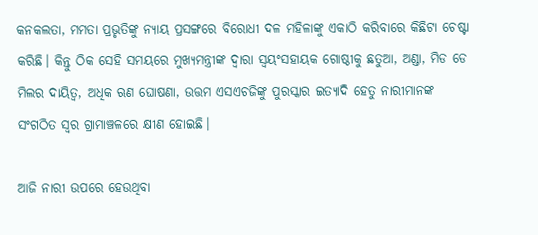କନକଲତା, ମମତା ପ୍ରଭୃତିଙ୍କୁ ନ୍ୟାୟ ପ୍ରସଙ୍ଗରେ ବିରୋଧୀ ଦଳ ମହିଳାଙ୍କୁ ଏକାଠି କରିବାରେ କିଛିଟା ଚେଷ୍ଟା କରିଛି। କିନ୍ତୁ ଠିକ ସେହି ସମୟରେ ମୁଖ୍ୟମନ୍ତ୍ରୀଙ୍କ ଦ୍ଵାରା ସ୍ଵୟଂସହାୟକ ଗୋଷ୍ଠୀକୁ ଛତୁଆ, ଅଣ୍ଡା, ମିଡ ଡେ ମିଲର ଦାୟିତ୍ଵ, ଅଧିକ ଋଣ ଘୋଷଣା, ଉତ୍ତମ ଏସଏଚଜିଙ୍କୁ ପୁରସ୍କାର ଇତ୍ୟାଦି ହେତୁ ନାରୀମାନଙ୍କ ସଂଗଠିତ ସ୍ଵର ଗ୍ରାମାଞ୍ଚଳରେ କ୍ଷୀଣ ହୋଇଛି।

ଆଜି ନାରୀ ଉପରେ ହେଉଥିବା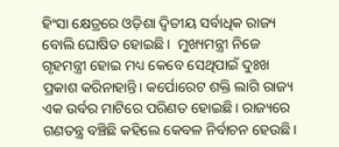ହିଂସା କ୍ଷେତ୍ରରେ ଓଡ଼ିଶା ଦ୍ଵିତୀୟ ସର୍ବାଧିକ ରାଜ୍ୟ ବୋଲି ଘୋଷିତ ହୋଇଛି।  ମୁଖ୍ୟମନ୍ତ୍ରୀ ନିଜେ ଗୃହମନ୍ତ୍ରୀ ହୋଇ ମଧ୍ୟ କେବେ ସେଥିପାଇଁ ଦୁଃଖ ପ୍ରକାଶ କରିନାହାନ୍ତି। କର୍ପୋରେଟ ଶକ୍ତି ଲାଗି ରାଜ୍ୟ ଏକ ଉର୍ବର ମାଟିରେ ପରିଣତ ହୋଇଛି। ରାଜ୍ୟରେ ଗଣତନ୍ତ୍ର ବଞ୍ଚିଛି କହିଲେ କେବଳ ନିର୍ବାଚନ ହେଉଛି।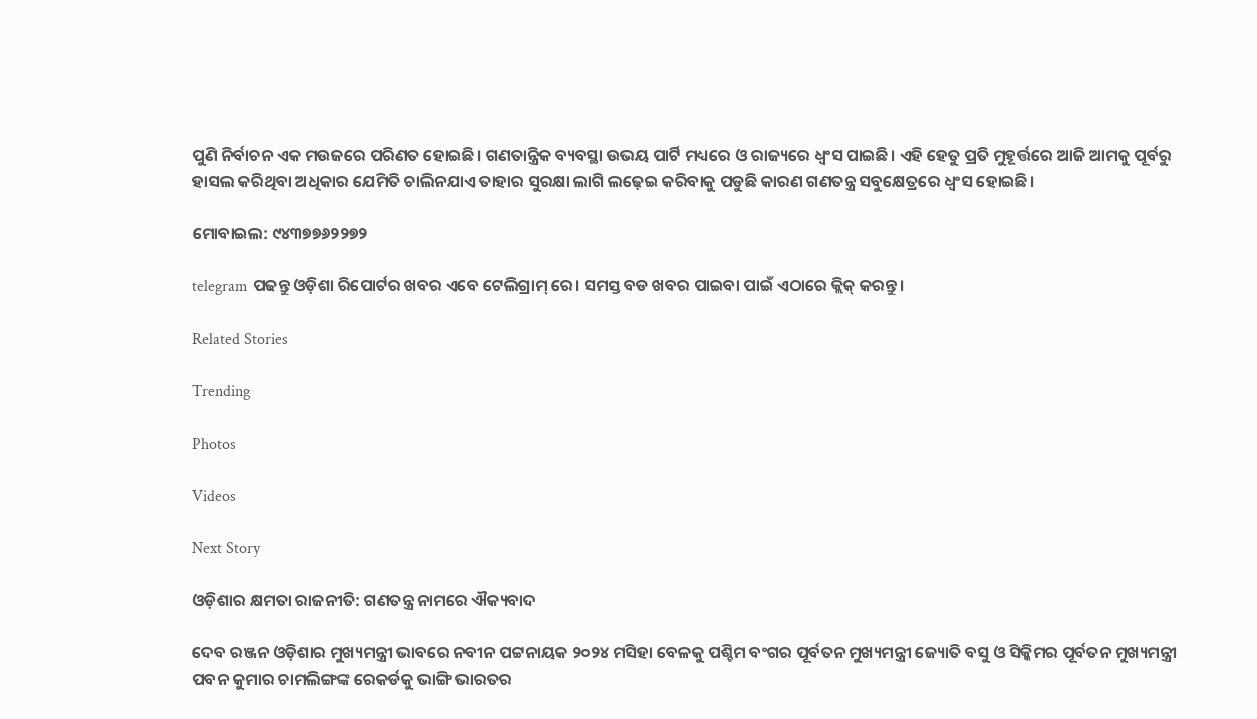ପୁଣି ନିର୍ବାଚନ ଏକ ମଉଜରେ ପରିଣତ ହୋଇଛି। ଗଣତାନ୍ତ୍ରିକ ବ୍ୟବସ୍ଥା ଉଭୟ ପାର୍ଟି ମଧ୍ୟରେ ଓ ରାଜ୍ୟରେ ଧ୍ଵଂସ ପାଇଛି। ଏହି ହେତୁ ପ୍ରତି ମୁହୂର୍ତ୍ତରେ ଆଜି ଆମକୁ ପୂର୍ବରୁ ହାସଲ କରିଥିବା ଅଧିକାର ଯେମିତି ଚାଲିନଯାଏ ତାହାର ସୁରକ୍ଷା ଲାଗି ଲଢ଼େଇ କରିବାକୁ ପଡୁଛି କାରଣ ଗଣତନ୍ତ୍ର ସବୁକ୍ଷେତ୍ରରେ ଧ୍ଵଂସ ହୋଇଛି।

ମୋବାଇଲ: ୯୪୩୭୭୬୨୨୭୨

telegram ପଢନ୍ତୁ ଓଡ଼ିଶା ରିପୋର୍ଟର ଖବର ଏବେ ଟେଲିଗ୍ରାମ୍ ରେ। ସମସ୍ତ ବଡ ଖବର ପାଇବା ପାଇଁ ଏଠାରେ କ୍ଲିକ୍ କରନ୍ତୁ।

Related Stories

Trending

Photos

Videos

Next Story

ଓଡ଼ିଶାର କ୍ଷମତା ରାଜନୀତି: ଗଣତନ୍ତ୍ର ନାମରେ ଐକ୍ୟବାଦ

ଦେବ ରଞ୍ଜନ ଓଡ଼ିଶାର ମୁଖ୍ୟମନ୍ତ୍ରୀ ଭାବରେ ନବୀନ ପଟ୍ଟନାୟକ ୨୦୨୪ ମସିହା ବେଳକୁ ପଶ୍ଚିମ ବଂଗର ପୂର୍ବତନ ମୁଖ୍ୟମନ୍ତ୍ରୀ ଜ୍ୟୋତି ବସୁ ଓ ସିକ୍କିମର ପୂର୍ବତନ ମୁଖ୍ୟମନ୍ତ୍ରୀ ପବନ କୁମାର ଚାମଲିଙ୍ଗଙ୍କ ରେକର୍ଡକୁ ଭାଙ୍ଗି ଭାରତର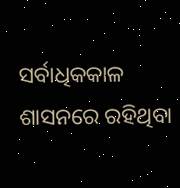ସର୍ବାଧିକକାଳ ଶାସନରେ ରହିଥିବା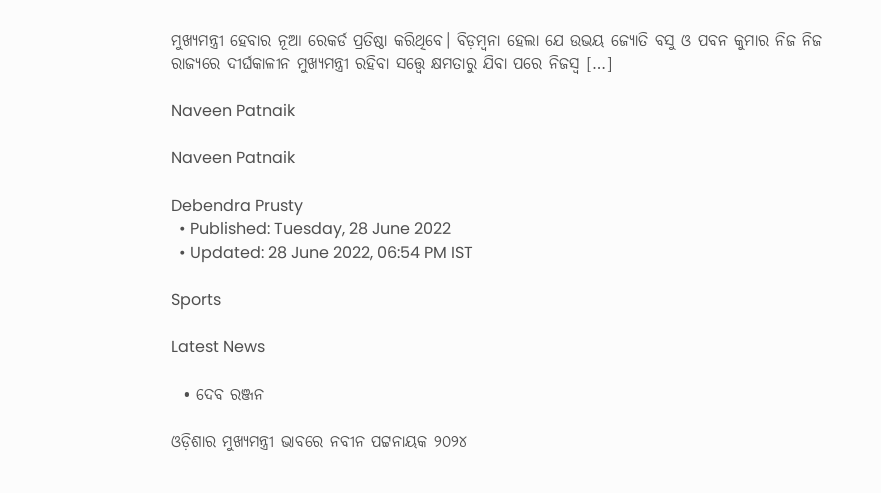ମୁଖ୍ୟମନ୍ତ୍ରୀ ହେବାର ନୂଆ ରେକର୍ଡ ପ୍ରତିଷ୍ଠା କରିଥିବେ। ବିଡ଼ମ୍ବନା ହେଲା ଯେ ଉଭୟ ଜ୍ୟୋତି ବସୁ ଓ ପବନ କୁମାର ନିଜ ନିଜ ରାଜ୍ୟରେ ଦୀର୍ଘକାଳୀନ ମୁଖ୍ୟମନ୍ତ୍ରୀ ରହିବା ସତ୍ତ୍ୱେ କ୍ଷମତାରୁ ଯିବା ପରେ ନିଜସ୍ଵ […]

Naveen Patnaik

Naveen Patnaik

Debendra Prusty
  • Published: Tuesday, 28 June 2022
  • Updated: 28 June 2022, 06:54 PM IST

Sports

Latest News

  • ଦେବ ରଞ୍ଜନ

ଓଡ଼ିଶାର ମୁଖ୍ୟମନ୍ତ୍ରୀ ଭାବରେ ନବୀନ ପଟ୍ଟନାୟକ ୨୦୨୪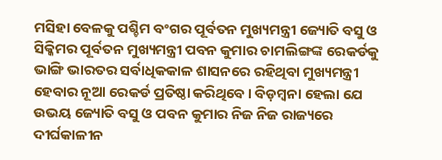ମସିହା ବେଳକୁ ପଶ୍ଚିମ ବଂଗର ପୂର୍ବତନ ମୁଖ୍ୟମନ୍ତ୍ରୀ ଜ୍ୟୋତି ବସୁ ଓ ସିକ୍କିମର ପୂର୍ବତନ ମୁଖ୍ୟମନ୍ତ୍ରୀ ପବନ କୁମାର ଚାମଲିଙ୍ଗଙ୍କ ରେକର୍ଡକୁ ଭାଙ୍ଗି ଭାରତର ସର୍ବାଧିକକାଳ ଶାସନରେ ରହିଥିବା ମୁଖ୍ୟମନ୍ତ୍ରୀ ହେବାର ନୂଆ ରେକର୍ଡ ପ୍ରତିଷ୍ଠା କରିଥିବେ। ବିଡ଼ମ୍ବନା ହେଲା ଯେ ଉଭୟ ଜ୍ୟୋତି ବସୁ ଓ ପବନ କୁମାର ନିଜ ନିଜ ରାଜ୍ୟରେ ଦୀର୍ଘକାଳୀନ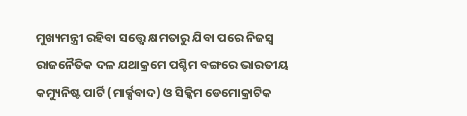ମୁଖ୍ୟମନ୍ତ୍ରୀ ରହିବା ସତ୍ତ୍ୱେ କ୍ଷମତାରୁ ଯିବା ପରେ ନିଜସ୍ଵ ରାଜନୈତିକ ଦଳ ଯଥାକ୍ରମେ ପଶ୍ଚିମ ବଙ୍ଗରେ ଭାରତୀୟ କମ୍ୟୁନିଷ୍ଟ ପାର୍ଟି (ମାର୍କ୍ସବାଦ) ଓ ସିକ୍କିମ ଡେମୋକ୍ରାଟିକ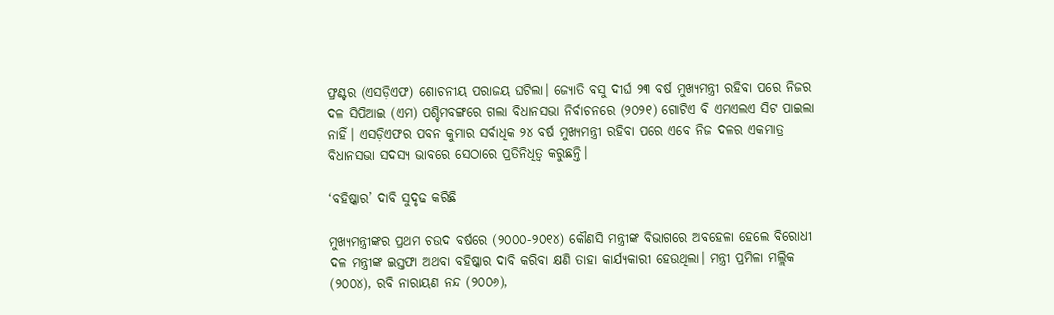ଫ୍ରଣ୍ଟର (ଏସଡ଼ିଏଫ) ଶୋଚନୀୟ ପରାଜୟ ଘଟିଲା। ଜ୍ୟୋତି ବସୁ ଦୀର୍ଘ ୨୩ ବର୍ଷ ମୁଖ୍ୟମନ୍ତ୍ରୀ ରହିବା ପରେ ନିଜର ଦଳ ସିପିଆଇ (ଏମ) ପଶ୍ଚିମବଙ୍ଗରେ ଗଲା ବିଧାନସଭା ନିର୍ବାଚନରେ (୨୦୨୧) ଗୋଟିଏ ବି ଏମଏଲଏ ସିଟ ପାଇଲା ନାହିଁ। ଏସଡ଼ିଏଫର ପବନ କୁମାର ସର୍ବାଧିକ ୨୪ ବର୍ଷ ମୁଖ୍ୟମନ୍ତ୍ରୀ ରହିବା ପରେ ଏବେ ନିଜ ଦଳର ଏକମାତ୍ର ବିଧାନସଭା ସଦସ୍ୟ ଭାବରେ ସେଠାରେ ପ୍ରତିନିଧିତ୍ଵ କରୁଛନ୍ତି।

‘ବହିଷ୍କାର’ ଦାବି ସୁଦୃଢ କରିଛି

ମୁଖ୍ୟମନ୍ତ୍ରୀଙ୍କର ପ୍ରଥମ ଚଉଦ ବର୍ଷରେ (୨୦୦୦-୨୦୧୪) କୌଣସି ମନ୍ତ୍ରୀଙ୍କ ବିଭାଗରେ ଅବହେଳା ହେଲେ ବିରୋଧୀ ଦଳ ମନ୍ତ୍ରୀଙ୍କ ଇସ୍ତଫା ଅଥବା ବହିଷ୍କାର ଦାବି କରିବା କ୍ଷଣି ତାହା କାର୍ଯ୍ୟକାରୀ ହେଉଥିଲା। ମନ୍ତ୍ରୀ ପ୍ରମିଳା ମଲ୍ଲିକ (୨୦୦୪), ରବି ନାରାୟଣ ନନ୍ଦ (୨୦୦୬),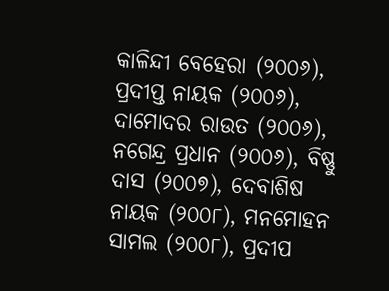କାଳିନ୍ଦୀ ବେହେରା (୨୦୦୬), ପ୍ରଦୀପ୍ତ ନାୟକ (୨୦୦୬),  ଦାମୋଦର ରାଉତ (୨୦୦୬), ନଗେନ୍ଦ୍ର ପ୍ରଧାନ (୨୦୦୬), ବିଷ୍ଣୁ ଦାସ (୨୦୦୭), ଦେବାଶିଷ ନାୟକ (୨୦୦୮), ମନମୋହନ ସାମଲ (୨୦୦୮), ପ୍ରଦୀପ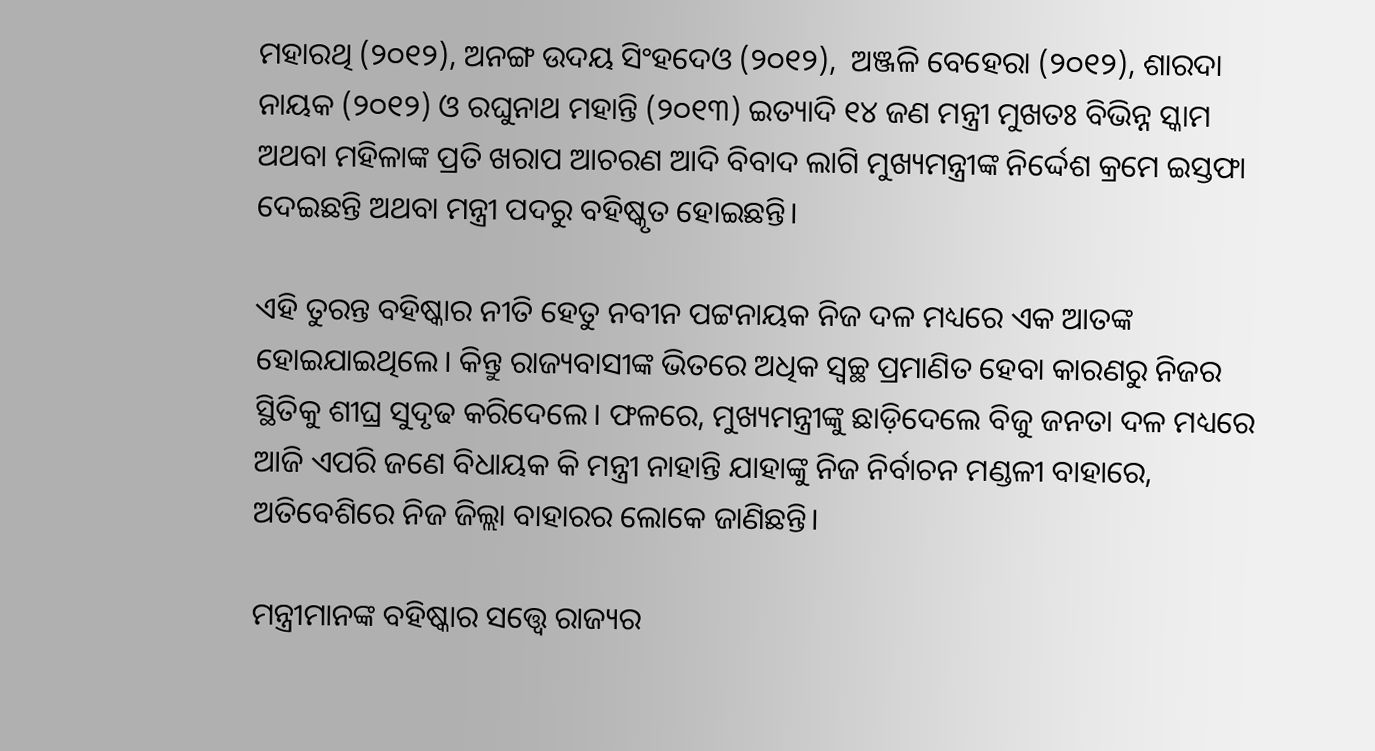ମହାରଥି (୨୦୧୨), ଅନଙ୍ଗ ଉଦୟ ସିଂହଦେଓ (୨୦୧୨),  ଅଞ୍ଜଳି ବେହେରା (୨୦୧୨), ଶାରଦା ନାୟକ (୨୦୧୨) ଓ ରଘୁନାଥ ମହାନ୍ତି (୨୦୧୩) ଇତ୍ୟାଦି ୧୪ ଜଣ ମନ୍ତ୍ରୀ ମୁଖତଃ ବିଭିନ୍ନ ସ୍କାମ ଅଥବା ମହିଳାଙ୍କ ପ୍ରତି ଖରାପ ଆଚରଣ ଆଦି ବିବାଦ ଲାଗି ମୁଖ୍ୟମନ୍ତ୍ରୀଙ୍କ ନିର୍ଦ୍ଦେଶ କ୍ରମେ ଇସ୍ତଫା ଦେଇଛନ୍ତି ଅଥବା ମନ୍ତ୍ରୀ ପଦରୁ ବହିଷ୍କୃତ ହୋଇଛନ୍ତି।

ଏହି ତୁରନ୍ତ ବହିଷ୍କାର ନୀତି ହେତୁ ନବୀନ ପଟ୍ଟନାୟକ ନିଜ ଦଳ ମଧ୍ୟରେ ଏକ ଆତଙ୍କ ହୋଇଯାଇଥିଲେ। କିନ୍ତୁ ରାଜ୍ୟବାସୀଙ୍କ ଭିତରେ ଅଧିକ ସ୍ବଚ୍ଛ ପ୍ରମାଣିତ ହେବା କାରଣରୁ ନିଜର ସ୍ଥିତିକୁ ଶୀଘ୍ର ସୁଦୃଢ କରିଦେଲେ। ଫଳରେ, ମୁଖ୍ୟମନ୍ତ୍ରୀଙ୍କୁ ଛାଡ଼ିଦେଲେ ବିଜୁ ଜନତା ଦଳ ମଧ୍ୟରେ ଆଜି ଏପରି ଜଣେ ବିଧାୟକ କି ମନ୍ତ୍ରୀ ନାହାନ୍ତି ଯାହାଙ୍କୁ ନିଜ ନିର୍ବାଚନ ମଣ୍ଡଳୀ ବାହାରେ, ଅତିବେଶିରେ ନିଜ ଜିଲ୍ଲା ବାହାରର ଲୋକେ ଜାଣିଛନ୍ତି।

ମନ୍ତ୍ରୀମାନଙ୍କ ବହିଷ୍କାର ସତ୍ତ୍ୱେ ରାଜ୍ୟର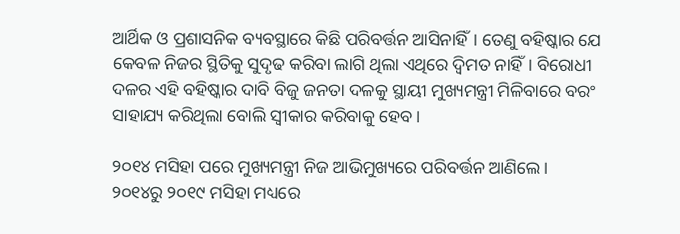ଆର୍ଥିକ ଓ ପ୍ରଶାସନିକ ବ୍ୟବସ୍ଥାରେ କିଛି ପରିବର୍ତ୍ତନ ଆସିନାହିଁ। ତେଣୁ ବହିଷ୍କାର ଯେ କେବଳ ନିଜର ସ୍ଥିତିକୁ ସୁଦୃଢ କରିବା ଲାଗି ଥିଲା ଏଥିରେ ଦ୍ଵିମତ ନାହିଁ। ବିରୋଧୀ ଦଳର ଏହି ବହିଷ୍କାର ଦାବି ବିଜୁ ଜନତା ଦଳକୁ ସ୍ଥାୟୀ ମୁଖ୍ୟମନ୍ତ୍ରୀ ମିଳିବାରେ ବରଂ ସାହାଯ୍ୟ କରିଥିଲା ବୋଲି ସ୍ଵୀକାର କରିବାକୁ ହେବ।

୨୦୧୪ ମସିହା ପରେ ମୁଖ୍ୟମନ୍ତ୍ରୀ ନିଜ ଆଭିମୁଖ୍ୟରେ ପରିବର୍ତ୍ତନ ଆଣିଲେ। ୨୦୧୪ରୁ ୨୦୧୯ ମସିହା ମଧ୍ୟରେ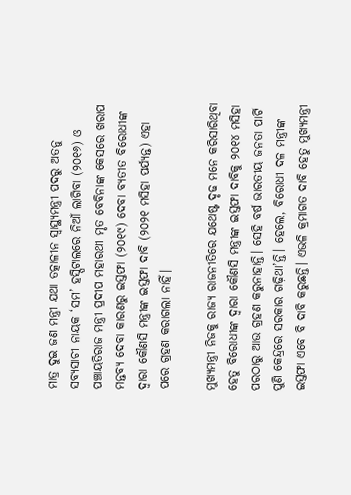ମାତ୍ର ଦୁଇ ଜଣ ମନ୍ତ୍ରୀ ଯଥା ତତ୍କାଳୀନ ସ୍ୱାସ୍ଥ୍ୟମନ୍ତ୍ରୀ ପଦରୁ ଅତନୁ ସବ୍ୟସାଚୀ ନାୟକ ‘ସମ’ ହସ୍ପିଟାଲରେ ନିଆଁ ଲାଗିବା (୨୦୧୬) ଓ ପଞ୍ଚାୟତିରାଜ ମନ୍ତ୍ରୀ ପ୍ରଦୀପ ମହାରଥୀ ମୃତ ବେବିନାଙ୍କ କେସରେ ଖରାପ ମନ୍ତବ୍ୟ ଦେବା କାରଣରୁ ଇସ୍ତଫା (୨୦୧୯) ଦେବା ବ୍ୟତୀତ ବିରୋଧୀଙ୍କ ଦ୍ଵାରା କୌଣସି ମନ୍ତ୍ରୀଙ୍କ ଇସ୍ତଫା ଦାବି (୨୦୨୧ ମସିହା ପର୍ଯ୍ୟନ୍ତ) ଏହା ପରେ ଗ୍ରହଣ କରାଗଲା ନାହିଁ।

ମୁଖ୍ୟମନ୍ତ୍ରୀ ନିଜକୁ ରାଜ୍ୟ ରାଜନୀତିରେ ଯଥେଷ୍ଟ ଦୃଢ ମନେ କରିସାରିଥିବା ହେତୁ ବିରୋଧୀଙ୍କ ଦ୍ଵାରା କୌଣସି ମନ୍ତ୍ରୀଙ୍କ ଇସ୍ତଫା ଦାବିକୁ ୨୦୧୪ ମସିହା ପରଠାରୁ ଆଉ ଗ୍ରହଣ କରୁନାହାନ୍ତି। ସେହି ବର୍ଷ ଭାରତୀୟ ଜନତା ପାର୍ଟି ପୁଣି କେନ୍ଦ୍ରରେ ସରକାର ଗଢ଼ିଥା’ନ୍ତି। ହେଲେ, ବିରୋଧୀ ଦଳ ମନ୍ତ୍ରୀଙ୍କ ଇସ୍ତଫା ଏବେ ବି ଦାବି କରୁଛନ୍ତି। ଏଭଳି କ୍ରମାଗତ ଦାବି ହେତୁ ମୁଖ୍ୟମନ୍ତ୍ରୀ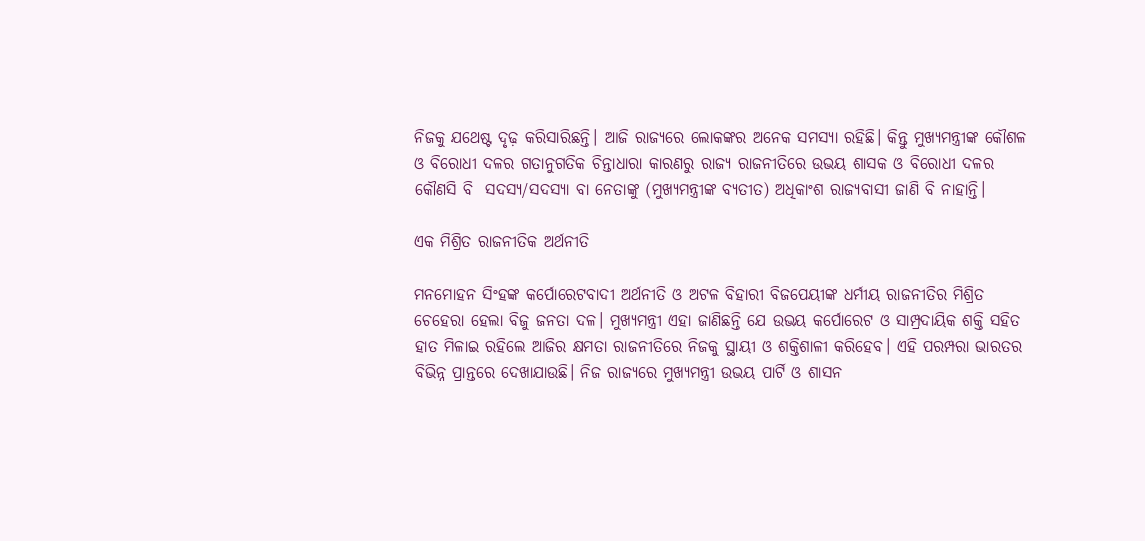ନିଜକୁ ଯଥେଷ୍ଟ ଦୃଢ଼ କରିସାରିଛନ୍ତି। ଆଜି ରାଜ୍ୟରେ ଲୋକଙ୍କର ଅନେକ ସମସ୍ୟା ରହିଛି। କିନ୍ତୁ ମୁଖ୍ୟମନ୍ତ୍ରୀଙ୍କ କୌଶଳ ଓ ବିରୋଧୀ ଦଳର ଗତାନୁଗତିକ ଚିନ୍ତାଧାରା କାରଣରୁ ରାଜ୍ୟ ରାଜନୀତିରେ ଉଭୟ ଶାସକ ଓ ବିରୋଧୀ ଦଳର କୌଣସି ବି  ସଦସ୍ୟ/ସଦସ୍ୟା ବା ନେତାଙ୍କୁ (ମୁଖ୍ୟମନ୍ତ୍ରୀଙ୍କ ବ୍ୟତୀତ) ଅଧିକାଂଶ ରାଜ୍ୟବାସୀ ଜାଣି ବି ନାହାନ୍ତି।

ଏକ ମିଶ୍ରିତ ରାଜନୀତିକ ଅର୍ଥନୀତି

ମନମୋହନ ସିଂହଙ୍କ କର୍ପୋରେଟବାଦୀ ଅର୍ଥନୀତି ଓ ଅଟଳ ବିହାରୀ ବିଜପେୟୀଙ୍କ ଧର୍ମୀୟ ରାଜନୀତିର ମିଶ୍ରିତ ଚେହେରା ହେଲା ବିଜୁ ଜନତା ଦଳ। ମୁଖ୍ୟମନ୍ତ୍ରୀ ଏହା ଜାଣିଛନ୍ତି ଯେ ଉଭୟ କର୍ପୋରେଟ ଓ ସାମ୍ପ୍ରଦାୟିକ ଶକ୍ତି ସହିତ ହାତ ମିଳାଇ ରହିଲେ ଆଜିର କ୍ଷମତା ରାଜନୀତିରେ ନିଜକୁ ସ୍ଥାୟୀ ଓ ଶକ୍ତିଶାଳୀ କରିହେବ। ଏହି ପରମ୍ପରା ଭାରତର ବିଭିନ୍ନ ପ୍ରାନ୍ତରେ ଦେଖାଯାଉଛି। ନିଜ ରାଜ୍ୟରେ ମୁଖ୍ୟମନ୍ତ୍ରୀ ଉଭୟ ପାର୍ଟି ଓ ଶାସନ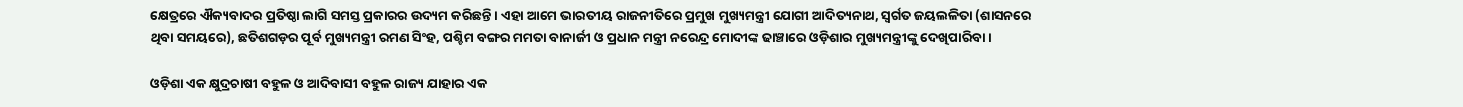କ୍ଷେତ୍ରରେ ଐକ୍ୟବାଦର ପ୍ରତିଷ୍ଠା ଲାଗି ସମସ୍ତ ପ୍ରକାରର ଉଦ୍ୟମ କରିଛନ୍ତି। ଏହା ଆମେ ଭାରତୀୟ ରାଜନୀତିରେ ପ୍ରମୁଖ ମୁଖ୍ୟମନ୍ତ୍ରୀ ଯୋଗୀ ଆଦିତ୍ୟନାଥ, ସ୍ଵର୍ଗତ ଜୟଲଳିତା (ଶାସନରେ ଥିବା ସମୟରେ), ଛତିଶଗଡ଼ର ପୂର୍ବ ମୁଖ୍ୟମନ୍ତ୍ରୀ ରମଣ ସିଂହ, ପଶ୍ଚିମ ବଙ୍ଗର ମମତା ବାନାର୍ଜୀ ଓ ପ୍ରଧାନ ମନ୍ତ୍ରୀ ନରେନ୍ଦ୍ର ମୋଦୀଙ୍କ ଢାଞ୍ଚାରେ ଓଡ଼ିଶାର ମୁଖ୍ୟମନ୍ତ୍ରୀଙ୍କୁ ଦେଖିପାରିବା।

ଓଡ଼ିଶା ଏକ କ୍ଷୁଦ୍ରଚାଷୀ ବହୁଳ ଓ ଆଦିବାସୀ ବହୁଳ ରାଜ୍ୟ ଯାହାର ଏକ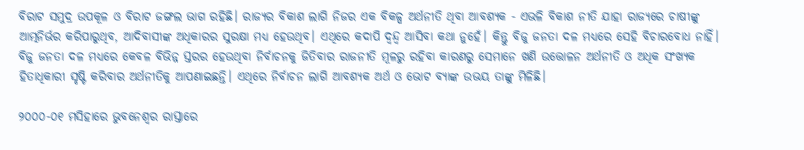ବିରାଟ ସମୁଦ୍ର ଉପକୂଳ ଓ ବିରାଟ ଜଙ୍ଗଲ ଭାଗ ରହିଛି। ରାଜ୍ୟର ବିକାଶ ଲାଗି ନିଜର ଏକ ବିକଳ୍ପ ଅର୍ଥନୀତି ଥିବା ଆବଶ୍ୟକ - ଏଭଳି ବିକାଶ ନୀତି ଯାହା ରାଜ୍ୟରେ ଚାଷୀଙ୍କୁ ଆତ୍ମନିର୍ଭର କରିପାରୁଥିବ, ଆଦିବାସୀଙ୍କ ଅଧିକାରର ସୁରକ୍ଷା ମଧ୍ୟ ହେଉଥିବ। ଏଥିରେ କଦାପି ଦ୍ଵନ୍ଦ୍ୱ ଆସିବା କଥା ନୁହେଁ। କିନ୍ତୁ ବିଜୁ ଜନତା ଦଳ ମଧ୍ୟରେ ସେହି ବିଚାରବୋଧ ନାହିଁ। ବିଜୁ ଜନତା ଦଳ ମଧ୍ୟରେ କେବଳ ବିଭିନ୍ନ ସ୍ତରର ହେଉଥିବା ନିର୍ବାଚନକୁ ଜିତିବାର ରାଜନୀତି ମୂଳରୁ ରହିବା କାରଣରୁ ସେମାନେ ଖଣି ଉତ୍ତୋଳନ ଅର୍ଥନୀତି ଓ ଅଧିକ ସଂଖ୍ୟକ ହିତାଧିକାରୀ ସୃଷ୍ଟି କରିବାର ଅର୍ଥନୀତିକୁ ଆପଣାଇଛନ୍ତି। ଏଥିରେ ନିର୍ବାଚନ ଲାଗି ଆବଶ୍ୟକ ଅର୍ଥ ଓ ଭୋଟ ବ୍ୟାଙ୍କ ଉଭୟ ତାଙ୍କୁ ମିଳିଛି।

୨୦୦୦-୦୧ ମସିହାରେ ଭୁବନେଶ୍ୱର ରାସ୍ତାରେ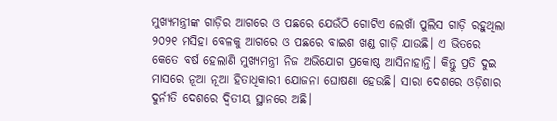ମୁଖ୍ୟମନ୍ତ୍ରୀଙ୍କ ଗାଡ଼ିର ଆଗରେ ଓ ପଛରେ ଯେଉଁଠି ଗୋଟିଏ ଲେଖାଁ ପୁଲିସ ଗାଡ଼ି ରହୁଥିଲା ୨୦୨୧ ମସିହା ବେଳକୁ ଆଗରେ ଓ ପଛରେ ବାଇଶ ଖଣ୍ଡ ଗାଡ଼ି ଯାଉଛି। ଏ ଭିତରେ କେତେ ବର୍ଷ ହେଲାଣି ମୁଖ୍ୟମନ୍ତ୍ରୀ ନିଜ ଅଭିଯୋଗ ପ୍ରକୋଷ୍ଠ ଆସିନାହାନ୍ତି। କିନ୍ତୁ ପ୍ରତି ଦୁଇ ମାସରେ ନୂଆ ନୂଆ ହିତାଧିକାରୀ ଯୋଜନା ଘୋଷଣା ହେଉଛି। ସାରା ଦେଶରେ ଓଡ଼ିଶାର ଦୁର୍ନୀତି ଦେଶରେ ଦ୍ଵିତୀୟ ସ୍ଥାନରେ ଅଛି।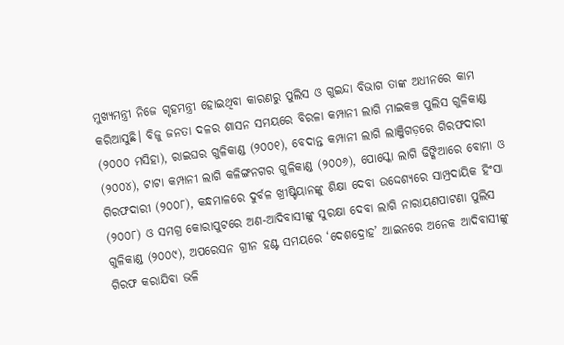ମୁଖ୍ୟମନ୍ତ୍ରୀ ନିଜେ ଗୃହମନ୍ତ୍ରୀ ହୋଇଥିବା କାରଣରୁ ପୁଲିସ ଓ ଗୁଇନ୍ଦା ବିଭାଗ ତାଙ୍କ ଅଧୀନରେ କାମ କରିଆସୁଛି। ବିଜୁ ଜନତା ଦଳର ଶାସନ ସମୟରେ ବିରଳା କମ୍ପାନୀ ଲାଗି ମାଇକଞ୍ଚ ପୁଲିସ ଗୁଳିକାଣ୍ଡ (୨୦୦୦ ମସିହା), ରାଇଘର ଗୁଳିକାଣ୍ଡ (୨୦୦୧), ବେଦାନ୍ତ କମ୍ପାନୀ ଲାଗି ଲାଞ୍ଜିଗଡ଼ରେ ଗିରଫଦାରୀ (୨୦୦୪), ଟାଟା କମ୍ପାନୀ ଲାଗି କଳିଙ୍ଗନଗର ଗୁଳିକାଣ୍ଡ (୨୦୦୬), ପୋସ୍କୋ ଲାଗି ଢିଙ୍କିଆରେ ବୋମା ଓ ଗିରଫଦାରୀ (୨୦୦୮), କନ୍ଧମାଳରେ ଦୁର୍ବଳ ଖ୍ରୀଷ୍ଟିୟାନଙ୍କୁ ଶିକ୍ଷା ଦେବା ଉଦ୍ଦେଶ୍ୟରେ ସାମ୍ପ୍ରଦାୟିକ ହିଂସା (୨୦୦୮) ଓ ସମଗ୍ର କୋରାପୁଟରେ ଅଣ-ଆଦିବାସୀଙ୍କୁ ସୁରକ୍ଷା ଦେବା ଲାଗି ନାରାୟଣପାଟଣା ପୁଲିସ ଗୁଳିକାଣ୍ଡ (୨୦୦୯), ଅପରେସନ ଗ୍ରୀନ ହଣ୍ଟ ସମୟରେ ‘ଦେଶଦ୍ରୋହ’ ଆଇନରେ ଅନେକ ଆଦିବାସୀଙ୍କୁ ଗିରଫ କରାଯିବା ଭଳି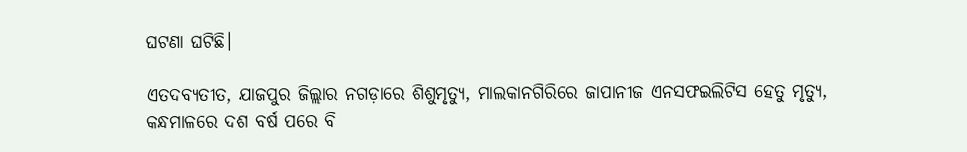ଘଟଣା ଘଟିଛି।

ଏତଦବ୍ୟତୀତ, ଯାଜପୁର ଜିଲ୍ଲାର ନଗଡ଼ାରେ ଶିଶୁମୃତ୍ୟୁ, ମାଲକାନଗିରିରେ ଜାପାନୀଜ ଏନସଫଇଲିଟିସ ହେତୁ ମୃତ୍ୟୁ, କନ୍ଧମାଳରେ ଦଶ ବର୍ଷ ପରେ ବି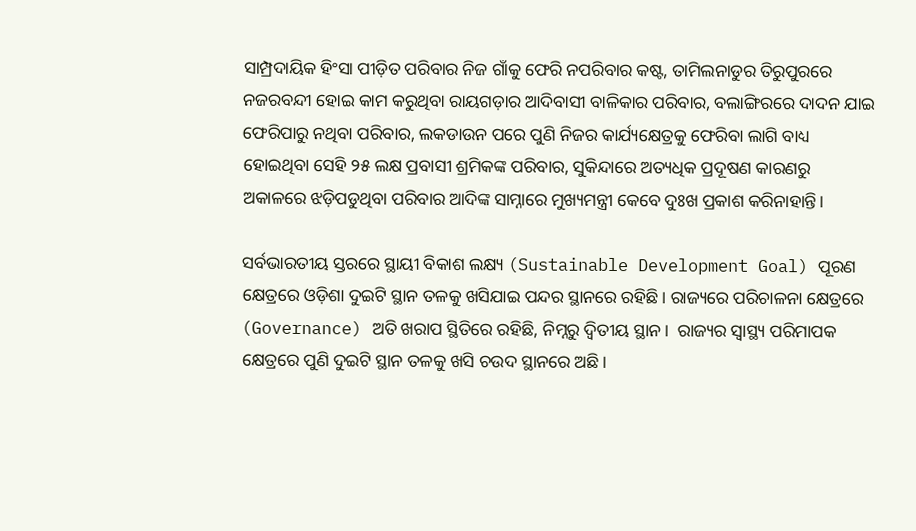ସାମ୍ପ୍ରଦାୟିକ ହିଂସା ପୀଡ଼ିତ ପରିବାର ନିଜ ଗାଁକୁ ଫେରି ନପରିବାର କଷ୍ଟ, ତାମିଲନାଡୁର ତିରୁପୁରରେ ନଜରବନ୍ଦୀ ହୋଇ କାମ କରୁଥିବା ରାୟଗଡ଼ାର ଆଦିବାସୀ ବାଳିକାର ପରିବାର, ବଲାଙ୍ଗିରରେ ଦାଦନ ଯାଇ ଫେରିପାରୁ ନଥିବା ପରିବାର, ଲକଡାଉନ ପରେ ପୁଣି ନିଜର କାର୍ଯ୍ୟକ୍ଷେତ୍ରକୁ ଫେରିବା ଲାଗି ବାଧ୍ୟ ହୋଇଥିବା ସେହି ୨୫ ଲକ୍ଷ ପ୍ରବାସୀ ଶ୍ରମିକଙ୍କ ପରିବାର, ସୁକିନ୍ଦାରେ ଅତ୍ୟଧିକ ପ୍ରଦୂଷଣ କାରଣରୁ ଅକାଳରେ ଝଡ଼ିପଡୁଥିବା ପରିବାର ଆଦିଙ୍କ ସାମ୍ନାରେ ମୁଖ୍ୟମନ୍ତ୍ରୀ କେବେ ଦୁଃଖ ପ୍ରକାଶ କରିନାହାନ୍ତି।

ସର୍ବଭାରତୀୟ ସ୍ତରରେ ସ୍ଥାୟୀ ବିକାଶ ଲକ୍ଷ୍ୟ (Sustainable Development Goal) ପୂରଣ କ୍ଷେତ୍ରରେ ଓଡ଼ିଶା ଦୁଇଟି ସ୍ଥାନ ତଳକୁ ଖସିଯାଇ ପନ୍ଦର ସ୍ଥାନରେ ରହିଛି। ରାଜ୍ୟରେ ପରିଚାଳନା କ୍ଷେତ୍ରରେ (Governance) ଅତି ଖରାପ ସ୍ଥିତିରେ ରହିଛି, ନିମ୍ନରୁ ଦ୍ଵିତୀୟ ସ୍ଥାନ।  ରାଜ୍ୟର ସ୍ୱାସ୍ଥ୍ୟ ପରିମାପକ କ୍ଷେତ୍ରରେ ପୁଣି ଦୁଇଟି ସ୍ଥାନ ତଳକୁ ଖସି ଚଉଦ ସ୍ଥାନରେ ଅଛି।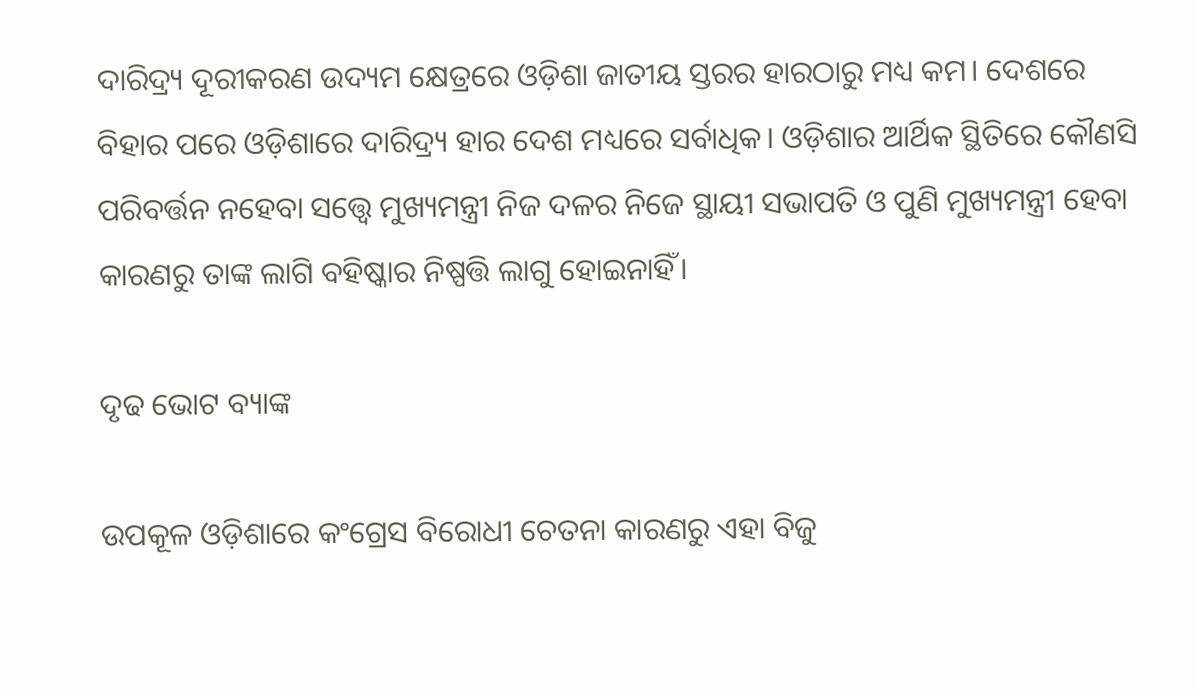ଦାରିଦ୍ର୍ୟ ଦୂରୀକରଣ ଉଦ୍ୟମ କ୍ଷେତ୍ରରେ ଓଡ଼ିଶା ଜାତୀୟ ସ୍ତରର ହାରଠାରୁ ମଧ୍ୟ କମ। ଦେଶରେ ବିହାର ପରେ ଓଡ଼ିଶାରେ ଦାରିଦ୍ର୍ୟ ହାର ଦେଶ ମଧ୍ୟରେ ସର୍ବାଧିକ। ଓଡ଼ିଶାର ଆର୍ଥିକ ସ୍ଥିତିରେ କୌଣସି ପରିବର୍ତ୍ତନ ନହେବା ସତ୍ତ୍ୱେ ମୁଖ୍ୟମନ୍ତ୍ରୀ ନିଜ ଦଳର ନିଜେ ସ୍ଥାୟୀ ସଭାପତି ଓ ପୁଣି ମୁଖ୍ୟମନ୍ତ୍ରୀ ହେବା କାରଣରୁ ତାଙ୍କ ଲାଗି ବହିଷ୍କାର ନିଷ୍ପତ୍ତି ଲାଗୁ ହୋଇନାହିଁ।

ଦୃଢ ଭୋଟ ବ୍ୟାଙ୍କ

ଉପକୂଳ ଓଡ଼ିଶାରେ କଂଗ୍ରେସ ବିରୋଧୀ ଚେତନା କାରଣରୁ ଏହା ବିଜୁ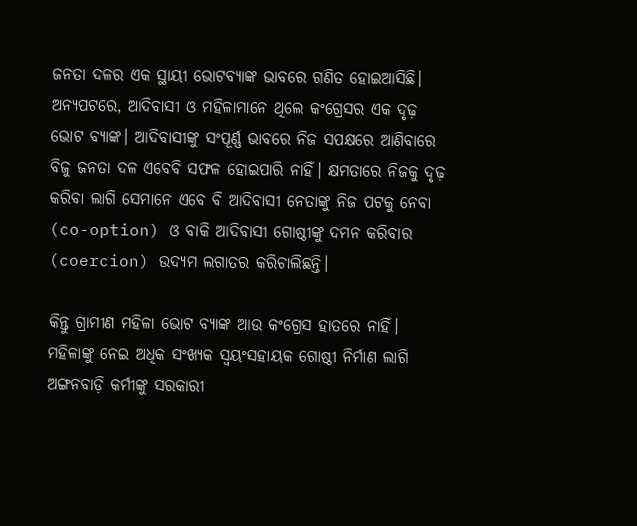ଜନତା ଦଳର ଏକ ସ୍ଥାୟୀ ଭୋଟବ୍ୟାଙ୍କ ଭାବରେ ଗଣିତ ହୋଇଆସିଛି। ଅନ୍ୟପଟରେ, ଆଦିବାସୀ ଓ ମହିଳାମାନେ ଥିଲେ କଂଗ୍ରେସର ଏକ ଦୃଢ଼ ଭୋଟ ବ୍ୟାଙ୍କ। ଆଦିବାସୀଙ୍କୁ ସଂପୂର୍ଣ୍ଣ ଭାବରେ ନିଜ ସପକ୍ଷରେ ଆଣିବାରେ ବିଜୁ ଜନତା ଦଳ ଏବେବି ସଫଳ ହୋଇପାରି ନାହିଁ। କ୍ଷମତାରେ ନିଜକୁ ଦୃଢ଼ କରିବା ଲାଗି ସେମାନେ ଏବେ ବି ଆଦିବାସୀ ନେତାଙ୍କୁ ନିଜ ପଟକୁ ନେବା (co-option) ଓ ବାକି ଆଦିବାସୀ ଗୋଷ୍ଠୀଙ୍କୁ ଦମନ କରିବାର (coercion) ଉଦ୍ୟମ ଲଗାତର କରିଚାଲିଛନ୍ତି।

କିନ୍ତୁ ଗ୍ରାମୀଣ ମହିଳା ଭୋଟ ବ୍ୟାଙ୍କ ଆଉ କଂଗ୍ରେସ ହାତରେ ନାହିଁ। ମହିଳାଙ୍କୁ ନେଇ ଅଧିକ ସଂଖ୍ୟକ ସ୍ଵୟଂସହାୟକ ଗୋଷ୍ଠୀ ନିର୍ମାଣ ଲାଗି ଅଙ୍ଗନବାଡ଼ି କର୍ମୀଙ୍କୁ ସରକାରୀ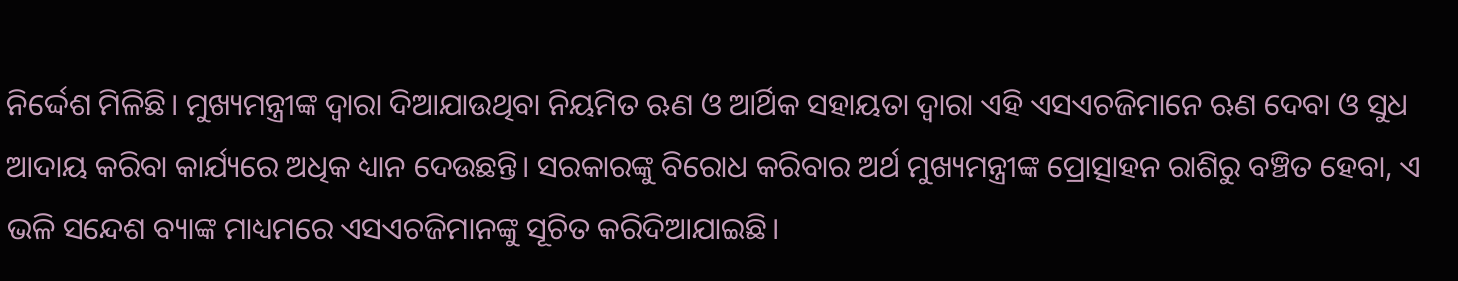ନିର୍ଦ୍ଦେଶ ମିଳିଛି। ମୁଖ୍ୟମନ୍ତ୍ରୀଙ୍କ ଦ୍ଵାରା ଦିଆଯାଉଥିବା ନିୟମିତ ଋଣ ଓ ଆର୍ଥିକ ସହାୟତା ଦ୍ଵାରା ଏହି ଏସଏଚଜିମାନେ ଋଣ ଦେବା ଓ ସୁଧ ଆଦାୟ କରିବା କାର୍ଯ୍ୟରେ ଅଧିକ ଧ୍ୟାନ ଦେଉଛନ୍ତି। ସରକାରଙ୍କୁ ବିରୋଧ କରିବାର ଅର୍ଥ ମୁଖ୍ୟମନ୍ତ୍ରୀଙ୍କ ପ୍ରୋତ୍ସାହନ ରାଶିରୁ ବଞ୍ଚିତ ହେବା, ଏ ଭଳି ସନ୍ଦେଶ ବ୍ୟାଙ୍କ ମାଧ୍ୟମରେ ଏସଏଚଜିମାନଙ୍କୁ ସୂଚିତ କରିଦିଆଯାଇଛି।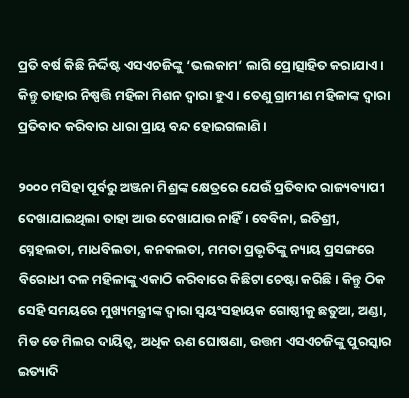ପ୍ରତି ବର୍ଷ କିଛି ନିର୍ଦ୍ଦିଷ୍ଟ ଏସଏଚଜିଙ୍କୁ ‘ଭଲକାମ’ ଲାଗି ପ୍ରୋତ୍ସାହିତ କରାଯାଏ। କିନ୍ତୁ ତାହାର ନିଷ୍ପତ୍ତି ମହିଳା ମିଶନ ଦ୍ଵାରା ହୁଏ। ତେଣୁ ଗ୍ରାମୀଣ ମହିଳାଙ୍କ ଦ୍ଵାରା ପ୍ରତିବାଦ କରିବାର ଧାରା ପ୍ରାୟ ବନ୍ଦ ହୋଇଗଲାଣି।

୨୦୦୦ ମସିହା ପୂର୍ବରୁ ଅଞ୍ଜନା ମିଶ୍ରଙ୍କ କ୍ଷେତ୍ରରେ ଯେଉଁ ପ୍ରତିବାଦ ରାଜ୍ୟବ୍ୟାପୀ ଦେଖାଯାଇଥିଲା ତାହା ଆଉ ଦେଖାଯାଉ ନାହିଁ। ବେବିନା, ଇତିଶ୍ରୀ, ସ୍ନେହଲତା, ମାଧବିଲତା, କନକଲତା, ମମତା ପ୍ରଭୃତିଙ୍କୁ ନ୍ୟାୟ ପ୍ରସଙ୍ଗରେ ବିରୋଧୀ ଦଳ ମହିଳାଙ୍କୁ ଏକାଠି କରିବାରେ କିଛିଟା ଚେଷ୍ଟା କରିଛି। କିନ୍ତୁ ଠିକ ସେହି ସମୟରେ ମୁଖ୍ୟମନ୍ତ୍ରୀଙ୍କ ଦ୍ଵାରା ସ୍ଵୟଂସହାୟକ ଗୋଷ୍ଠୀକୁ ଛତୁଆ, ଅଣ୍ଡା, ମିଡ ଡେ ମିଲର ଦାୟିତ୍ଵ, ଅଧିକ ଋଣ ଘୋଷଣା, ଉତ୍ତମ ଏସଏଚଜିଙ୍କୁ ପୁରସ୍କାର ଇତ୍ୟାଦି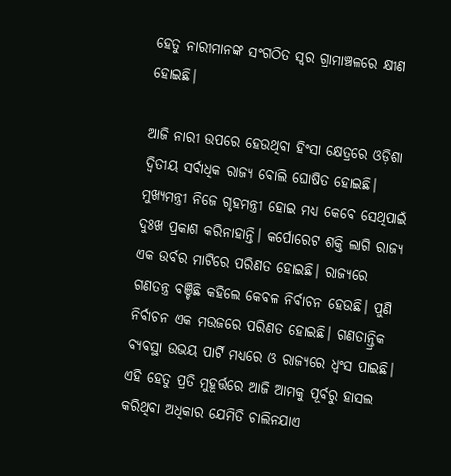ହେତୁ ନାରୀମାନଙ୍କ ସଂଗଠିତ ସ୍ଵର ଗ୍ରାମାଞ୍ଚଳରେ କ୍ଷୀଣ ହୋଇଛି।

ଆଜି ନାରୀ ଉପରେ ହେଉଥିବା ହିଂସା କ୍ଷେତ୍ରରେ ଓଡ଼ିଶା ଦ୍ଵିତୀୟ ସର୍ବାଧିକ ରାଜ୍ୟ ବୋଲି ଘୋଷିତ ହୋଇଛି।  ମୁଖ୍ୟମନ୍ତ୍ରୀ ନିଜେ ଗୃହମନ୍ତ୍ରୀ ହୋଇ ମଧ୍ୟ କେବେ ସେଥିପାଇଁ ଦୁଃଖ ପ୍ରକାଶ କରିନାହାନ୍ତି। କର୍ପୋରେଟ ଶକ୍ତି ଲାଗି ରାଜ୍ୟ ଏକ ଉର୍ବର ମାଟିରେ ପରିଣତ ହୋଇଛି। ରାଜ୍ୟରେ ଗଣତନ୍ତ୍ର ବଞ୍ଚିଛି କହିଲେ କେବଳ ନିର୍ବାଚନ ହେଉଛି। ପୁଣି ନିର୍ବାଚନ ଏକ ମଉଜରେ ପରିଣତ ହୋଇଛି। ଗଣତାନ୍ତ୍ରିକ ବ୍ୟବସ୍ଥା ଉଭୟ ପାର୍ଟି ମଧ୍ୟରେ ଓ ରାଜ୍ୟରେ ଧ୍ଵଂସ ପାଇଛି। ଏହି ହେତୁ ପ୍ରତି ମୁହୂର୍ତ୍ତରେ ଆଜି ଆମକୁ ପୂର୍ବରୁ ହାସଲ କରିଥିବା ଅଧିକାର ଯେମିତି ଚାଲିନଯାଏ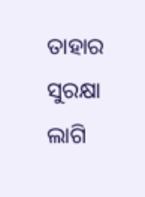ତାହାର ସୁରକ୍ଷା ଲାଗି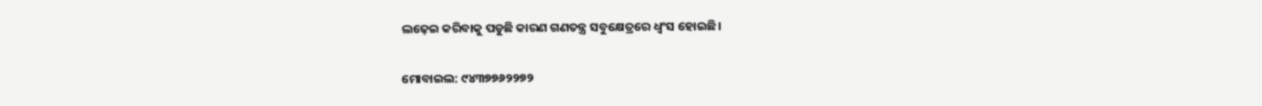ଲଢ଼େଇ କରିବାକୁ ପଡୁଛି କାରଣ ଗଣତନ୍ତ୍ର ସବୁକ୍ଷେତ୍ରରେ ଧ୍ଵଂସ ହୋଇଛି।

ମୋବାଇଲ: ୯୪୩୭୭୬୨୨୭୨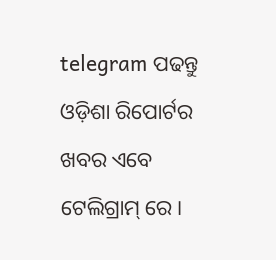telegram ପଢନ୍ତୁ ଓଡ଼ିଶା ରିପୋର୍ଟର ଖବର ଏବେ ଟେଲିଗ୍ରାମ୍ ରେ।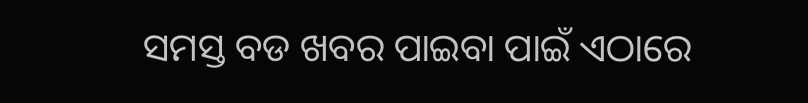ସମସ୍ତ ବଡ ଖବର ପାଇବା ପାଇଁ ଏଠାରେ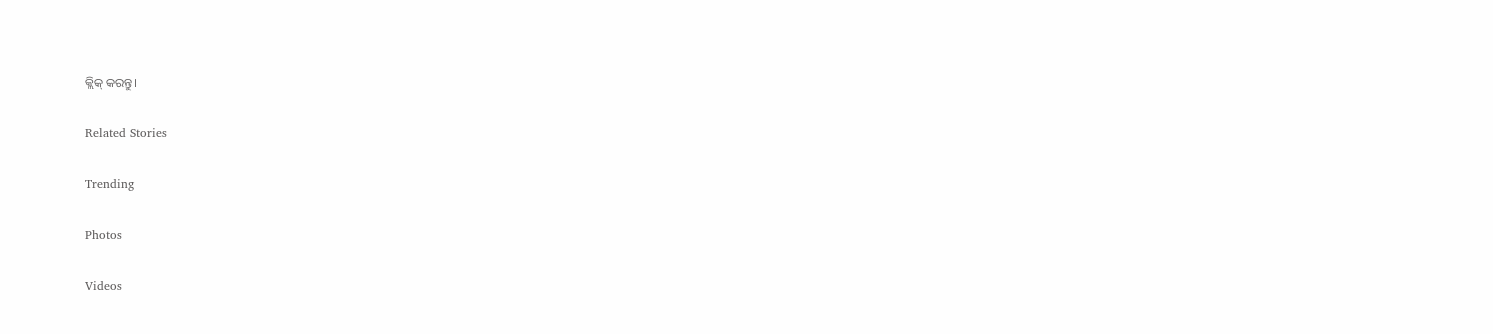କ୍ଲିକ୍ କରନ୍ତୁ।

Related Stories

Trending

Photos

Videos